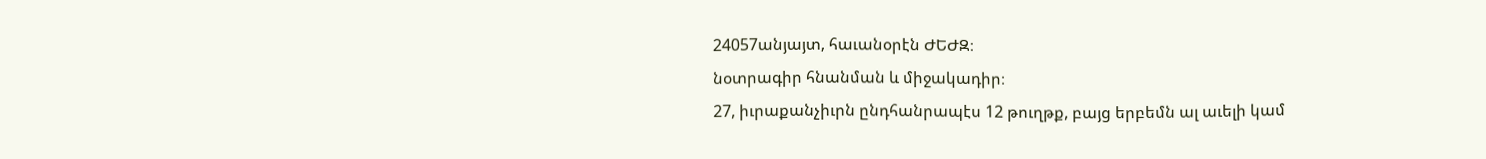24057անյայտ, հաւանօրէն ԺԵԺԶ։
նօտրագիր հնանման և միջակադիր։
27, իւրաքանչիւրն ընդհանրապէս 12 թուղթք, բայց երբեմն ալ աւելի կամ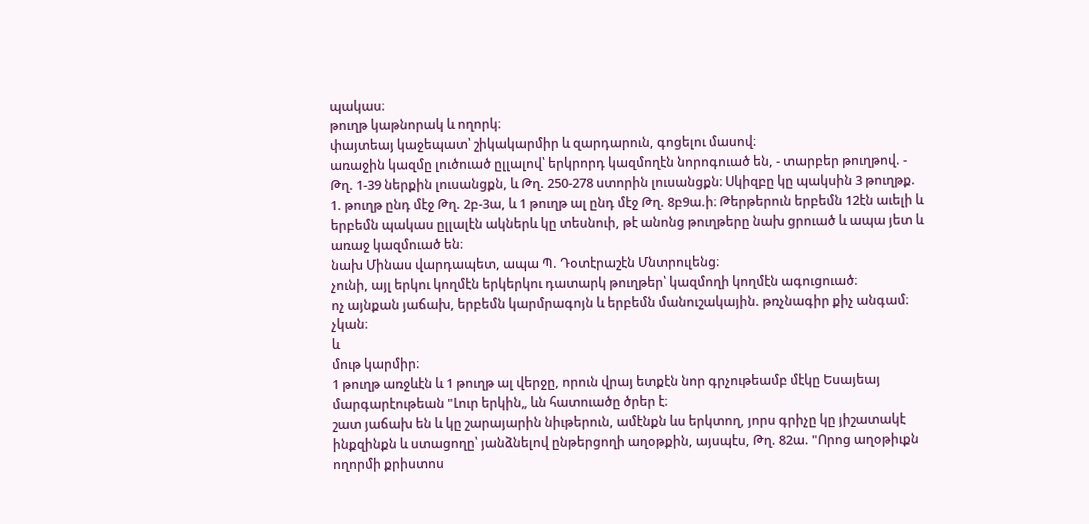պակաս։
թուղթ կաթնորակ և ողորկ։
փայտեայ կաջեպատ՝ շիկակարմիր և զարդարուն, գոցելու մասով։
առաջին կազմը լուծուած ըլլալով՝ երկրորդ կազմողէն նորոգուած են, - տարբեր թուղթով. - Թղ. 1-39 ներքին լուսանցքն, և Թղ. 250-278 ստորին լուսանցքն։ Սկիզբը կը պակսին 3 թուղթք. 1. թուղթ ընդ մէջ Թղ. 2բ-3ա, և 1 թուղթ ալ ընդ մէջ Թղ. 8բ9ա.ի։ Թերթերուն երբեմն 12էն աւելի և երբեմն պակաս ըլլալէն ակներև կը տեսնուի, թէ անոնց թուղթերը նախ ցրուած և ապա յետ և առաջ կազմուած են։
նախ Մինաս վարդապետ, ապա Պ. Դօտէրաշէն Մնտրուլենց։
չունի, այլ երկու կողմէն երկերկու դատարկ թուղթեր՝ կազմողի կողմէն ագուցուած։
ոչ այնքան յաճախ, երբեմն կարմրագոյն և երբեմն մանուշակային. թռչնագիր քիչ անգամ։
չկան։
և
մութ կարմիր։
1 թուղթ առջևէն և 1 թուղթ ալ վերջը, որուն վրայ ետքէն նոր գրչութեամբ մէկը Եսայեայ մարգարէութեան "Լուր երկին„ ևն հատուածը ծրեր է։
շատ յաճախ են և կը շարայարին նիւթերուն, ամէնքն ևս երկտող, յորս գրիչը կը յիշատակէ ինքզինքն և ստացողը՝ յանձնելով ընթերցողի աղօթքին, այսպէս, Թղ. 82ա. "Որոց աղօթիւքն ողորմի քրիստոս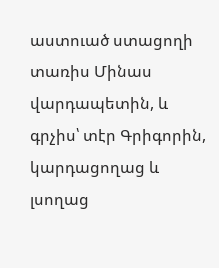աստուած ստացողի տառիս Մինաս վարդապետին, և գրչիս՝ տէր Գրիգորին, կարդացողաց և լսողաց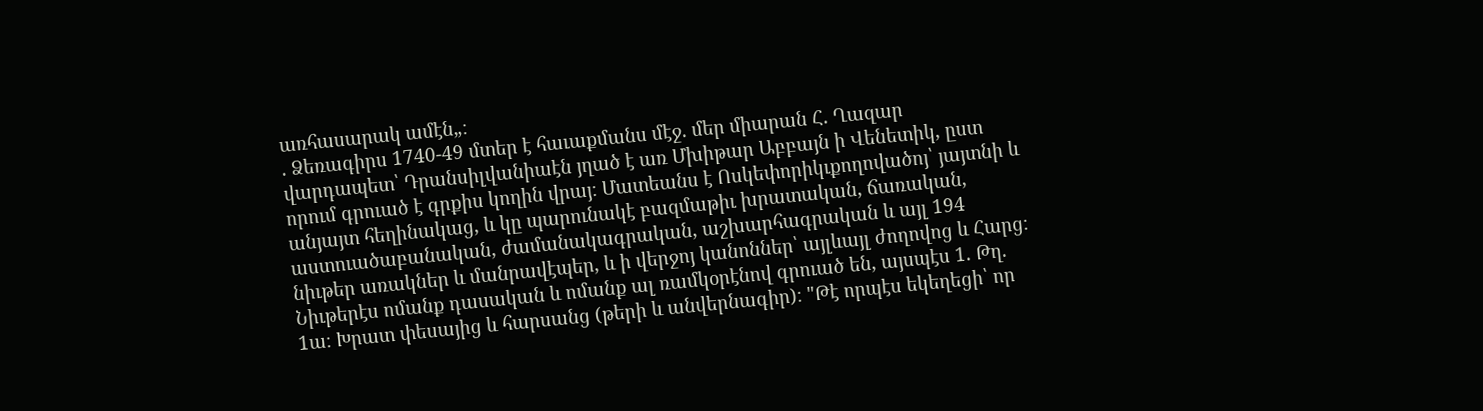առհասարակ ամէն„։
. Ձեռագիրս 1740-49 մտեր է հաւաքմանս մէջ. մեր միարան Հ. Ղազար վարդապետ՝ Դրանսիլվանիաէն յղած է առ Մխիթար Աբբայն ի Վենետիկ, ըստ որում գրուած է գրքիս կողին վրայ։ Մատեանս է Ոսկեփորիկւքողովածոյ՝ յայտնի և անյայտ հեղինակաց, և կը պարունակէ բազմաթիւ խրատական, ճառական, աստուածաբանական, ժամանակագրական, աշխարհագրական և այլ 194 նիւթեր առակներ և մանրավէպեր, և ի վերջոյ կանոններ՝ այլևայլ ժողովոց և Հարց։ Նիւթերէս ոմանք դասական և ոմանք ալ ռամկօրէնով գրուած են, այսպէս 1. Թղ. 1ա։ Խրատ փեսայից և հարսանց (թերի և անվերնագիր)։ "Թէ որպէս եկեղեցի՝ որ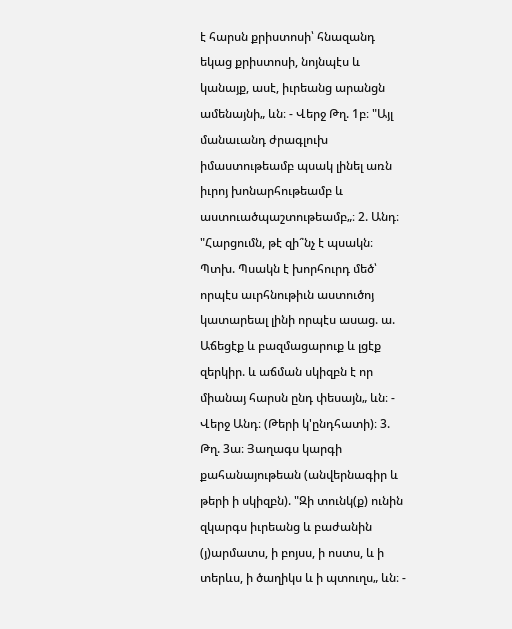է հարսն քրիստոսի՝ հնազանդ եկաց քրիստոսի, նոյնպէս և կանայք, ասէ, իւրեանց արանցն ամենայնի„ ևն։ - Վերջ Թղ. 1բ։ "Այլ մանաւանդ ժրագլուխ իմաստութեամբ պսակ լինել առն իւրոյ խոնարհութեամբ և աստուածպաշտութեամբ„։ 2. Անդ։ "Հարցումն, թէ զի՞նչ է պսակն։ Պտխ. Պսակն է խորհուրդ մեծ՝ որպէս աւրհնութիւն աստուծոյ կատարեալ լինի որպէս ասաց. ա. Աճեցէք և բազմացարուք և լցէք զերկիր. և աճման սկիզբն է որ միանայ հարսն ընդ փեսայն„ ևն։ - Վերջ Անդ։ (Թերի կ'ընդհատի)։ 3. Թղ. 3ա։ Յաղագս կարգի քահանայութեան (անվերնագիր և թերի ի սկիզբն). "Զի տունկ(ք) ունին զկարգս իւրեանց և բաժանին (յ)արմատս, ի բոյսս, ի ոստս, և ի տերևս, ի ծաղիկս և ի պտուղս„ ևն։ -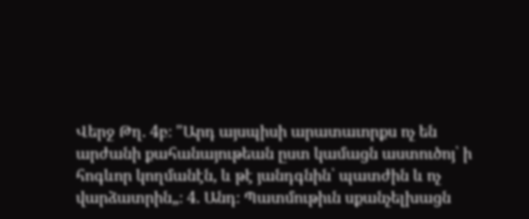Վերջ Թղ. 4բ։ "Արդ այսպիսի արատաւորքս ոչ են արժանի քահանայութեան ըստ կամացն աստուծոյ՝ ի հոգևոր կողմանէն, և թէ յանդգնին՝ պատժին և ոչ վարձատրին„։ 4. Անդ։ Պատմութիւն սքանչելխացն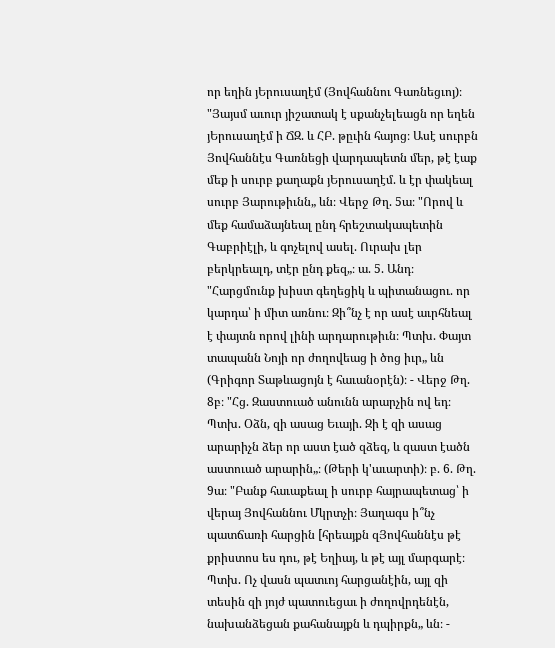որ եղին յԵրուսաղէմ (Յովհաննու Գառնեցւոյ)։ "Յայսմ աւուր յիշատակ է սքանչելեացն որ եղեն յԵրուսաղէմ ի ՃԶ. և ՀԲ. թըւին հայոց։ Ասէ սուրբն Յովհաննէս Գառնեցի վարդապետն մեր, թէ էաք մեք ի սուրբ քաղաքն յԵրուսաղէմ. և էր փակեալ սուրբ Յարութիւնն„ ևն։ Վերջ Թղ. 5ա։ "Որով և մեք համաձայնեալ ընդ հրեշտակապետին Գաբրիէլի, և գոչելով ասել. Ուրախ լեր բերկրեալդ, տէր ընդ քեզ„։ ա. 5. Անդ։ "Հարցմունք խիստ գեղեցիկ և պիտանացու. որ կարդա՝ ի միտ առնու։ Զի՞նչ է որ ասէ աւրհնեալ է փայտն որով լինի արդարութիւն։ Պտխ. Փայտ տապանն Նոյի որ ժողովեաց ի ծոց իւր„ ևն (Գրիգոր Տաթևացոյն է հաւանօրէն)։ - Վերջ Թղ. 8բ։ "Հց. Զաստուած անունն արարչին ով եդ։ Պտխ. Օձն, զի ասաց Եւայի. Զի է զի ասաց արարիչն ձեր որ աստ էած զձեզ, և զաստ էածն աստուած արարին„։ (Թերի կ'աւարտի)։ բ. 6. Թղ. 9ա։ "Բանք հաւաքեալ ի սուրբ հայրապետաց՝ ի վերայ Յովհաննու Մկրտչի։ Յաղագս ի՞նչ պատճառի հարցին [հրեայքն զՅովհաննէս թէ քրիստոս ես դու, թէ Եղիայ, և թէ այլ մարգարէ։ Պտխ. Ոչ վասն պատւոյ հարցանէին, այլ զի տեսին զի յոյժ պատուեցաւ ի ժողովրդենէն, նախանձեցան քահանայքն և դպիրքն„ ևն։ -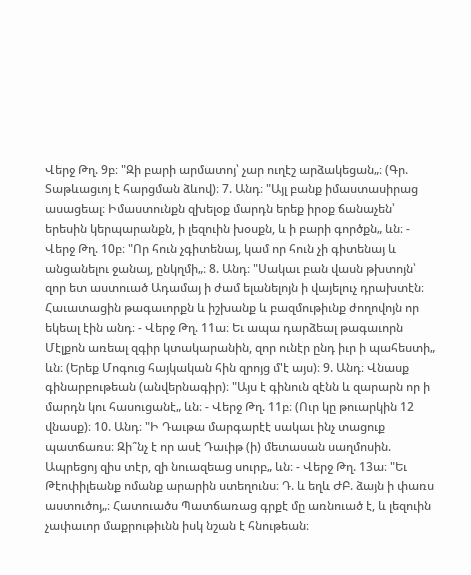Վերջ Թղ. 9բ։ "Զի բարի արմատոյ՝ չար ուղէշ արձակեցան„։ (Գր. Տաթևացւոյ է հարցման ձևով)։ 7. Անդ։ "Այլ բանք իմաստասիրաց ասացեալ։ Իմաստունքն զխելօք մարդն երեք իրօք ճանաչեն՝ երեսին կերպարանքն, ի լեզուին խօսքն, և ի բարի գործքն„ ևն։ - Վերջ Թղ. 10բ։ "Որ հուն չգիտենայ, կամ որ հուն չի գիտենայ և անցանելու ջանայ, ընկղմի„։ 8. Անդ։ "Սակաւ բան վասն թխտոյն՝ զոր ետ աստուած Ադամայ ի ժամ ելանելոյն ի վայելուչ դրախտէն։ Հաւատացին թագաւորքն և իշխանք և բազմութիւնք ժողովոյն որ եկեալ էին անդ։ - Վերջ Թղ. 11ա։ Եւ ապա դարձեալ թագաւորն Մէլքոն առեալ զգիր կտակարանին, զոր ունէր ընդ իւր ի պահեստի„ ևն։ (Երեք Մոգուց հայկական հին զրոյց մ'է այս)։ 9. Անդ։ Վնասք գինարբութեան (անվերնագիր)։ "Այս է գինուն զէնն և զարարն որ ի մարդն կու հասուցանէ„ ևն։ - Վերջ Թղ. 11բ։ (Ուր կը թուարկին 12 վնասք)։ 10. Անդ։ "Ի Դաւթա մարգարէէ սակաւ ինչ տացուք պատճառս։ Զի՞նչ է որ ասէ Դաւիթ (ի) մետասան սաղմոսին. Ապրեցոյ զիս տէր, զի նուազեաց սուրբ„ ևն։ - Վերջ Թղ. 13ա։ "Եւ Թէոփիլեանք ոմանք արարին ստեղունս։ Դ. և եղև ԺԲ. ձայն ի փառս աստուծոյ„։ Հատուածս Պատճառաց գրքէ մը առնուած է, և լեզուին չափաւոր մաքրութիւնն իսկ նշան է հնութեան։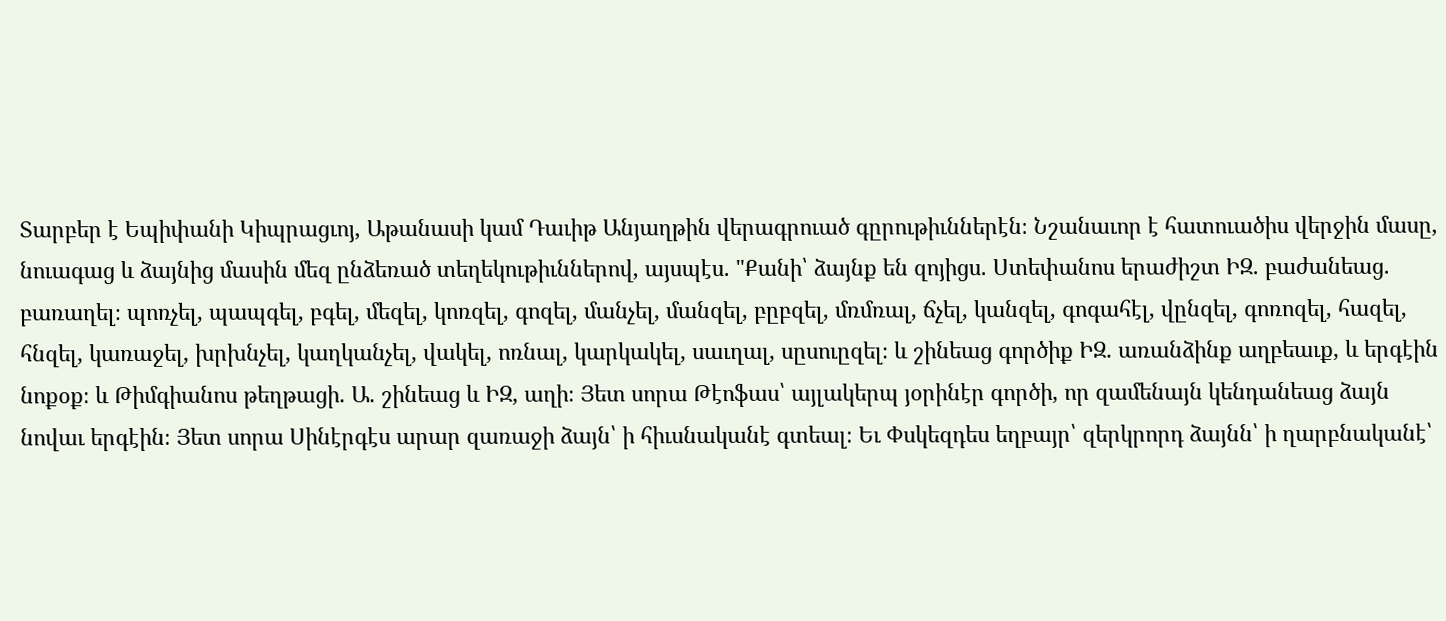Տարբեր է Եպիփանի Կիպրացւոյ, Աթանասի կամ Դաւիթ Անյաղթին վերագրուած գըրութիւններէն։ Նշանաւոր է հատուածիս վերջին մասը, նուագաց և ձայնից մասին մեզ ընձեռած տեղեկութիւններով, այսպէս. "Քանի՝ ձայնք են զոյիցս. Ստեփանոս երաժիշտ ԻԶ. բաժանեաց. բառաղել։ պոռչել, պապգել, բգել, մեզել, կոռզել, գոզել, մանչել, մանզել, բըբզել, մռմռալ, ճչել, կանզել, գոգահէլ, վընզել, գոռոզել, հազել, հնզել, կառաջել, խրխնչել, կաղկանչել, վակել, ոռնալ, կարկակել, սաւղալ, սըսուըզել։ և շինեաց գործիք ԻԶ. առանձինք աղբեաւք, և երգէին նոքօք։ և Թիմգիանոս թեղթացի. Ա. շինեաց և ԻԶ, աղի։ Յետ սորա Թէոֆաս՝ այլակերպ յօրինէր գործի, որ զամենայն կենդանեաց ձայն նովաւ երգէին։ Յետ սորա Սինէրգէս արար զառաջի ձայն՝ ի հիւսնականէ գտեալ։ Եւ Փսկեզդես եղբայր՝ զերկրորդ ձայնն՝ ի ղարբնականէ՝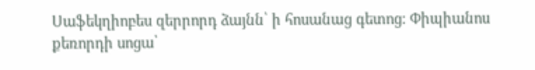Սաֆեկղիոբես զերրորդ ձայնն՝ ի հոսանաց գետոց։ Փիպիանոս քեռորդի սոցա՝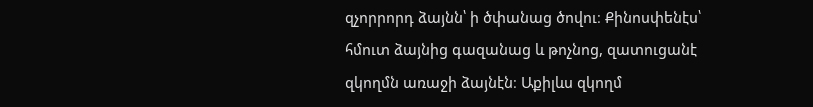զչորրորդ ձայնն՝ ի ծփանաց ծովու։ Քինոսփենէս՝ հմուտ ձայնից գազանաց և թոչնոց, զատուցանէ զկողմն առաջի ձայնէն։ Աքիլևս զկողմ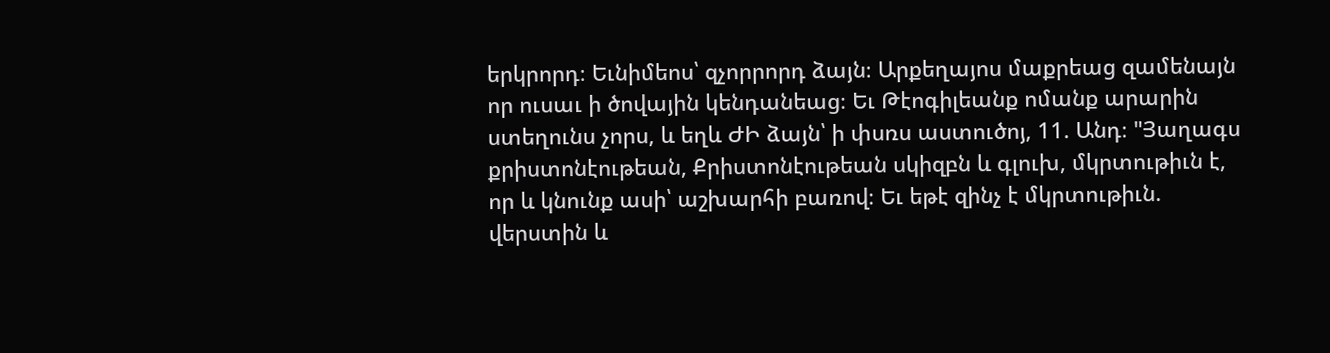երկրորդ։ Եւնիմեոս՝ զչորրորդ ձայն։ Արքեղայոս մաքրեաց զամենայն որ ուսաւ ի ծովային կենդանեաց։ Եւ Թէոգիլեանք ոմանք արարին ստեղունս չորս, և եղև ԺԻ ձայն՝ ի փսռս աստուծոյ, 11. Անդ։ "Յաղագս քրիստոնէութեան, Քրիստոնէութեան սկիզբն և գլուխ, մկրտութիւն է, որ և կնունք ասի՝ աշխարհի բառով։ Եւ եթէ զինչ է մկրտութիւն. վերստին և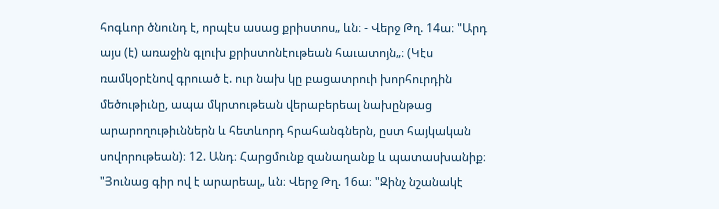հոգևոր ծնունդ է, որպէս ասաց քրիստոս„ ևն։ - Վերջ Թղ. 14ա։ "Արդ այս (է) առաջին գլուխ քրիստոնէութեան հաւատոյն„։ (Կէս ռամկօրէնով գրուած է. ուր նախ կը բացատրուի խորհուրդին մեծութիւնը, ապա մկրտութեան վերաբերեալ նախընթաց արարողութիւններն և հետևորդ հրահանգներն, ըստ հայկական սովորութեան)։ 12. Անդ։ Հարցմունք զանաղանք և պատասխանիք։ "Յունաց գիր ով է արարեալ„ ևն։ Վերջ Թղ. 16ա։ "Զինչ նշանակէ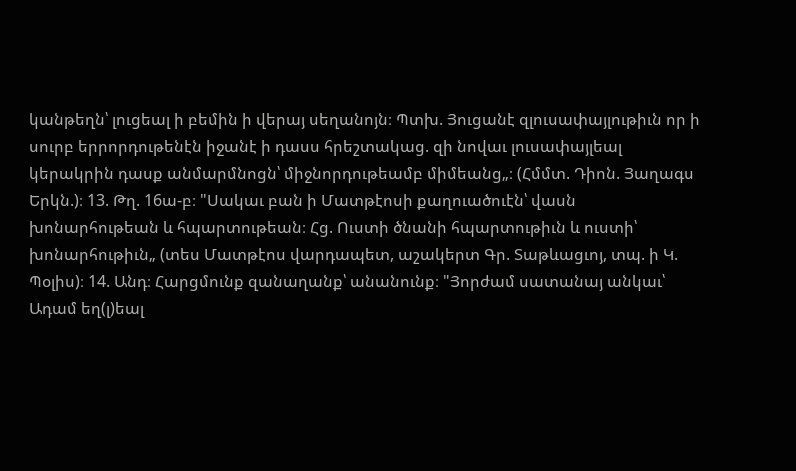կանթեղն՝ լուցեալ ի բեմին ի վերայ սեղանոյն։ Պտխ. Յուցանէ զլուսափայլութիւն որ ի սուրբ երրորդութենէն իջանէ ի դասս հրեշտակաց. զի նովաւ լուսափայլեալ կերակրին դասք անմարմնոցն՝ միջնորդութեամբ միմեանց„։ (Հմմտ. Դիոն. Յաղագս Երկն.)։ 13. Թղ. 16ա-բ։ "Սակաւ բան ի Մատթէոսի քաղուածուէն՝ վասն խոնարհութեան և հպարտութեան։ Հց. Ուստի ծնանի հպարտութիւն և ուստի՝ խոնարհութիւն„ (տես Մատթէոս վարդապետ, աշակերտ Գր. Տաթևացւոյ, տպ. ի Կ. Պօլիս)։ 14. Անդ։ Հարցմունք զանաղանք՝ անանունք։ "Յորժամ սատանայ անկաւ՝ Ադամ եղ(լ)եալ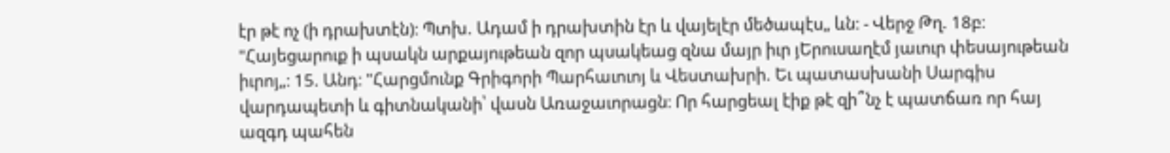էր թէ ոչ (ի դրախտէն)։ Պտխ. Ադամ ի դրախտին էր և վայելէր մեծապէս„ ևն։ - Վերջ Թղ. 18բ։ "Հայեցարուք ի պսակն արքայութեան զոր պսակեաց զնա մայր իւր յԵրուսաղէմ յաւուր փեսայութեան իւրոյ„։ 15. Անդ։ "Հարցմունք Գրիգորի Պարհաւուոյ և Վեստախրի. Եւ պատասխանի Սարգիս վարդապետի և գիտնականի՝ վասն Առաջաւորացն։ Որ հարցեալ էիք թէ զի՞նչ է պատճառ որ հայ ազգդ պահեն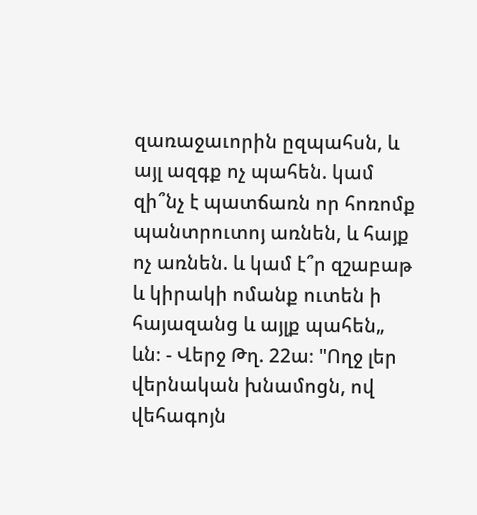զառաջաւորին ըզպահսն, և այլ ազգք ոչ պահեն. կամ զի՞նչ է պատճառն որ հոռոմք պանտրուտոյ առնեն, և հայք ոչ առնեն. և կամ է՞ր զշաբաթ և կիրակի ոմանք ուտեն ի հայազանց և այլք պահեն„ ևն։ - Վերջ Թղ. 22ա։ "Ողջ լեր վերնական խնամոցն, ով վեհագոյն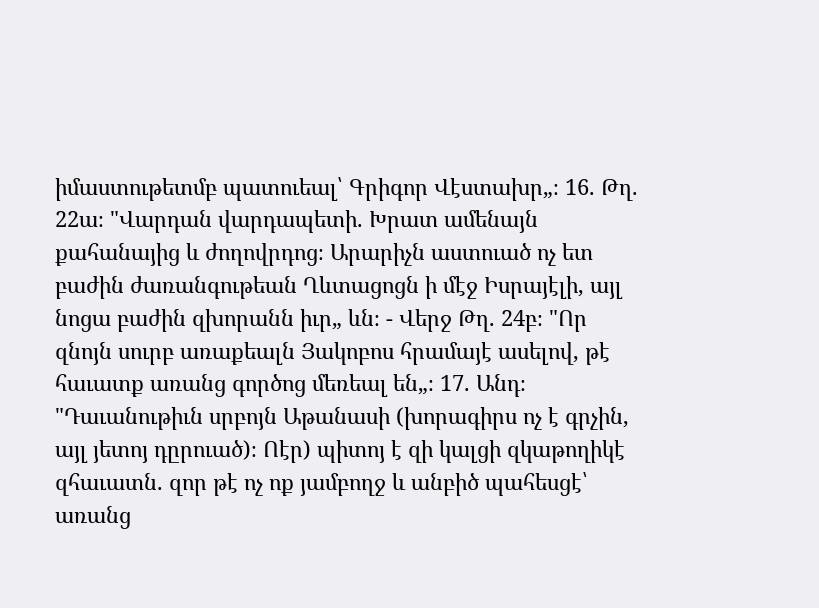իմաստութետմբ պատուեալ՝ Գրիգոր Վէստախր„։ 16. Թղ. 22ա։ "Վարդան վարդապետի. Խրատ ամենայն քահանայից և ժողովրդոց։ Արարիչն աստուած ոչ ետ բաժին ժառանգութեան Ղևտացոցն ի մէջ Իսրայէլի, այլ նոցա բաժին զխորանն իւր„ ևն։ - Վերջ Թղ. 24բ։ "Որ զնոյն սուրբ առաքեալն Յակոբոս հրամայէ ասելով, թէ հաւատք առանց գործոց մեռեալ են„։ 17. Անդ։ "Դաւանութիւն սրբոյն Աթանասի (խորագիրս ոչ է գրչին, այլ յետոյ դըրուած)։ Ոէր) պիտոյ է զի կալցի զկաթողիկէ զհաւատն. զոր թէ ոչ ոք յամբողջ և անբիծ պահեսցէ՝ առանց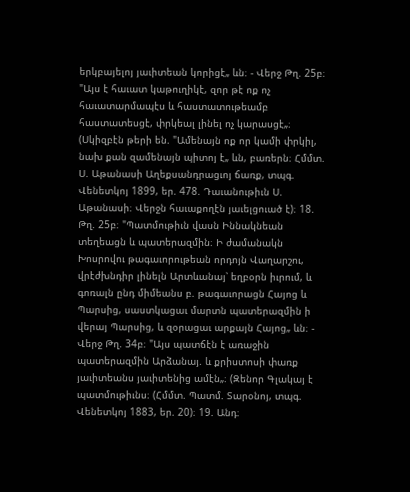երկբայելոյ յաւիտեան կորիցէ„ ևն։ - Վերջ Թղ. 25բ։ "Այս է հաւատ կաթուղիկէ, զոր թէ ոք ոչ հաւատարմապէս և հաստատութեամբ հաստատեսցէ, փրկեալ լինել ոչ կարասցէ„։ (Սկիզբէն թերի են. "Ամենայն ոք որ կամի փրկիլ, նախ քան զամենայն պիտոյ է„ ևն, բառերն։ Հմմտ. Ս. Աթանասի Աղեքսանդրացւոյ ճառք, տպգ. Վենետկոյ 1899, եր. 478. Դաւանութիւն Ս. Աթանասի։ Վերջն հաւաքողէն յաւելցուած է)։ 18. Թղ. 25բ։ "Պատմութիւն վասն Իննակնեան տեղեացն և պատերազմին։ Ի ժամանակն Խոսրովու թագաւորութեան որդոյն Վաղարշու, վրէժխնդիր լինելն Արտևանայ՝ եղբօրն իւրում, և գոռալն ընդ միմեանս բ. թագաւորացն Հայոց և Պարսից, սաստկացաւ մարտն պատերազմին ի վերայ Պարսից, և զօրացաւ արքայն Հայոց„ ևն։ - Վերջ Թղ. 34բ։ "Այս պատճէն է առաջին պատերազմին Արձանայ. և քրիստոսի փառք յաւիտեանս յաւիտենից ամէն„։ (Զենոր Գլակայ է պատմութիւնս։ (Հմմտ. Պատմ. Տարօնոյ, տպգ. Վենետկոյ 1883, եր. 20)։ 19. Անդ։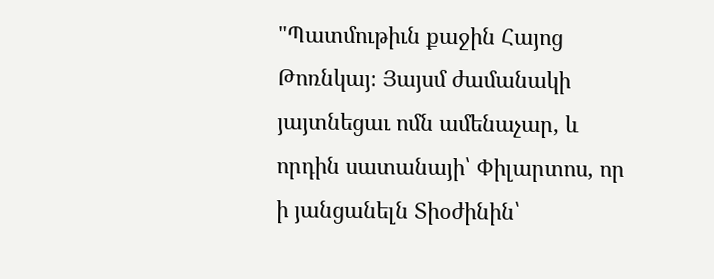"Պատմութիւն քաջին Հայոց Թոռնկայ։ Յայսմ ժամանակի յայտնեցաւ ոմն ամենաչար, և որդին սատանայի՝ Փիլարտոս, որ ի յանցանելն Տիօժինին՝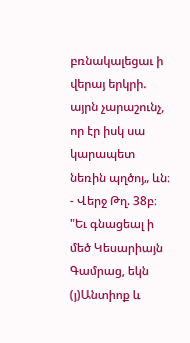բռնակալեցաւ ի վերայ երկրի. այրն չարաշունչ, որ էր իսկ սա կարապետ նեռին պղծոյ„ ևն։ - Վերջ Թղ. 38բ։ "Եւ գնացեալ ի մեծ Կեսարիայն Գամրաց, եկն (յ)Անտիոք և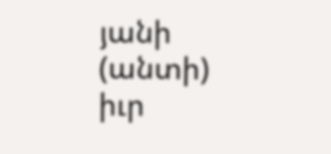յանի (անտի) իւր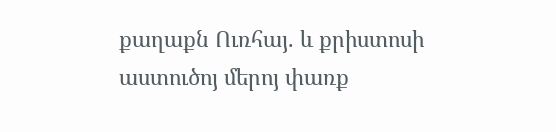քաղաքն Ուռհայ. և քրիստոսի աստուծոյ մերոյ փառք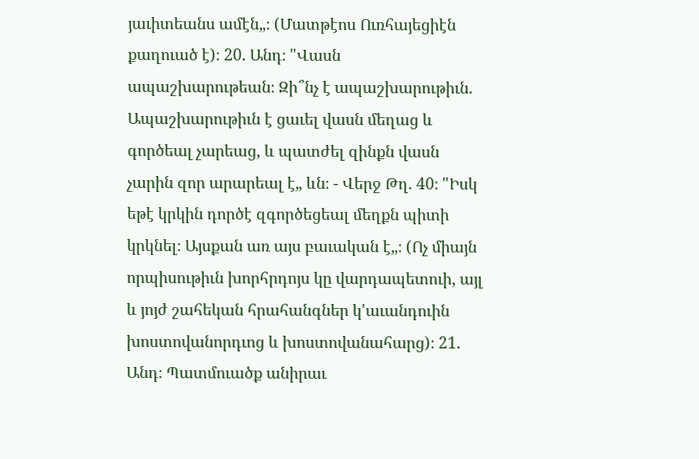յաւիտեանս ամէն„։ (Մատթէոս Ուռհայեցիէն քաղուած է)։ 20. Անդ։ "Վասն ապաշխարութեան։ Զի՞նչ է ապաշխարութիւն. Ապաշխարութիւն է ցաւել վասն մեղաց և գործեալ չարեաց, և պատժել զինքն վասն չարին զոր արարեալ է„ ևն։ - Վերջ Թղ. 40։ "Իսկ եթէ կրկին դործէ զգործեցեալ մեղքն պիտի կրկնել։ Այսքան առ այս բաւական է„։ (Ոչ միայն որպիսութիւն խորհրդոյս կը վարդապետուի, այլ և յոյժ շահեկան հրահանգներ կ'աւանդուին խոստովանորդւոց և խոստովանահարց)։ 21. Անդ։ Պատմուածք անիրաւ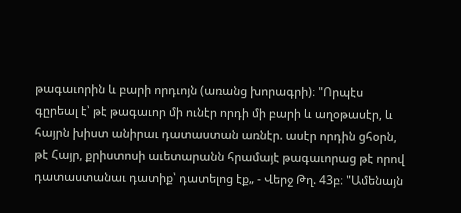թագաւորին և բարի որդւոյն (առանց խորագրի)։ "Որպէս գըրեալ է՝ թէ թագաւոր մի ունէր որդի մի բարի և աղօթասէր, և հայրն խիստ անիրաւ դատաստան առնէր. ասէր որդին ցհօրն, թէ Հայր, քրիստոսի աւետարանն հրամայէ թագաւորաց թէ որով դատաստանաւ դատիք՝ դատելոց էք„ - Վերջ Թղ. 43բ։ "Ամենայն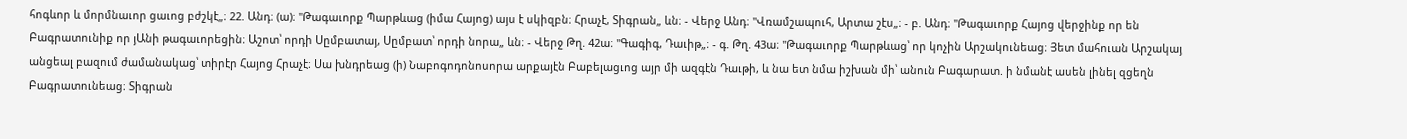հոգևոր և մորմնաւոր ցաւոց բժշկէ„։ 22. Անդ։ (ա)։ "Թագաւորք Պարթևաց (իմա Հայոց) այս է սկիզբն։ Հրաչէ, Տիգրան„ ևն։ - Վերջ Անդ։ "Վռամշապուհ, Արտա շէս„։ - բ. Անդ։ "Թագաւորք Հայոց վերջինք որ են Բագրատունիք որ յԱնի թագաւորեցին։ Աշոտ՝ որդի Սըմբատայ, Սըմբատ՝ որդի նորա„ ևն։ - Վերջ Թղ. 42ա։ "Գագիգ, Դաւիթ„։ - գ. Թղ. 43ա։ "Թագաւորք Պարթևաց՝ որ կոչին Արշակունեաց։ Յետ մահուան Արշակայ անցեալ բազում ժամանակաց՝ տիրէր Հայոց Հրաչէ։ Սա խնդրեաց (ի) Նաբոգոդոնոսորա արքայէն Բաբելացւոց այր մի ազգէն Դաւթի, և նա ետ նմա իշխան մի՝ անուն Բագարատ. ի նմանէ ասեն լինել զցեղն Բագրատունեաց։ Տիգրան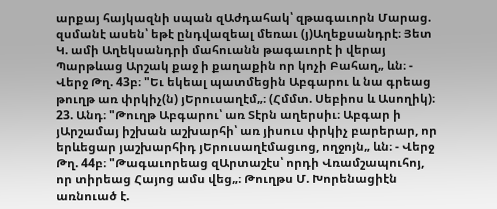արքայ հայկազնի սպան զԱժդահակ՝ զթագաւորն Մարաց. զսմանէ ասեն՝ եթէ ընդվազեալ մեռաւ (յ)Աղեքսանդրէ։ Յետ Կ. ամի Աղեկսանդրի մահուանն թագաւորէ ի վերայ Պարթևաց Արշակ քաջ ի քաղաքին որ կոչի Բահաղ„ ևն։ - Վերջ Թղ. 43բ։ "Եւ եկեալ պատմեցին Աբգարու և նա գրեաց թուղթ առ փրկիչ(ն) յԵրուսաղէմ„։ (Հմմտ. Սեբիոս և Ասողիկ)։ 23. Անդ։ "Թուղթ Աբգարու՝ առ Տէրն աղերսիւ։ Աբգար ի յԱրշամայ իշխան աշխարհի՝ առ յիսուս փրկիչ բարերար, որ երևեցար յաշխարհիդ յԵրուսաղէմացւոց, ողջոյն„ ևն։ - Վերջ Թղ. 44բ։ "Թագաւորեաց զԱրտաշէս՝ որդի Վռամշապուհոյ, որ տիրեաց Հայոց ամս վեց„։ Թուղթս Մ. Խորենացիէն առնուած է.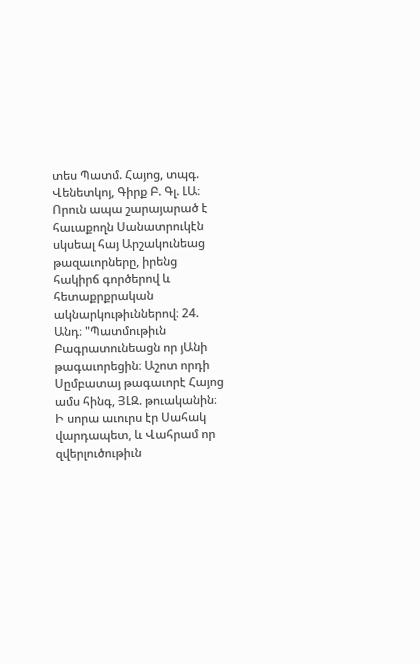տես Պատմ. Հայոց, տպգ. Վենետկոյ, Գիրք Բ. Գլ. ԼԱ։ Որուն ապա շարայարած է հաւաքողն Սանատրուկէն սկսեալ հայ Արշակունեաց թազաւորները, իրենց հակիրճ գործերով և հետաքրքրական ակնարկութիւններով։ 24. Անդ։ "Պատմութիւն Բագրատունեացն որ յԱնի թագաւորեցին։ Աշոտ որդի Սըմբատայ թագաւորէ Հայոց ամս հինգ, ՅԼԶ. թուականին։ Ի սորա աւուրս էր Սահակ վարդապետ, և Վահրամ որ զվերլուծութիւն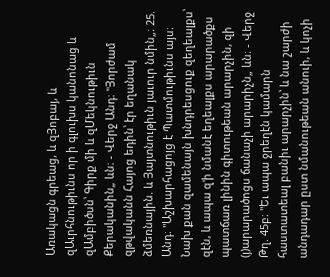Առակացն գրեաց, և զՅոբայ, և զԱւրհնութիւնս որ ի գլուխս կանոնաց և զԱմբիծսն՝ Գիրք մի և զՄեկնութիւն Քերականին„ ևն։ - Վերջ Անդ։ "Յորժամ զթվականն Հայոց եդին՝ էր եղանակ ձմեռնային. և Յայտնութիւն յաւուր նմին„։ 25. Անդ։ "Աշխարհացոյց է Պատմութիւնս այս։ Նախ քան զամենայն խնդրեսցուք զեղեալքս՝ զէն, և ապա զ'ի նմանէ եղեալքս արարածքս պատճառ լինին գիտութեան արարչին, զի (յ)արարածոցս ճանաչի արարիչն„ ևն։ - Վերջ Թղ. 45բ։ "Եւ ապա ջրեղէն կամարն հաստատեալ բանիւ արարչին՝ և նա շարժի անդադար ըստ նմանութեան անուի, և կոչի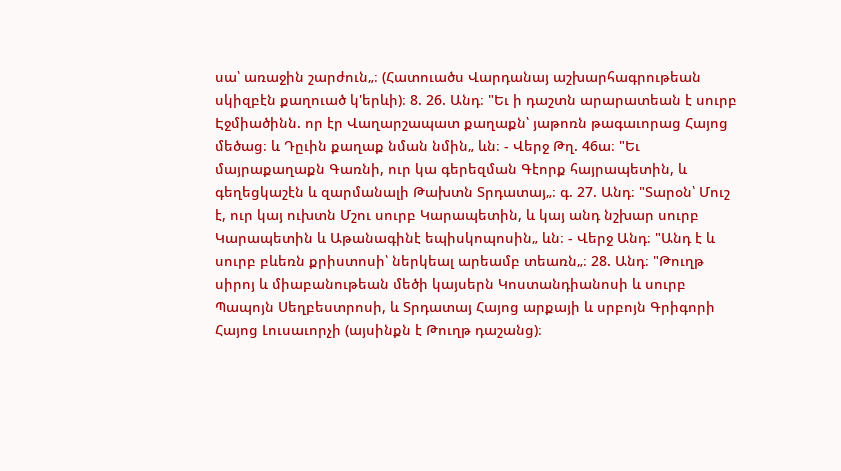սա՝ առաջին շարժուն„։ (Հատուածս Վարդանայ աշխարհագրութեան սկիզբէն քաղուած կ'երևի)։ 8. 26. Անդ։ "Եւ ի դաշտն արարատեան է սուրբ Էջմիածինն. որ էր Վաղարշապատ քաղաքն՝ յաթոռն թագաւորաց Հայոց մեծաց։ և Դըւին քաղաք նման նմին„ ևն։ - Վերջ Թղ. 46ա։ "Եւ մայրաքաղաքն Գառնի, ուր կա գերեզման Գէորք հայրապետին, և գեղեցկաշէն և զարմանալի Թախտն Տրդատայ„։ գ. 27. Անդ։ "Տարօն՝ Մուշ է, ուր կայ ուխտն Մշու սուրբ Կարապետին, և կայ անդ նշխար սուրբ Կարապետին և Աթանագինէ եպիսկոպոսին„ ևն։ - Վերջ Անդ։ "Անդ է և սուրբ բևեռն քրիստոսի՝ ներկեալ արեամբ տեառն„։ 28. Անդ։ "Թուղթ սիրոյ և միաբանութեան մեծի կայսերն Կոստանդիանոսի և սուրբ Պապոյն Սեղբեստրոսի, և Տրդատայ Հայոց արքայի և սրբոյն Գրիգորի Հայոց Լուսաւորչի (այսինքն է Թուղթ դաշանց)։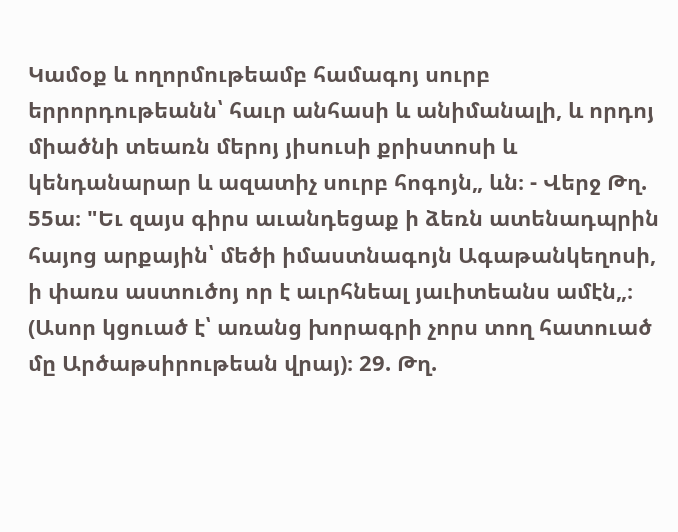Կամօք և ողորմութեամբ համագոյ սուրբ երրորդութեանն՝ հաւր անհասի և անիմանալի, և որդոյ միածնի տեառն մերոյ յիսուսի քրիստոսի և կենդանարար և ազատիչ սուրբ հոգոյն„ ևն։ - Վերջ Թղ. 55ա։ "Եւ զայս գիրս աւանդեցաք ի ձեռն ատենադպրին հայոց արքային՝ մեծի իմաստնագոյն Ագաթանկեղոսի, ի փառս աստուծոյ որ է աւրհնեալ յաւիտեանս ամէն„։ (Ասոր կցուած է՝ առանց խորագրի չորս տող հատուած մը Արծաթսիրութեան վրայ)։ 29. Թղ.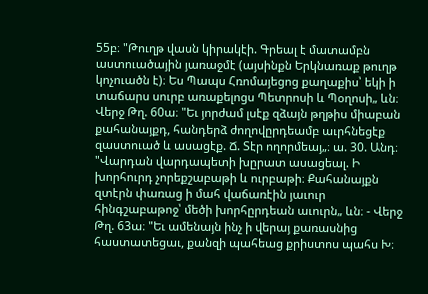55բ։ "Թուղթ վասն կիրակէի. Գրեալ է մատամբն աստուածային յառաջմէ (այսինքն Երկնառաք թուղթ կոչուածն է)։ Ես Պապս Հռոմայեցոց քաղաքիս՝ եկի ի տաճարս սուրբ առաքելոցս Պետրոսի և Պօղոսի„ ևն։ Վերջ Թղ. 60ա։ "Եւ յորժամ լսէք զձայն թղթիս միաբան քահանայքդ, հանդերձ ժողովըրդեամբ աւրհնեցէք զաստուած և ասացէք. Ճ. Տէր ողորմեայ„։ ա. 30. Անդ։ "Վարդան վարդապետի խըրատ ասացեալ. Ի խորհուրդ չորեքշաբաթի և ուրբաթի։ Քահանայքն զտէրն փառաց ի մահ վաճառէին յաւուր հինգշաբաթոջ՝ մեծի խորհըրդեան աւուրն„ ևն։ - Վերջ Թղ. 63ա։ "Եւ ամենայն ինչ ի վերայ քառասնից հաստատեցաւ, քանզի պահեաց քրիստոս պահս Խ։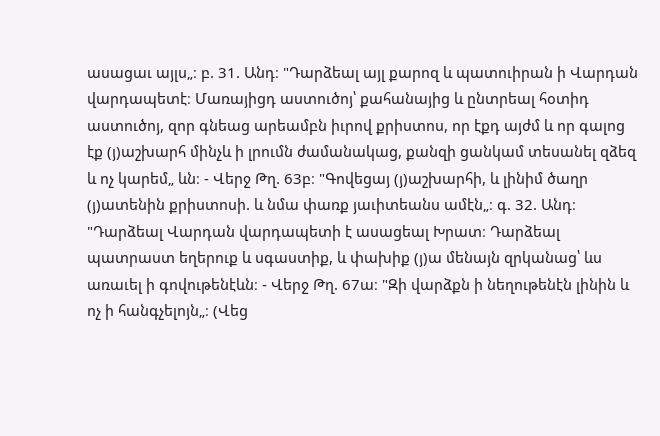ասացաւ այլս„։ բ. 31. Անդ։ "Դարձեալ այլ քարոզ և պատուիրան ի Վարդան վարդապետէ։ Մառայիցդ աստուծոյ՝ քահանայից և ընտրեալ հօտիդ աստուծոյ, զոր գնեաց արեամբն իւրով քրիստոս, որ էքդ այժմ և որ գալոց էք (յ)աշխարհ մինչև ի լրումն ժամանակաց, քանզի ցանկամ տեսանել զձեզ և ոչ կարեմ„ ևն։ - Վերջ Թղ. 63բ։ "Գովեցայ (յ)աշխարհի, և լինիմ ծաղր (յ)ատենին քրիստոսի. և նմա փառք յաւիտեանս ամէն„։ գ. 32. Անդ։ "Դարձեալ Վարդան վարդապետի է ասացեալ Խրատ։ Դարձեալ պատրաստ եղերուք և սգաստիք, և փախիք (յ)ա մենայն զրկանաց՝ ևս առաւել ի գովութենէևն։ - Վերջ Թղ. 67ա։ "Զի վարձքն ի նեղութենէն լինին և ոչ ի հանգչելոյն„։ (Վեց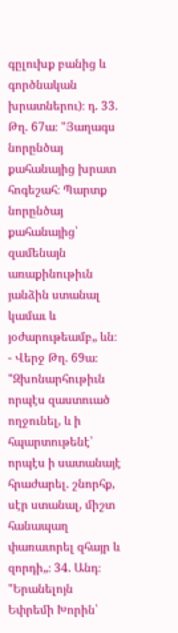գըլուխք բանից և գործնական խրատներու)։ դ. 33. Թղ. 67ա։ "Յաղագս նորընծայ քահանայից խրատ հոգեշահ։ Պարտք նորընծայ քահանայից՝ զամենայն առաքինութիւն յանձին ստանալ կամաւ և յօժարութեամբ„ ևն։ - Վերջ Թղ. 69ա։ "Զխոնարհութիւն որպէս զաստուած ողջունել, և ի հպարտութենէ՝ որպէս ի սատանայէ հրաժարել. շնորհք, սէր ստանալ, միշտ հանապաղ փառաւորել զհայր և զորդի„։ 34. Անդ։ "Երանելոյն Եփրեմի Խորին՝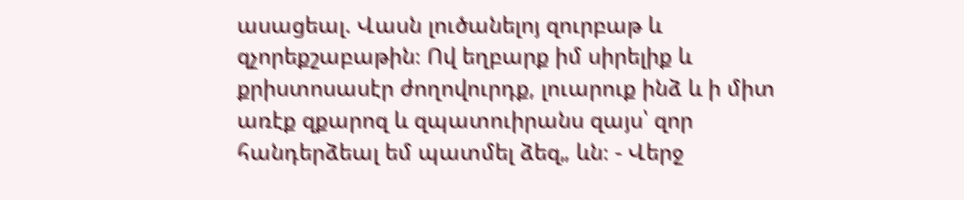ասացեալ. Վասն լուծանելոյ զուրբաթ և զչորեքշաբաթին։ Ով եղբարք իմ սիրելիք և քրիստոսասէր ժողովուրդք, լուարուք ինձ և ի միտ առէք զքարոզ և զպատուիրանս զայս՝ զոր հանդերձեալ եմ պատմել ձեզ„ ևն։ - Վերջ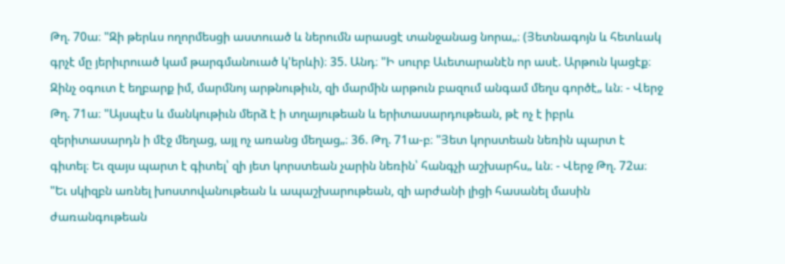Թղ. 70ա։ "Զի թերևս ողորմեսցի աստուած և ներումն արասցէ տանջանաց նորա„։ (Յետնագոյն և հետևակ գրչէ մը յերիւրուած կամ թարգմանուած կ'երևի)։ 35. Անդ։ "Ի սուրբ Աւետարանէն որ ասէ. Արթուն կացէք։ Զինչ օգուտ է եղբարք իմ, մարմնոյ արթնութիւն, զի մարմին արթուն բազում անգամ մեղս գործէ„ ևն։ - Վերջ Թղ. 71ա։ "Այսպէս և մանկութիւն մերձ է ի տղայութեան և երիտասարդութեան, թէ ոչ է իբրև զերիտասարդն ի մէջ մեղաց, այլ ոչ առանց մեղաց„։ 36. Թղ. 71ա-բ։ "Յետ կորստեան նեռին պարտ է գիտել։ Եւ զայս պարտ է գիտել՝ զի յետ կորստեան չարին նեռին՝ հանգչի աշխարհս„ ևն։ - Վերջ Թղ. 72ա։ "Եւ սկիզբն առնել խոստովանութեան և ապաշխարութեան, զի արժանի լիցի հասանել մասին ժառանգութեան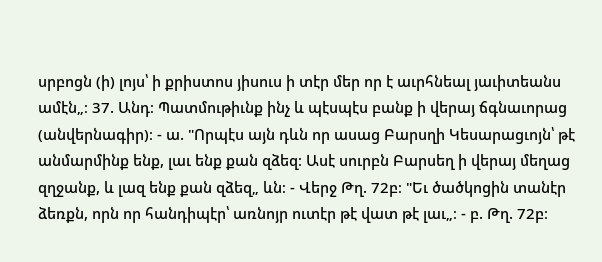սրբոցն (ի) լոյս՝ ի քրիստոս յիսուս ի տէր մեր որ է աւրհնեալ յաւիտեանս ամէն„։ 37. Անդ։ Պատմութիւնք ինչ և պէսպէս բանք ի վերայ ճգնաւորաց (անվերնագիր)։ - ա. "Որպէս այն դևն որ ասաց Բարսղի Կեսարացւոյն՝ թէ անմարմինք ենք, լաւ ենք քան զձեզ։ Ասէ սուրբն Բարսեղ ի վերայ մեղաց զղջանք, և լազ ենք քան զձեզ„ ևն։ - Վերջ Թղ. 72բ։ "Եւ ծածկոցին տանէր ձեռքն, որն որ հանդիպէր՝ առնոյր ուտէր թէ վատ թէ լաւ„։ - բ. Թղ. 72բ։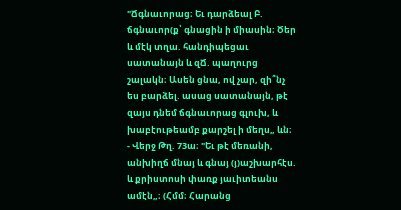"Ճգնաւորաց։ Եւ դարձեալ Բ. ճգնաւոր(ք՝ գնացին ի միասին։ Ծեր և մէկ տղա. հանդիպեցաւ սատանայն և զՃ. պաղուրց շալակն։ Ասեն ցնա, ով չար, զի՞նչ ես բարձել. ասաց սատանայն, թէ զայս դնեմ ճգնաւորաց գլուխ, և խաբէութեամբ քարշել ի մեղս„ ևն։ - Վերջ Թղ. 73ա։ "Եւ թէ մեռանի, անխիղճ մնայ և գնայ (յ)աշխարհէս. և քրիստոսի փառք յաւիտեանս ամէն„։ (Հմմ։ Հարանց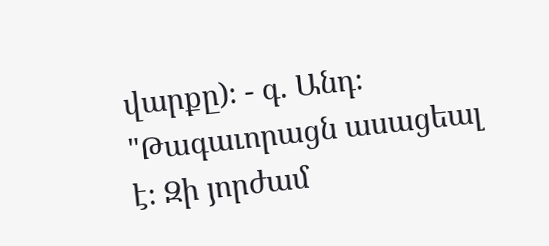վարքը)։ - գ. Անդ։ "Թագաւորացն ասացեալ է։ Զի յորժամ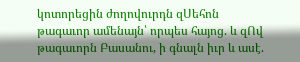կոտորեցին ժողովուրդն զՍեհոն թագաւոր ամենայն՝ որպես հայոց. և զՈվ թագաւորն Բասանու, ի գնալն իւր և ասէ.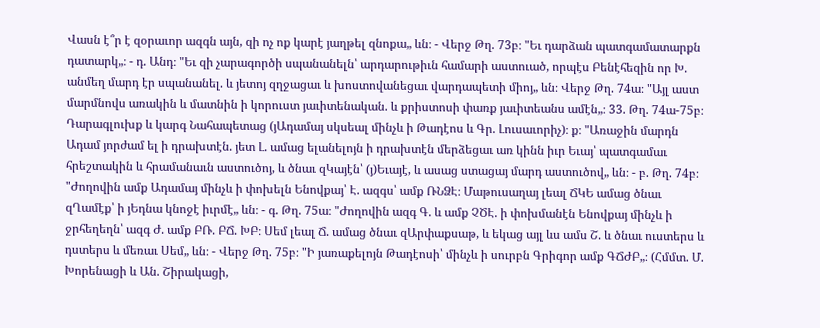Վասն է՞ր է զօրաւոր ազգն այն, զի ոչ ոք կարէ յաղթել զնոքա„ ևն։ - Վերջ Թղ. 73բ։ "Եւ դարձան պատգամատարքն դատարկ„։ - դ. Անդ։ "Եւ զի չարագործի սպանանելն՝ արդարութիւն համարի աստուած, որպէս Բենէհեզին որ Խ. անմեղ մարդ էր սպանանել. և յետոյ զղջացաւ և խոստովանեցաւ վարդապետի միոյ„ ևն։ Վերջ Թղ. 74ա։ "Այլ աստ մարմնովս առակին և մատնին ի կորուստ յաւիտենական. և քրիստոսի փառք յաւիտեանս ամէն„։ 33. Թղ. 74ա-75բ։ Դարագլուխք և կարգ Նահապետաց (յԱդամայ սկսեալ մինչև ի Թադէոս և Գր. Լուսաւորիչ)։ ք։ "Առաջին մարդն Ադամ յորժամ ել ի դրախտէն. յետ Լ. ամաց ելանելոյն ի դրախտէն մերձեցաւ առ կինն իւր Եւայ՝ պատգամաւ հրեշտակին և հրամանաւն աստուծոյ, և ծնաւ զԿայէն՝ (յ)Եւայէ, և ասաց ստացայ մարդ աստուծով„ ևն։ - բ. Թղ. 74բ։ "Ժողովին ամք Ադամայ մինչև ի փոխելն Ենովքայ՝ Է. ազգս՝ ամք ՌՆՁԷ։ Մաթուսաղայ լեալ ՃԿԵ ամաց ծնաւ զՂամէք՝ ի յԵդնա կնոջէ իւրմէ„ ևն։ - գ. Թղ. 75ա։ "Ժողովին ազգ Գ. և ամք ՉԾԷ. ի փոխմանէն Ենովքայ մինչև ի ջրհեղեղն՝ ազգ Ժ. ամք ԲՌ. ԲՃ. ԽԲ։ Սեմ լեալ Ճ. ամաց ծնաւ զԱրփաքսաթ, և եկաց այլ ևս ամս Շ. և ծնաւ ուստերս և դստերս և մեռաւ Սեմ„ ևն։ - Վերջ Թղ. 75բ։ "Ի յառաքելոյն Թադէոսի՝ մինչև ի սուրբն Գրիգոր ամք ԳՃԺԲ„։ (Հմմտ. Մ. Խորենացի և Ան. Շիրակացի,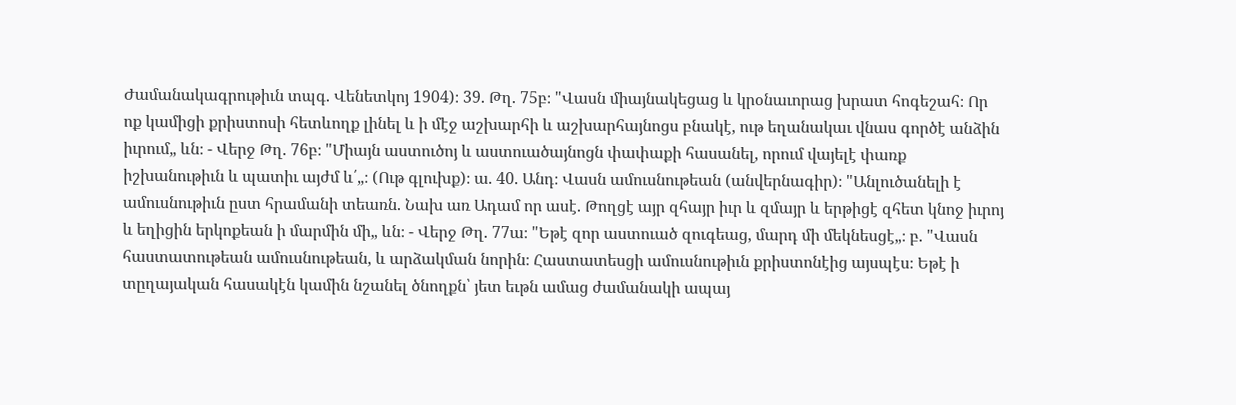Ժամանակագրութիւն տպգ. Վենետկոյ 1904)։ 39. Թղ. 75բ։ "Վասն միայնակեցաց և կրօնաւորաց խրատ հոգեշահ։ Որ ոք կամիցի քրիստոսի հետևողք լինել և ի մէջ աշխարհի և աշխարհայնոցս բնակէ, ութ եղանակաւ վնաս գործէ անձին իւրում„ ևն։ - Վերջ Թղ. 76բ։ "Միայն աստուծոյ և աստուածայնոցն փափաքի հասանել, որում վայելէ փառք իշխանութիւն և պատիւ այժմ և՛„։ (Ութ գլուխք)։ ա. 40. Անդ։ Վասն ամուսնութեան (անվերնագիր)։ "Անլուծանելի է ամուսնութիւն ըստ հրամանի տեառն. Նախ առ Ադամ որ ասէ. Թողցէ այր զհայր իւր և զմայր և երթիցէ զհետ կնոջ իւրոյ և եղիցին երկոքեան ի մարմին մի„ ևն։ - Վերջ Թղ. 77ա։ "Եթէ զոր աստուած զուգեաց, մարդ մի մեկնեսցէ„։ բ. "Վասն հաստատութեան ամուսնութեան, և արձակման նորին։ Հաստատեսցի ամուսնութիւն քրիստոնէից այսպէս։ Եթէ ի տըղայական հասակէն կամին նշանել ծնողքն՝ յետ եւթն ամաց ժամանակի ապայ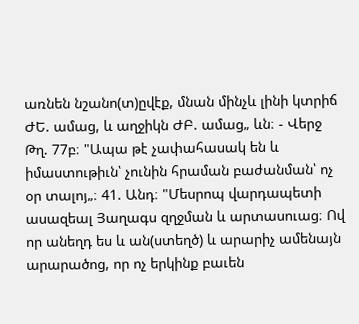առնեն նշանո(տ)ըվէք, մնան մինչև լինի կտրիճ ԺԵ. ամաց, և աղջիկն ԺԲ. ամաց„ ևն։ - Վերջ Թղ. 77բ։ "Ապա թէ չափահասակ են և իմաստութիւն՝ չունին հրաման բաժանման՝ ոչ օր տալոյ„։ 41. Անդ։ "Մեսրոպ վարդապետի ասազեալ Յաղագս զղջման և արտասուաց։ Ով որ անեղդ ես և ան(ստեղծ) և արարիչ ամենայն արարածոց, որ ոչ երկինք բաւեն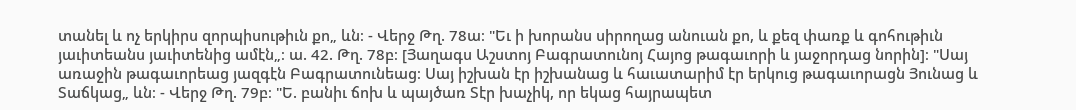տանել և ոչ երկիրս զորպիսութիւն քո„ ևն։ - Վերջ Թղ. 78ա։ "Եւ ի խորանս սիրողաց անուան քո, և քեզ փառք և գոհութիւն յաւիտեանս յաւիտենից ամէն„։ ա. 42. Թղ. 78բ։ [Յաղագս Աշստոյ Բագրատունոյ Հայոց թագաւորի և յաջորդաց նորին]։ "Սայ առաջին թագաւորեաց յազգէն Բագրատունեաց։ Սայ իշխան էր իշխանաց և հաւատարիմ էր երկուց թագաւորացն Յունաց և Տաճկաց„ ևն։ - Վերջ Թղ. 79բ։ "Ե. բանիւ ճոխ և պայծառ Տէր խաչիկ, որ եկաց հայրապետ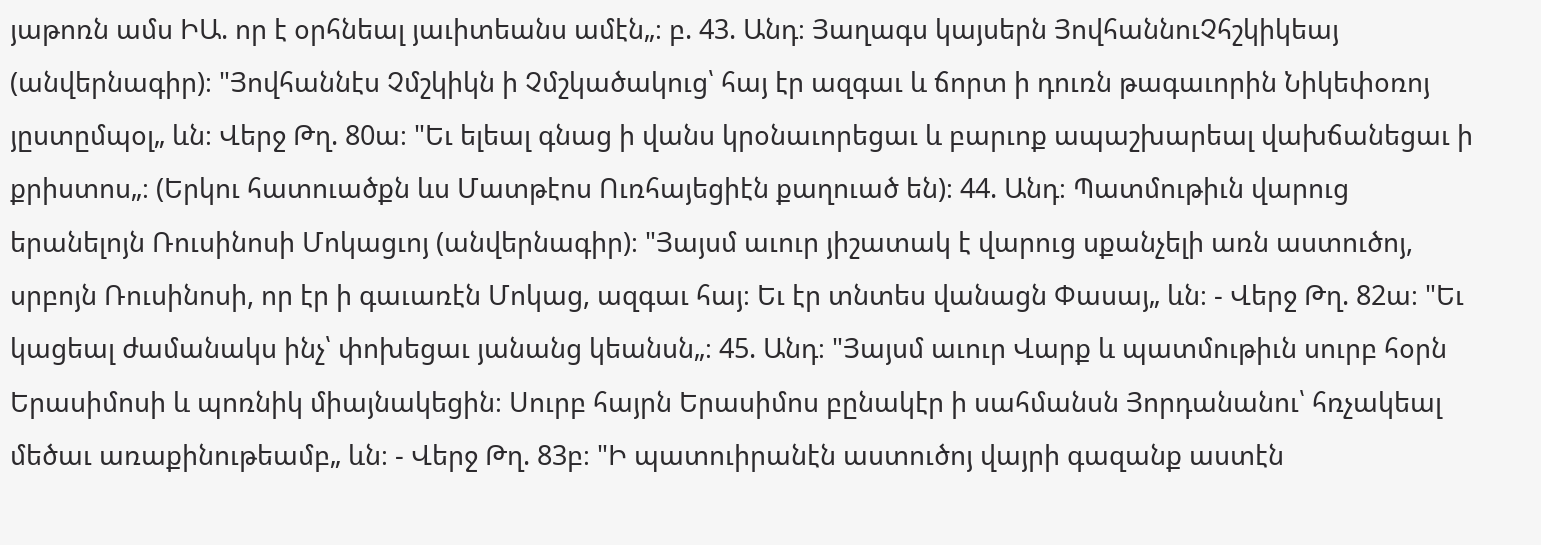յաթոռն ամս ԻԱ. որ է օրհնեալ յաւիտեանս ամէն„։ բ. 43. Անդ։ Յաղագս կայսերն ՅովհաննուՉհշկիկեայ (անվերնագիր)։ "Յովհաննէս Չմշկիկն ի Չմշկածակուց՝ հայ էր ազգաւ և ճորտ ի դուռն թագաւորին Նիկեփօռոյ յըստըմպօլ„ ևն։ Վերջ Թղ. 80ա։ "Եւ ելեալ գնաց ի վանս կրօնաւորեցաւ և բարւոք ապաշխարեալ վախճանեցաւ ի քրիստոս„։ (Երկու հատուածքն ևս Մատթէոս Ուռհայեցիէն քաղուած են)։ 44. Անդ։ Պատմութիւն վարուց երանելոյն Ռուսինոսի Մոկացւոյ (անվերնագիր)։ "Յայսմ աւուր յիշատակ է վարուց սքանչելի առն աստուծոյ, սրբոյն Ռուսինոսի, որ էր ի գաւառէն Մոկաց, ազգաւ հայ։ Եւ էր տնտես վանացն Փասայ„ ևն։ - Վերջ Թղ. 82ա։ "Եւ կացեալ ժամանակս ինչ՝ փոխեցաւ յանանց կեանսն„։ 45. Անդ։ "Յայսմ աւուր Վարք և պատմութիւն սուրբ հօրն Երասիմոսի և պոռնիկ միայնակեցին։ Սուրբ հայրն Երասիմոս բընակէր ի սահմանսն Յորդանանու՝ հռչակեալ մեծաւ առաքինութեամբ„ ևն։ - Վերջ Թղ. 83բ։ "Ի պատուիրանէն աստուծոյ վայրի գազանք աստէն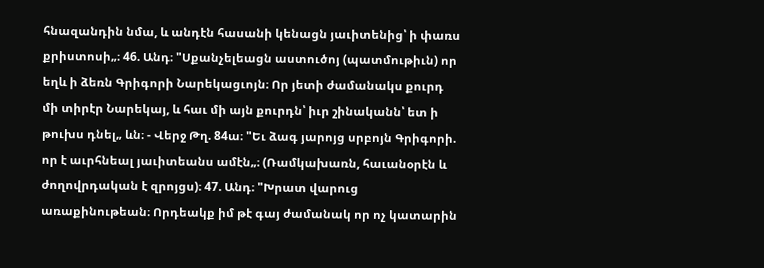հնազանդին նմա, և անդէն հասանի կենացն յաւիտենից՝ ի փառս քրիստոսի„։ 46. Անդ։ "Սքանչելեացն աստուծոյ (պատմութիւն) որ եղև ի ձեռն Գրիգորի Նարեկացւոյն։ Որ յետի ժամանակս քուրդ մի տիրէր Նարեկայ, և հաւ մի այն քուրդն՝ իւր շինականն՝ ետ ի թուխս դնել„ ևն։ - Վերջ Թղ. 84ա։ "Եւ ձագ յարոյց սրբոյն Գրիգորի. որ է աւրհնեալ յաւիտեանս ամէն„։ (Ռամկախառն, հաւանօրէն և ժողովրդական է զրոյցս)։ 47. Անդ։ "Խրատ վարուց առաքինութեան։ Որդեակք իմ թէ գայ ժամանակ որ ոչ կատարին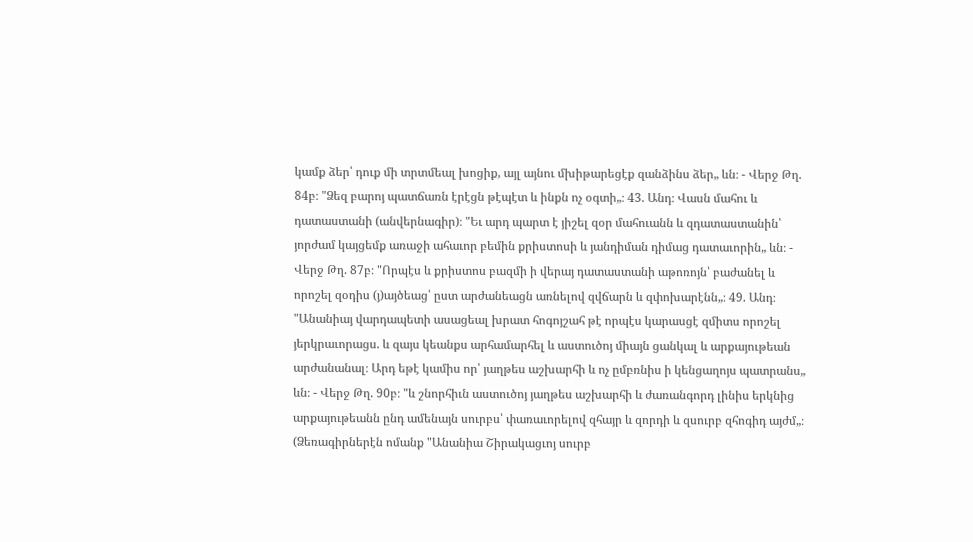կամք ձեր՝ դուք մի տրտմեալ խոցիք, այլ այնու մխիթարեցէք զանձինս ձեր„ ևն։ - Վերջ Թղ. 84բ։ "Ձեզ բարոյ պատճառն էրէցն թէպէտ և ինքն ոչ օգտի„։ 43. Անդ։ Վասն մահու և դատաստանի (անվերնագիր)։ "Եւ արդ պարտ է յիշել զօր մահուանն և զդատաստանին՝ յորժամ կայցեմք առաջի ահաւոր բեմին քրիստոսի և յանդիման դիմաց դատաւորին„ ևն։ - Վերջ Թղ. 87բ։ "Որպէս և քրիստոս բազմի ի վերայ դատաստանի աթոռոյն՝ բաժանել և որոշել զօդիս (յ)այծեաց՝ ըստ արժանեացն առնելով զվճարն և զփոխարէնն„։ 49. Անդ։ "Անանիայ վարդապետի ասացեալ խրատ հոգոյշահ թէ որպէս կարասցէ զմիտս որոշել յերկրաւորացս. և զայս կեանքս արհամարհել և աստուծոյ միայն ցանկալ և արքայութեան արժանանալ։ Արդ եթէ կամիս որ՝ յաղթես աշխարհի և ոչ ըմբռնիս ի կենցաղոյս պատրանս„ ևն։ - Վերջ Թղ. 90բ։ "և շնորհիւն աստուծոյ յաղթես աշխարհի և ժառանգորդ լինիս երկնից արքայութեանն ընդ ամենայն սուրբս՝ փառաւորելով զհայր և զորդի և զսուրբ զհոգիդ այժմ„։ (Ձեռագիրներէն ոմանք "Անանիա Շիրակացւոյ սուրբ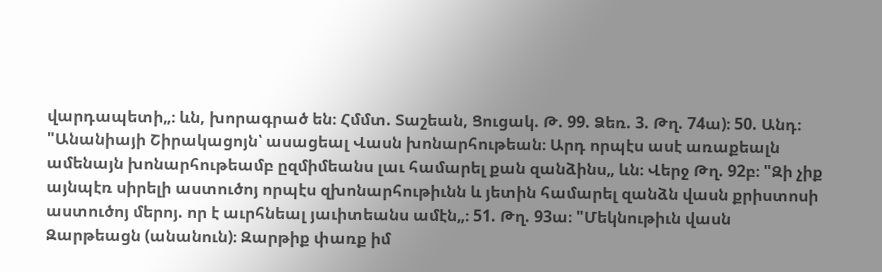վարդապետի„։ ևն, խորագրած են։ Հմմտ. Տաշեան, Ցուցակ. Թ. 99. Ձեռ. 3. Թղ. 74ա)։ 50. Անդ։ "Անանիայի Շիրակացոյն՝ ասացեալ Վասն խոնարհութեան։ Արդ որպէս ասէ առաքեալն ամենայն խոնարհութեամբ ըզմիմեանս լաւ համարել քան զանձինս„ ևն։ Վերջ Թղ. 92բ։ "Զի չիք այնպէռ սիրելի աստուծոյ որպէս զխոնարհութիւնն և յետին համարել զանձն վասն քրիստոսի աստուծոյ մերոյ. որ է աւրհնեալ յաւիտեանս ամէն„։ 51. Թղ. 93ա։ "Մեկնութիւն վասն Զարթեացն (անանուն)։ Զարթիք փառք իմ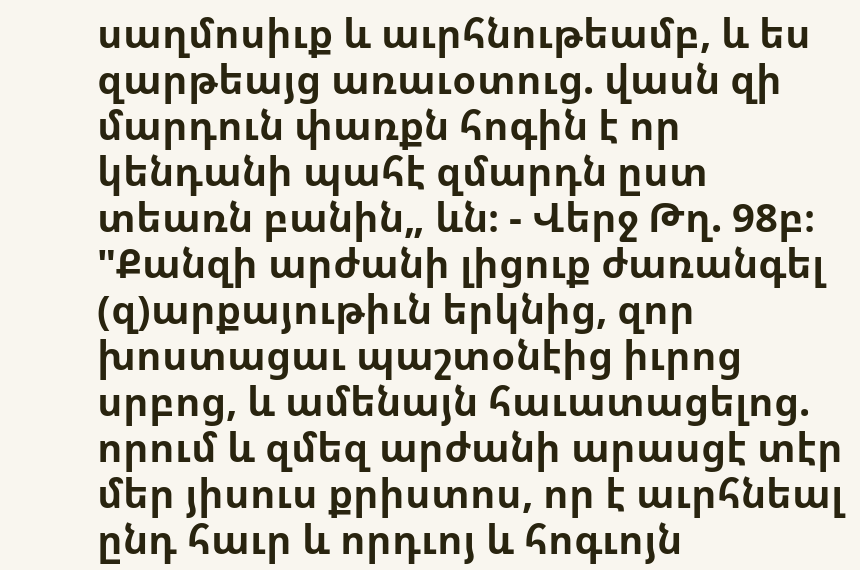սաղմոսիւք և աւրհնութեամբ, և ես զարթեայց առաւօտուց. վասն զի մարդուն փառքն հոգին է որ կենդանի պահէ զմարդն ըստ տեառն բանին„ ևն։ - Վերջ Թղ. 98բ։ "Քանզի արժանի լիցուք ժառանգել (զ)արքայութիւն երկնից, զոր խոստացաւ պաշտօնէից իւրոց սրբոց, և ամենայն հաւատացելոց. որում և զմեզ արժանի արասցէ տէր մեր յիսուս քրիստոս, որ է աւրհնեալ ընդ հաւր և որդւոյ և հոգւոյն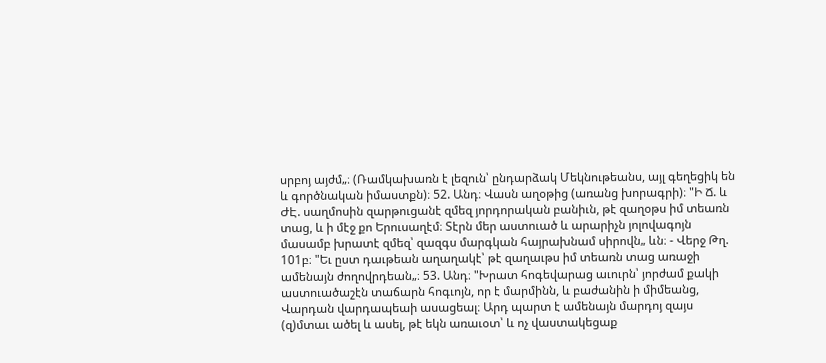սրբոյ այժմ„։ (Ռամկախառն է լեզուն՝ ընդարձակ Մեկնութեանս, այլ գեղեցիկ են և գործնական իմաստքն)։ 52. Անդ։ Վասն աղօթից (առանց խորագրի)։ "Ի Ճ. և ԺԷ. սաղմոսին զարթուցանէ զմեզ յորդորական բանիւն, թէ զաղօթս իմ տեառն տաց, և ի մէջ քո Երուսաղէմ։ Տէրն մեր աստուած և արարիչն յոլովագոյն մասամբ խրատէ զմեզ՝ զազգս մարգկան հայրախնամ սիրովն„ ևն։ - Վերջ Թղ. 101բ։ "Եւ ըստ դաւթեան աղաղակէ՝ թէ զաղաւթս իմ տեառն տաց առաջի ամենայն ժողովրդեան„։ 53. Անդ։ "Խրատ հոգեվարաց աւուրն՝ յորժամ քակի աստուածաշէն տաճարն հոգւոյն, որ է մարմինն, և բաժանին ի միմեանց, Վարդան վարդապեաի ասացեալ։ Արդ պարտ է ամենայն մարդոյ զայս (զ)մտաւ ածել և ասել, թէ եկն առաւօտ՝ և ոչ վաստակեցաք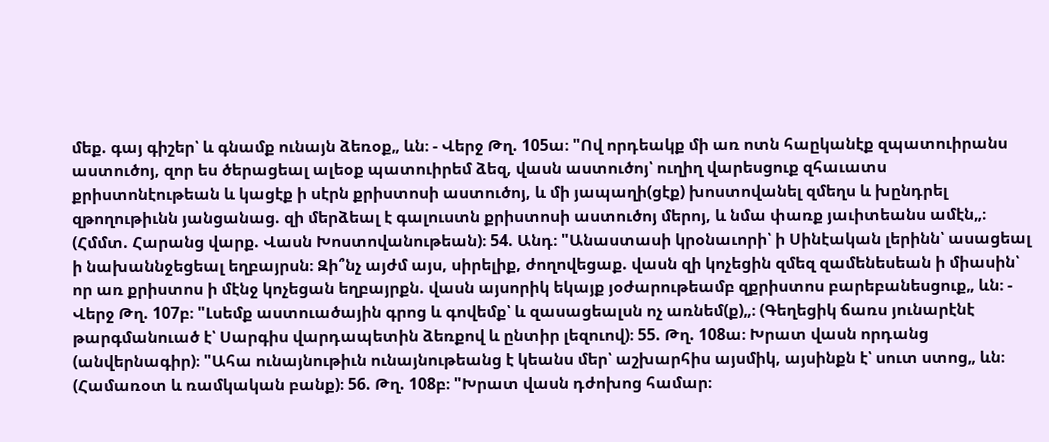մեք. գայ գիշեր՝ և գնամք ունայն ձեռօք„ ևն։ - Վերջ Թղ. 105ա։ "Ով որդեակք մի առ ոտն հաըկանէք զպատուիրանս աստուծոյ, զոր ես ծերացեալ ալեօք պատուիրեմ ձեզ, վասն աստուծոյ՝ ուղիղ վարեսցուք զհաւատս քրիստոնէութեան և կացէք ի սէրն քրիստոսի աստուծոյ, և մի յապաղի(ցէք) խոստովանել զմեղս և խընդրել զթողութիւնն յանցանաց. զի մերձեալ է գալուստն քրիստոսի աստուծոյ մերոյ, և նմա փառք յաւիտեանս ամէն„։ (Հմմտ. Հարանց վարք. Վասն Խոստովանութեան)։ 54. Անդ։ "Անաստասի կրօնաւորի՝ ի Սինէական լերինն՝ ասացեալ ի նախաննջեցեալ եղբայրսն։ Զի՞նչ այժմ այս, սիրելիք, ժողովեցաք. վասն զի կոչեցին զմեզ զամենեսեան ի միասին՝ որ առ քրիստոս ի մէնջ կոչեցան եղբայրքն. վասն այսորիկ եկայք յօժարութեամբ զքրիստոս բարեբանեսցուք„ ևն։ - Վերջ Թղ. 107բ։ "Լսեմք աստուածային գրոց և գովեմք՝ և զասացեալսն ոչ առնեմ(ք)„։ (Գեղեցիկ ճառս յունարէնէ թարգմանուած է՝ Սարգիս վարդապետին ձեռքով և ընտիր լեզուով)։ 55. Թղ. 108ա։ Խրատ վասն որդանց (անվերնագիր)։ "Ահա ունայնութիւն ունայնութեանց է կեանս մեր՝ աշխարհիս այսմիկ, այսինքն է՝ սուտ ստոց„ ևն։ (Համառօտ և ռամկական բանք)։ 56. Թղ. 108բ։ "Խրատ վասն դժոխոց համար։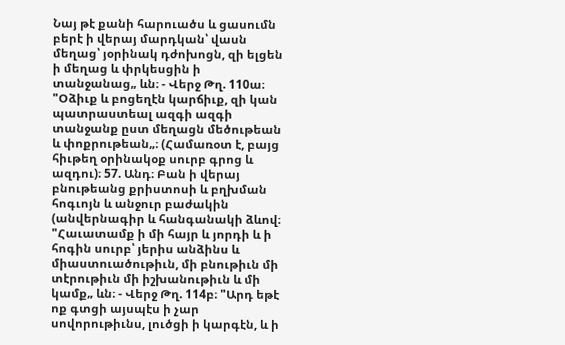Նայ թէ քանի հարուածս և ցասումն բերէ ի վերայ մարդկան՝ վասն մեղաց՝ յօրինակ դժոխոցն, զի ելցեն ի մեղաց և փրկեսցին ի տանջանաց„ ևն։ - Վերջ Թղ. 110ա։ "Օձիւք և բոցեղէն կարճիւք, զի կան պատրաստեալ ազգի ազգի տանջանք ըստ մեղացն մեծութեան և փոքրութեան„։ (Համառօտ է, բայց հիւթեղ օրինակօք սուրբ գրոց և ազդու)։ 57. Անդ։ Բան ի վերայ բնութեանց քրիստոսի և բղխման հոգւոյն և անջուր բաժակին (անվերնագիր և հանգանակի ձևով։ "Հաւատամք ի մի հայր և յորդի և ի հոգին սուրբ՝ յերիս անձինս և միաստուածութիւն, մի բնութիւն մի տէրութիւն մի իշխանութիւն և մի կամք„ ևն։ - Վերջ Թղ. 114բ։ "Արդ եթէ ոք գտցի այսպէս ի չար սովորութիւնս, լուծցի ի կարգէն, և ի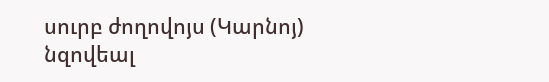սուրբ ժողովոյս (Կարնոյ) նզովեալ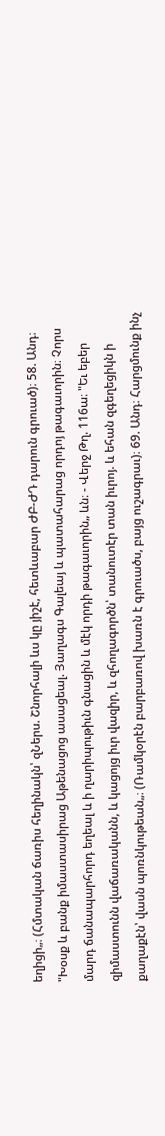եղիցի„։ (Հմտական ճառիս հեղինակն՝ զՆերս. Շնորհալի ևս կը յիշէ, հետևաբար ԺԲ-ԺԴ դարուն գրուած)։ 58. Անդ։ "Խօսք և բանք իմաստասիրաց Աթենացոց ասացեալ. Յաղագս Գալեայ և պատահարաց որդոյ թագաւորին։ Չորս մարդ ճանապարհորդ եղեալ և ի ղարիպութիւն գնացին և մէկ որդի թագաւորին„ ևն։ - Վերջ Թղ. 116ա։ "Եւ եբեր զիմաստունն վաճառականն, և կացոյց իւր վազիր, և զհողագործն՝ տանուտէր տան իւրոյ. և եհան զգեղեցիկն ի քաղաքէն՝ վասն պոռնկութեան„։ (Ռամկօրէն բարբառով խառն է գրուածս, բայց ուշագրաւ)։ 69. Անդ։ Հարցմունք ինչ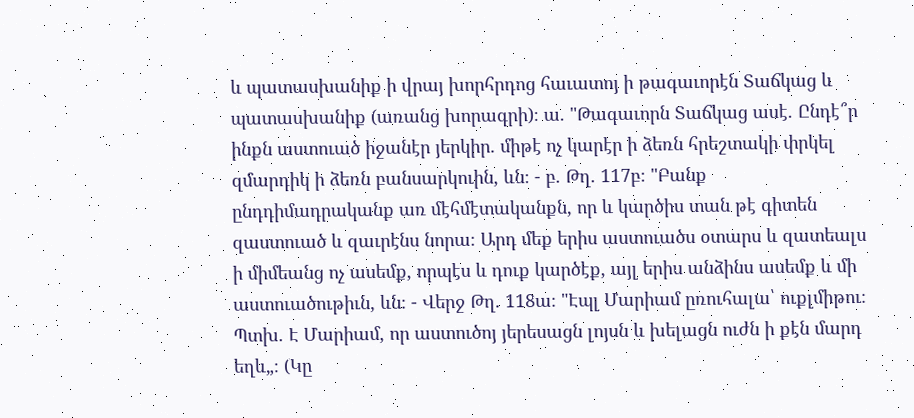և պատասխանիք ի վրայ խորհրդոց հաւատոյ ի թագաւորէն Տաճկաց և պատասխանիք (առանց խորագրի)։ ա. "Թագաւորն Տաճկաց ասէ. Ընդէ՞ր ինքն աստուած իջանէր յերկիր. միթէ ոչ կարէր ի ձեռն հրեշտակի փրկել զմարդիկ ի ձեռն բանսարկուին, ևն։ - բ. Թղ. 117բ։ "Բանք ընդդիմադրականք առ մէհմէտականքն, որ և կարծիս տան թէ գիտեն զաստուած և զաւրէնս նորա։ Արդ մեք երիս աստուածս օտարս և զատեալս ի միմեանց ոչ ասեմք, որպէս և դուք կարծէք, այլ երիս անձինս ասեմք և մի աստուածութիւն, ևն։ - Վերջ Թղ. 118ա։ "Էպլ Մարիամ ըռուհալա՝ ուքլմիթու։ Պտխ. Է Մարիամ, որ աստուծոյ յերեսացն լոյսն և խելացն ուժն ի քէն մարդ եղև„։ (Կը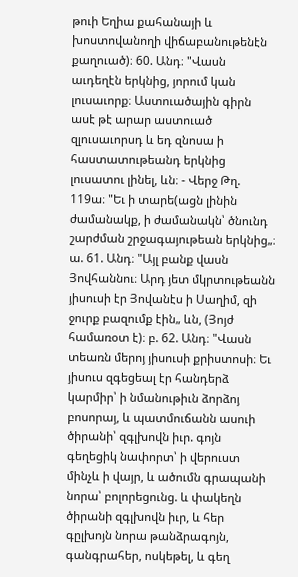թուի Եղիա քահանայի և խոստովանողի վիճաբանութենէն քաղուած)։ 60. Անդ։ "Վասն աւդեղէն երկնից, յորում կան լուսաւորք։ Աստուածային գիրն ասէ թէ արար աստուած զլուսաւորսդ և եդ զնոսա ի հաստատութեանդ երկնից լուսատու լինել, ևն։ - Վերջ Թղ. 119ա։ "Եւ ի տարե(ացն լինին ժամանակք, ի ժամանակն՝ ծնունդ շարժման շրջագայութեան երկնից„։ ա. 61. Անդ։ "Այլ բանք վասն Յովհաննու։ Արդ յետ մկրտութեանն յիսուսի էր Յովանէս ի Սաղիմ, զի ջուրք բազումք էին„ ևն, (Յոյժ համառօտ է)։ բ. 62. Անդ։ "Վասն տեառն մերոյ յիսուսի քրիստոսի։ Եւ յիսուս զգեցեալ էր հանդերձ կարմիր՝ ի նմանութիւն ձորձոյ բոսորայ, և պատմուճանն ասուի ծիրանի՝ զգլխովն իւր. գոյն գեղեցիկ նափորտ՝ ի վերուստ մինչև ի վայր, և ածումն գրապանի նորա՝ բոլորեցունց. և փակեղն ծիրանի զգլխովն իւր, և հեր գըլխոյն նորա թանձրագոյն, գանգրահեր, ոսկեթել, և գեղ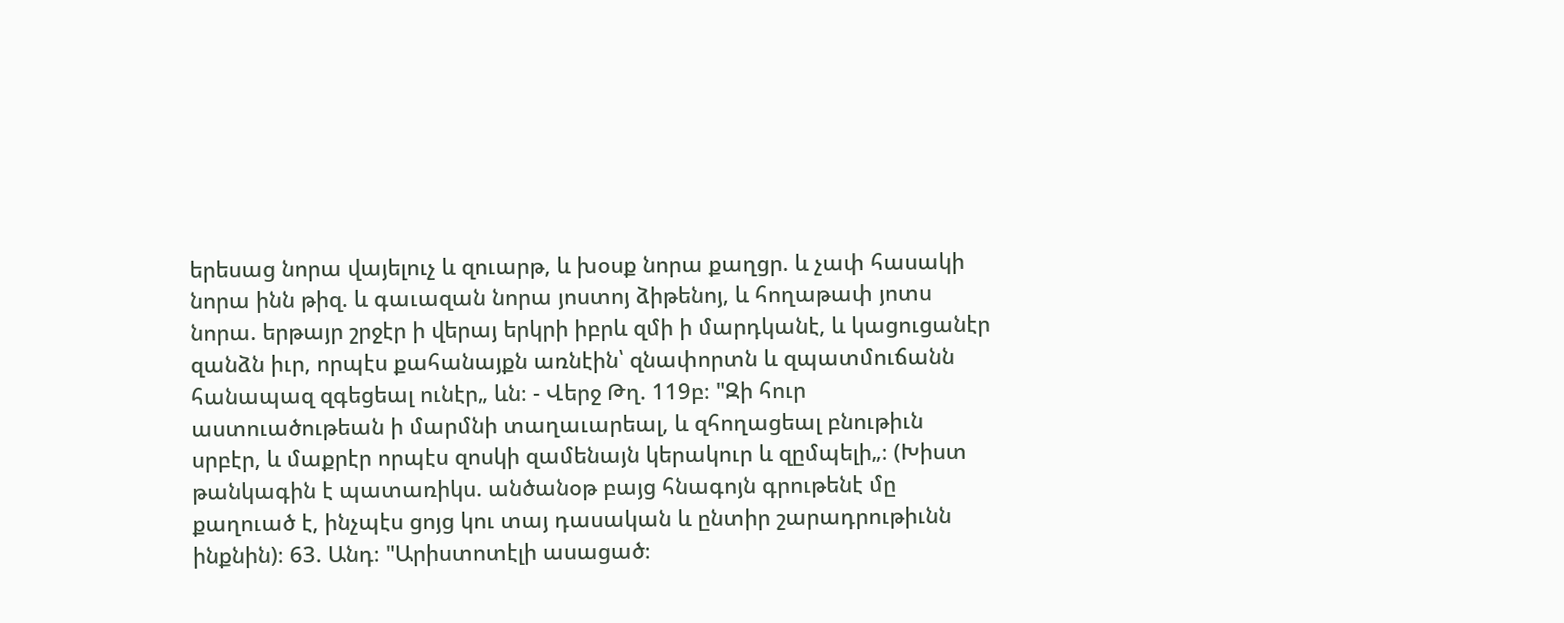երեսաց նորա վայելուչ և զուարթ, և խօսք նորա քաղցր. և չափ հասակի նորա ինն թիզ. և գաւազան նորա յոստոյ ձիթենոյ, և հողաթափ յոտս նորա. երթայր շրջէր ի վերայ երկրի իբրև զմի ի մարդկանէ, և կացուցանէր զանձն իւր, որպէս քահանայքն առնէին՝ զնափորտն և զպատմուճանն հանապազ զգեցեալ ունէր„ ևն։ - Վերջ Թղ. 119բ։ "Զի հուր աստուածութեան ի մարմնի տաղաւարեալ, և զհողացեալ բնութիւն սրբէր, և մաքրէր որպէս զոսկի զամենայն կերակուր և զըմպելի„։ (Խիստ թանկագին է պատառիկս. անծանօթ բայց հնագոյն գրութենէ մը քաղուած է, ինչպէս ցոյց կու տայ դասական և ընտիր շարադրութիւնն ինքնին)։ 63. Անդ։ "Արիստոտէլի ասացած։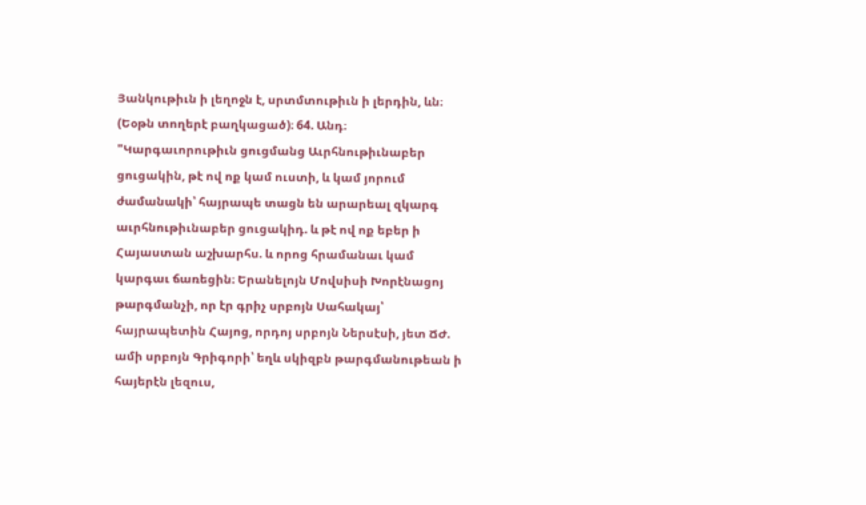Յանկութիւն ի լեղոջն է, սրտմտութիւն ի լերդին, ևն։ (Եօթն տողերէ բաղկացած)։ 64. Անդ։ "Կարգաւորութիւն ցուցմանց Աւրհնութիւնաբեր ցուցակին, թէ ով ոք կամ ուստի, և կամ յորում ժամանակի՝ հայրապե տացն են արարեալ զկարգ աւրհնութիւնաբեր ցուցակիդ. և թէ ով ոք եբեր ի Հայաստան աշխարհս. և որոց հրամանաւ կամ կարգաւ ճառեցին։ Երանելոյն Մովսիսի Խորէնացոյ թարգմանչի, որ էր գրիչ սրբոյն Սահակայ՝ հայրապետին Հայոց, որդոյ սրբոյն Ներսէսի, յետ ՃԺ. ամի սրբոյն Գրիգորի՝ եղև սկիզբն թարգմանութեան ի հայերէն լեզուս,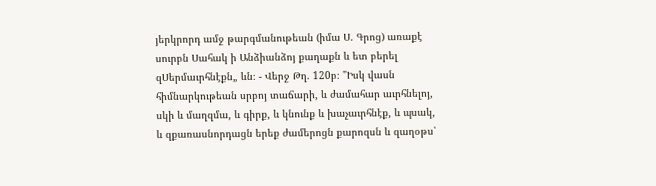յերկրորդ ամջ թարգմանութեան (իմա Ս. Գրոց) առաքէ սուրբն Սահակ ի Անձիանձոյ քաղաքն և ետ բերել զՍերմաւրհնէքն„ ևն։ - Վերջ Թղ. 120բ։ "Իսկ վասն հիմնարկութեան սրբոյ տաճարի, և ժամահար աւրհնելոյ, սկի և մաղզմա, և գիրք, և կնունք և խաչաւրհնէք, և պսակ, և զքառասնորդացն երեք ժամերոցն քարոզսն և զաղօթս՝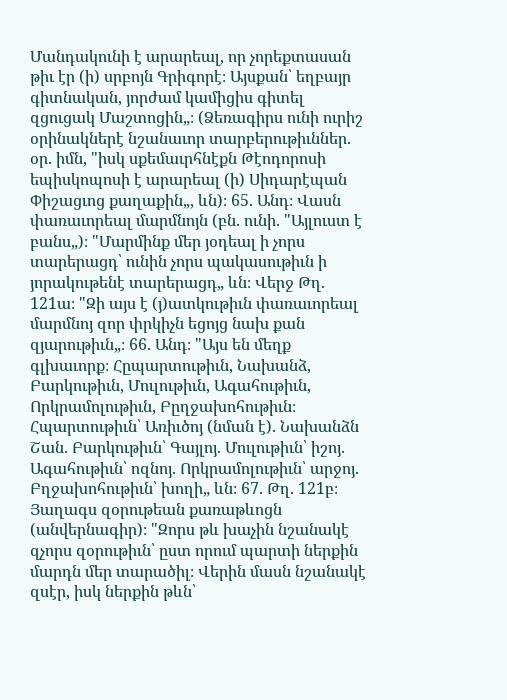Մանդակունի է արարեալ, որ չորեքտասան թիւ էր (ի) սրբոյն Գրիգորէ։ Այսքան՝ եղբայր գիտնական, յորժամ կամիցիս գիտել զցուցակ Մաշտոցին„։ (Ձեռագիրս ունի ուրիշ օրինակներէ նշանաւոր տարբերութիւններ. օր. իմն, "իսկ սքեմաւրհնէքն Թէոդորոսի եպիսկոպոսի է արարեալ (ի) Սիդարէպան Փիշացւոց քաղաքին„, ևն)։ 65. Անդ։ Վասն փառաւորեալ մարմնոյն (բն. ունի. "Այլուստ է բանս„)։ "Մարմինք մեր յօդեալ ի չորս տարերացդ՝ ունին չորս պակասութիւն ի յորակութենէ տարերացդ„ ևն։ Վերջ Թղ. 121ա։ "Զի այս է (յ)ատկութիւն փառաւորեալ մարմնոյ զոր փրկիչն եցոյց նախ քան զյարութիւն„։ 66. Անդ։ "Այս են մեղք գլխաւորք։ Հըպարտութիւն, Նախանձ, Բարկութիւն, Մուլութիւն, Ագահութիւն, Որկրամոլութիւն, Բըղջախոհութիւն։ Հպարտութիւն՝ Առիւծոյ (նման է). Նախանձն Շան. Բարկութիւն՝ Գայլոյ. Մուլութիւն՝ իշոյ. Ագահութիւն՝ ոզնոյ. Որկրամոլութիւն՝ արջոյ. Բղջախոհութիւն՝ խողի„ ևն։ 67. Թղ. 121բ։ Յաղագս զօրութեան քառաթևոցն (անվերնագիր)։ "Զորս թև խաչին նշանակէ զչորս զօրութիւն՝ ըստ որում պարտի ներքին մարդն մեր տարածիլ։ Վերին մասն նշանակէ զսէր, իսկ ներքին թևն՝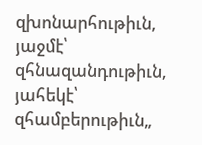զխոնարհութիւն, յաջմէ՝ զհնազանդութիւն, յահեկէ՝ զհամբերութիւն„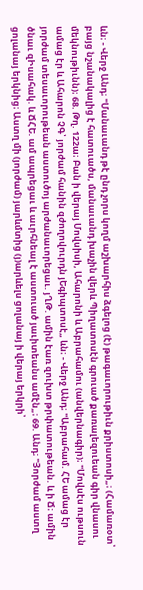ևն։ - Վերջ Անդ։ "Մանաւանդ թէ ընդ չորս կողմ աշխարհիս ձգելոց (է) թագաւորութիւն քրիստոսի„։ (Համառօտ՝ բայց նշանակալից է հատուածս, մանաւանդ խաչին վերև Պիղատոսէն գրուած քառալեզուեան գիր վնասու մեկնութիւնն)։ 68. Թղ. 122ա։ Բան ի վերայ Մովսիսի, Ահարոնի և Աբրահամու (անվերնագիր)։ "Մովսէս ութսուն ամաց էր և Ահարոն ՉԳ՝ յորժամ հանին զժողովուրդն յԵգիպտոսէ„ ևն։ - Վերջ Անդ։ "Աբրահամ. ՀԵ ամաց էր յորժամ տեսաւորութեան աստուծոյ արժանաւորեցաւ. յՂԹ. ամին էառ զուխտ թրփատութեան. և ի Ճ։ ամին ծնաւ զԻսահակ. և ՃՀԵ. ամ ապրեցաւ և աւրհնեալ է աստուած յաւիտեանս ամէն„։ 69. Անդ։ "Յորժամ աստղ ցոլանայ երկնից։ Աստղ մի (յորժամ) յարևմտից (յ)արևելս ցոլանայ ի վերայ երկրի՝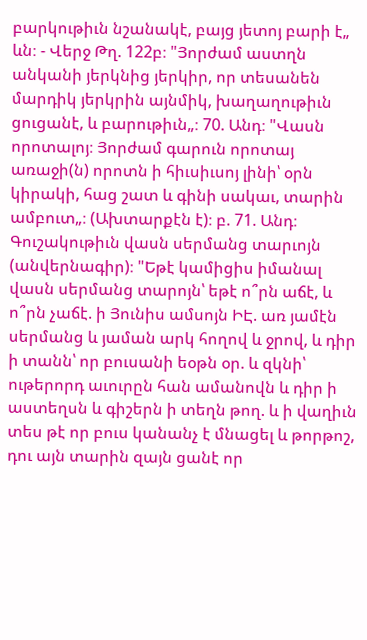բարկութիւն նշանակէ, բայց յետոյ բարի է„ ևն։ - Վերջ Թղ. 122բ։ "Յորժամ աստղն անկանի յերկնից յերկիր, որ տեսանեն մարդիկ յերկրին այնմիկ, խաղաղութիւն ցուցանէ, և բարութիւն„։ 70. Անդ։ "Վասն որոտալոյ։ Յորժամ գարուն որոտայ առաջի(ն) որոտն ի հիւսիւսոյ լինի՝ օրն կիրակի, հաց շատ և գինի սակաւ, տարին ամբուտ„։ (Ախտարքէն է)։ բ. 71. Անդ։ Գուշակութիւն վասն սերմանց տարւոյն (անվերնագիր)։ "Եթէ կամիցիս իմանալ վասն սերմանց տարոյն՝ եթէ ո՞րն աճէ, և ո՞րն չաճէ. ի Յունիս ամսոյն ԻԷ. առ յամէն սերմանց և յաման արկ հողով և ջրով, և դիր ի տանն՝ որ բուսանի եօթն օր. և զկնի՝ ութերորդ աւուրըն հան ամանովն և դիր ի աստեղսն և գիշերն ի տեղն թող. և ի վաղիւն տես թէ որ բուս կանանչ է մնացել և թորթոշ, դու այն տարին զայն ցանէ որ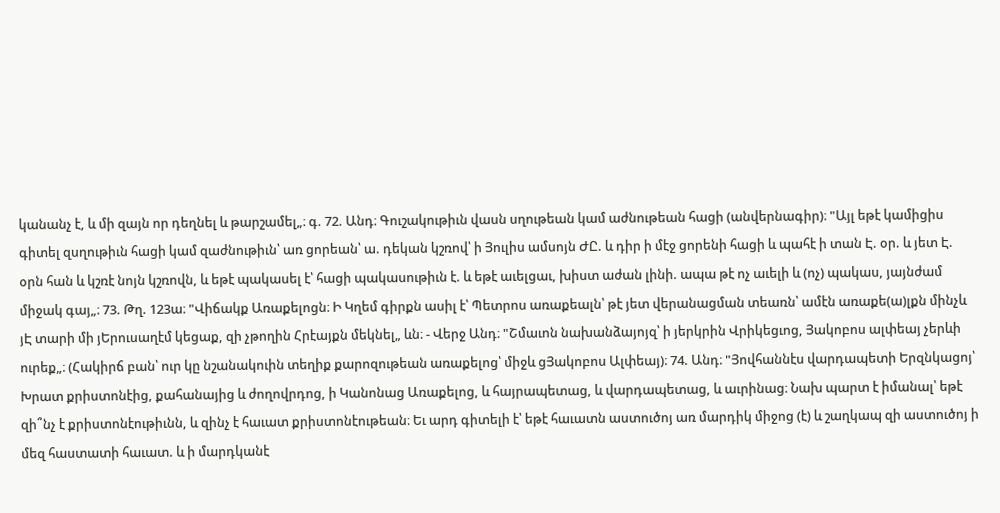կանանչ է, և մի զայն որ դեղնել և թարշամել„։ գ. 72. Անդ։ Գուշակութիւն վասն սղութեան կամ աժնութեան հացի (անվերնագիր)։ "Այլ եթէ կամիցիս գիտել զսղութիւն հացի կամ զաժնութիւն՝ առ ցորեան՝ ա. դեկան կշռով՝ ի Յուլիս ամսոյն ԺԸ. և դիր ի մէջ ցորենի հացի և պահէ ի տան Է. օր. և յետ Է. օրն հան և կշռէ նոյն կշռովն, և եթէ պակասել է՝ հացի պակասութիւն է. և եթէ աւելցաւ, խիստ աժան լինի. ապա թէ ոչ աւելի և (ոչ) պակաս, յայնժամ միջակ գայ„։ 73. Թղ. 123ա։ "Վիճակք Առաքելոցն։ Ի Կղեմ գիրքն ասիլ է՝ Պետրոս առաքեալն՝ թէ յետ վերանացման տեառն՝ ամէն առաքե(ա)լքն մինչև յԷ տարի մի յԵրուսաղէմ կեցաք, զի չթողին Հրէայքն մեկնել„ ևն։ - Վերջ Անդ։ "Շմաւոն նախանձայոյզ՝ ի յերկրին Վրիկեցւոց, Յակոբոս ալփեայ չերևի ուրեք„։ (Հակիրճ բան՝ ուր կը նշանակուին տեղիք քարոզութեան առաքելոց՝ միջև ցՅակոբոս Ալփեայ)։ 74. Անդ։ "Յովհաննէս վարդապետի Երզնկացոյ՝ Խրատ քրիստոնէից, քահանայից և ժողովրդոց, ի Կանոնաց Առաքելոց, և հայրապետաց, և վարդապետաց, և աւրինաց։ Նախ պարտ է իմանալ՝ եթէ զի՞նչ է քրիստոնէութիւնն, և զինչ է հաւատ քրիստոնէութեան։ Եւ արդ գիտելի է՝ եթէ հաւատն աստուծոյ առ մարդիկ միջոց (է) և շաղկապ զի աստուծոյ ի մեզ հաստատի հաւատ. և ի մարդկանէ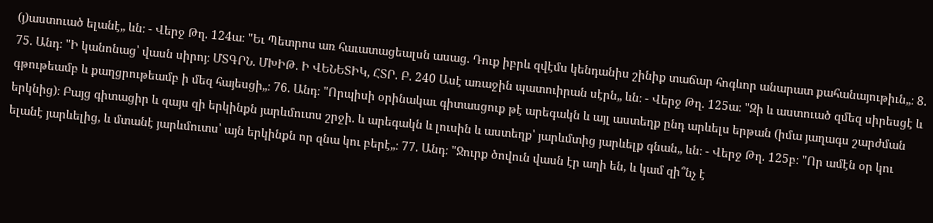(յ)աստուած ելանէ„ ևն։ - Վերջ Թղ. 124ա։ "Եւ Պետրոս առ հաւատացեալսն ասաց. Դուք իբրև զվէմս կենդանիս շինիք տաճար հոգևոր անարատ քահանայութիւն„։ 8. 75. Անդ։ "Ի կանոնաց՝ վասն սիրոյ։ ՄՏԳՐՆ. ՄԽԻԹ. Ի ՎԵՆԵՏԻԿ, ՀՏՐ. Բ. 240 Ասէ առաջին պատուիրան սէրն„ ևն։ - Վերջ Թղ. 125ա։ "Զի և աստուած զմեզ սիրեսցէ և գթութեամբ և քաղցրութեամբ ի մեզ հայեսցի„։ 76. Անդ։ "Որպիսի օրինակաւ գիտասցուք թէ արեգակն և այլ աստեղք ընդ արևելս երթան (իմա յաղագս շարժման երկնից)։ Բայց գիտացիր և զայս զի երկինքն յարևմուտս շրջի. և արեգակն և լուսին և աստեղք՝ յարևմտից յարևելք գնան„ ևն։ - Վերջ Թղ. 125բ։ "Որ ամէն օր կու ելանէ յարևելից, և մտանէ յարևմուտս՝ այն երկինքն որ զնա կու բերէ„։ 77. Անդ։ "Ջուրք ծովուն վասն էր աղի են, և կամ զի՞նչ է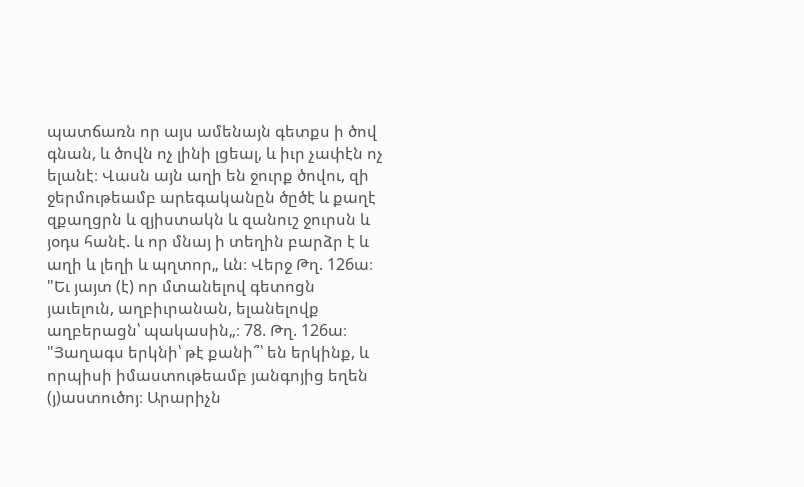պատճառն որ այս ամենայն գետքս ի ծով գնան, և ծովն ոչ լինի լցեալ, և իւր չափէն ոչ ելանէ։ Վասն այն աղի են ջուրք ծովու, զի ջերմութեամբ արեգականըն ծըծէ և քաղէ զքաղցրն և զյիստակն և զանուշ ջուրսն և յօդս հանէ. և որ մնայ ի տեղին բարձր է և աղի և լեղի և պղտոր„ ևն։ Վերջ Թղ. 126ա։ "Եւ յայտ (է) որ մտանելով գետոցն յաւելուն, աղբիւրանան, ելանելովք աղբերացն՝ պակասին„։ 78. Թղ. 126ա։ "Յաղագս երկնի՝ թէ քանի՞՝ են երկինք, և որպիսի իմաստութեամբ յանգոյից եղեն (յ)աստուծոյ։ Արարիչն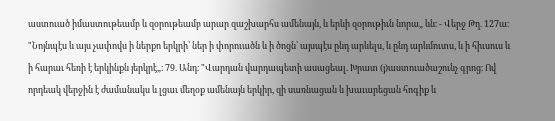աստուած իմաստութեամբ և զօրութեամբ արար զաշխարհս ամենայն, և երևի զօրութիւն նորա„ ևն։ - Վերջ Թղ. 127ա։ "Նոյնպէս և այս չափովս ի ներքո երկրի՝ ներ ի փորուածն և ի ծոցն՝ այսպէս ընդ արևելս, և ընդ արևմուտս, և ի հիւսուս և ի հարաւ հեռի է երկինքն յերկրէ„։ 79. Անդ։ "Վարդան վարդապետի ասացեալ. Խրատ (յ)աստուածաշունչ գրոց։ Ով որդեակ վերջին է ժամանակս և լցաւ մեղօք ամենայն երկիր, զի սառնացան և խաւարեցան հոգիք և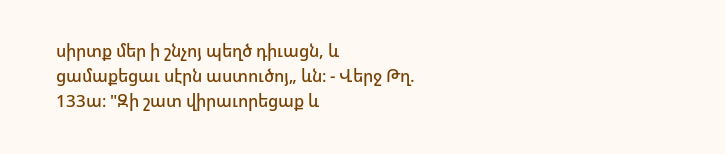սիրտք մեր ի շնչոյ պեղծ դիւացն, և ցամաքեցաւ սէրն աստուծոյ„ ևն։ - Վերջ Թղ. 133ա։ "Զի շատ վիրաւորեցաք և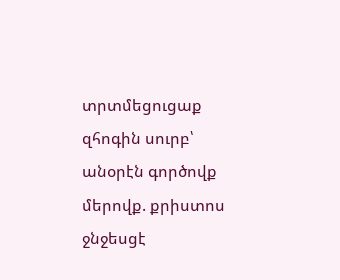տրտմեցուցաք զհոգին սուրբ՝ անօրէն գործովք մերովք. քրիստոս ջնջեսցէ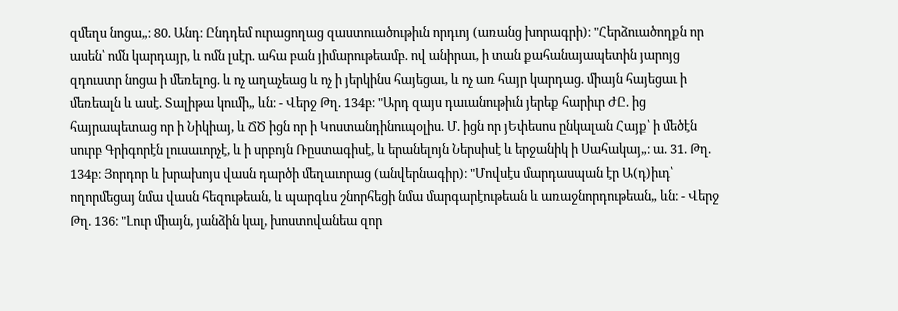զմեղս նոցա„։ 80. Անդ։ Ընդդեմ ուրացողաց զաստուածութիւն որդւոյ (առանց խորագրի)։ "Հերձուածողքն որ ասեն՝ ոմն կարդայր, և ոմն լսէր. ահա բան յիմարութեամբ. ով անիրաւ, ի տան քահանայապետին յարոյց զդուստր նոցա ի մեռելոց. և ոչ աղաչեաց և ոչ ի յերկինս հայեցաւ, և ոչ առ հայր կարդաց. միայն հայեցաւ ի մեռեալն և ասէ. Տալիթա կումի„ ևն։ - Վերջ Թղ. 134բ։ "Արդ զայս դաւանութիւն յերեք հարիւր ԺԸ. ից հայրապետաց որ ի Նիկիայ, և ՃԾ իցն որ ի Կոստանդինուպօլիս. Մ. իցն որ յԵփեսոս ընկալան Հայք՝ ի մեծէն սուրբ Գրիգորէն լուսաւորչէ, և ի սրբոյն Ռըստագիսէ, և երանելոյն Ներսիսէ և երջանիկ ի Սահակայ„։ ա. 31. Թղ. 134բ։ Յորդոր և խրախոյս վասն դարծի մեղաւորաց (անվերնագիր)։ "Մովսէս մարդասպան էր Ա(դ)իւդ՝ ողորմեցայ նմա վասն հեզութեան, և պարգևս շնորհեցի նմա մարգարէութեան և առաջնորդութեան„ ևն։ - Վերջ Թղ. 136։ "Լուր միայն, յանձին կալ, խոստովանեա զոր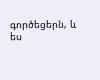գործեցերն, և ես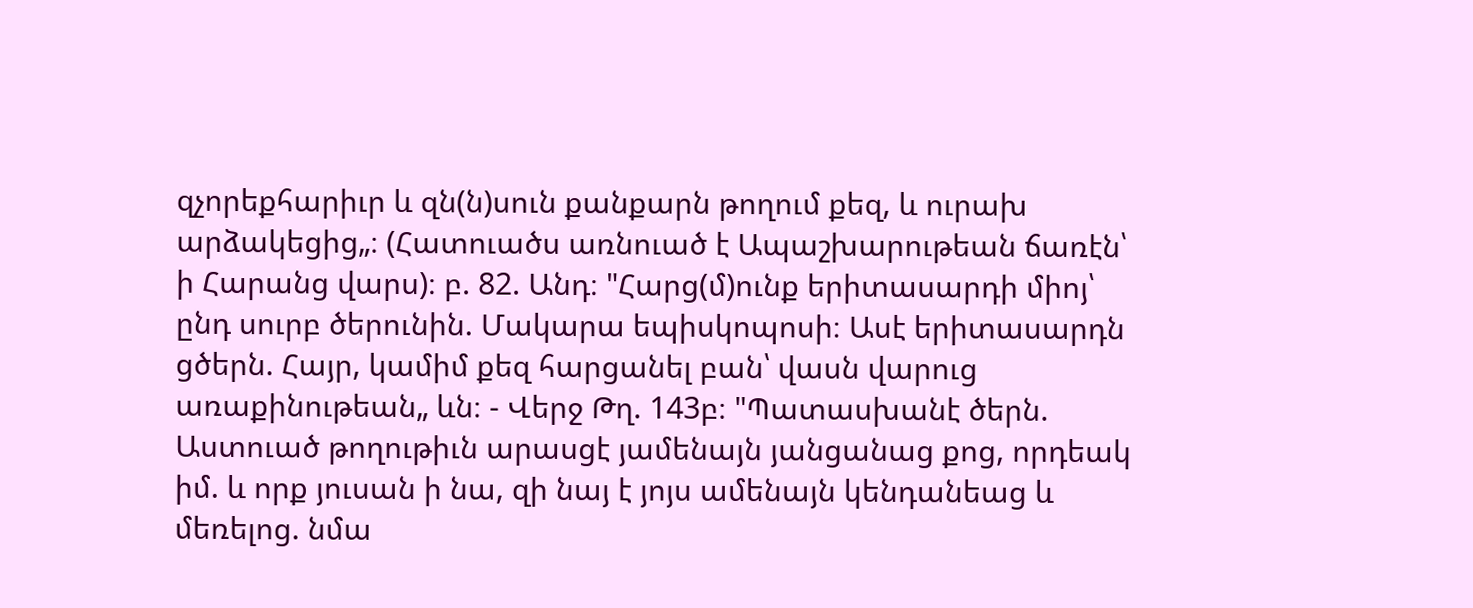զչորեքհարիւր և զն(ն)սուն քանքարն թողում քեզ, և ուրախ արձակեցից„։ (Հատուածս առնուած է Ապաշխարութեան ճառէն՝ ի Հարանց վարս)։ բ. 82. Անդ։ "Հարց(մ)ունք երիտասարդի միոյ՝ ընդ սուրբ ծերունին. Մակարա եպիսկոպոսի։ Ասէ երիտասարդն ցծերն. Հայր, կամիմ քեզ հարցանել բան՝ վասն վարուց առաքինութեան„ ևն։ - Վերջ Թղ. 143բ։ "Պատասխանէ ծերն. Աստուած թողութիւն արասցէ յամենայն յանցանաց քոց, որդեակ իմ. և որք յուսան ի նա, զի նայ է յոյս ամենայն կենդանեաց և մեռելոց. նմա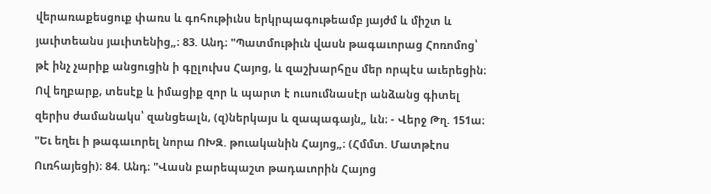վերառաքեսցուք փառս և գոհութիւնս երկրպագութեամբ յայժմ և միշտ և յաւիտեանս յաւիտենից„։ 83. Անդ։ "Պատմութիւն վասն թագաւորաց Հոռոմոց՝ թէ ինչ չարիք անցուցին ի գըլուխս Հայոց, և զաշխարհըս մեր որպէս աւերեցին։ Ով եղբարք, տեսէք և իմացիք զոր և պարտ է ուսումնասէր անձանց գիտել զերիս ժամանակս՝ զանցեալն, (զ)ներկայս և զապագայն„ ևն։ - Վերջ Թղ. 151ա։ "Եւ եղեւ ի թագաւորել նորա ՈԽԶ. թուականին Հայոց„։ (Հմմտ. Մատթէոս Ուռհայեցի)։ 84. Անդ։ "Վասն բարեպաշտ թադաւորին Հայոց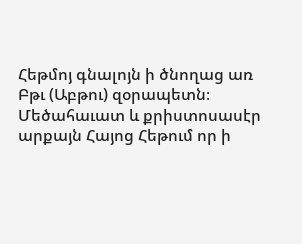Հեթմոյ գնալոյն ի ծնողաց առ Բթւ (Աբթու) զօրապետն։ Մեծահաւատ և քրիստոսասէր արքայն Հայոց Հեթում որ ի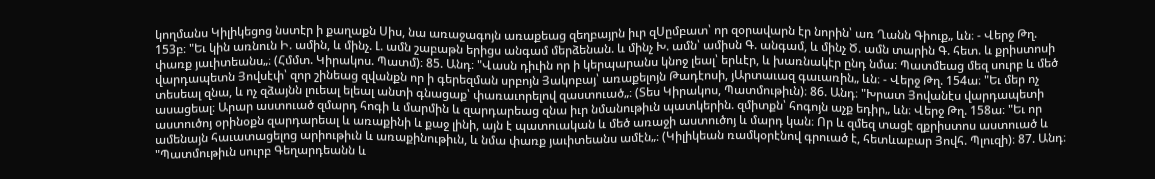կողմանս Կիլիկեցոց նստէր ի քաղաքն Սիս, նա առաջագոյն առաքեաց զեղբայրն իւր զՍըմբատ՝ որ զօրավարն էր նորին՝ առ Ղանն Գիուք„ ևն։ - Վերջ Թղ. 153բ։ "Եւ կին առնուն Ի. ամին, և մինչ. Լ. ամն շաբաթն երիցս անգամ մերձենան. և մինչ Խ. ամն՝ ամիսն Գ. անգամ, և մինչ Ծ. ամն տարին Գ. հետ. և քրիստոսի փառք յաւիտեանս„։ (Հմմտ. Կիրակոս. Պատմ)։ 85. Անդ։ "Վասն դիւին որ ի կերպարանս կնոջ լեալ՝ երևէր, և խառնակէր ընդ նմա։ Պատմեաց մեզ սուրբ և մեծ վարդապետն Յովսէփ՝ զոր շինեաց զվանքն որ ի գերեզման սրբոյն Յակոբայ՝ առաքելոյն Թադէոսի, յԱրտաւազ գաւառին„ ևն։ - Վերջ Թղ. 154ա։ "Եւ մեր ոչ տեսեալ զնա, և ոչ զձայնն լուեալ ելեալ անտի գնացաք՝ փառաւորելով զաստուած„։ (Տես Կիրակոս, Պատմութիւն)։ 86. Անդ։ "Խրատ Յովանէս վարդապետի ասացեալ։ Արար աստուած զմարդ հոգի և մարմին և զարդարեաց զնա իւր նմանութիւն պատկերին. զմիտքն՝ հոգոյն աչք եդիր„ ևն։ Վերջ Թղ. 158ա։ "Եւ որ աստուծոյ օրինօքն զարդարեալ և առաքինի և քաջ լինի, այն է պատուական և մեծ առաջի աստուծոյ և մարդ կան։ Որ և զմեզ տացէ զքրիստոս աստուած և ամենայն հաւատացելոց արիութիւն և առաքինութիւն, և նմա փառք յաւիտեանս ամէն„։ (Կիլիկեան ռամկօրէնով գրուած է, հետևաբար Յովհ. Պլուզի)։ 87. Անդ։ "Պատմութիւն սուրբ Գեղարդեանն և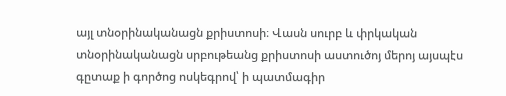այլ տնօրինականացն քրիստոսի։ Վասն սուրբ և փրկական տնօրինականացն սրբութեանց քրիստոսի աստուծոյ մերոյ այսպէս գըտաք ի գործոց ոսկեգրով՝ ի պատմագիր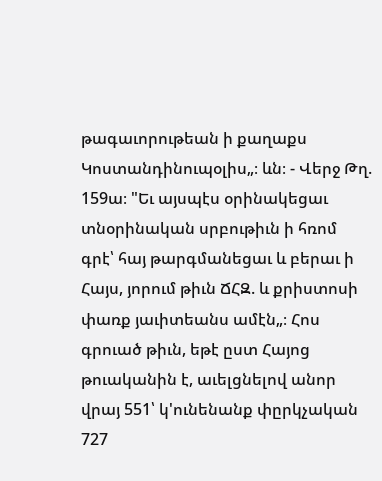թագաւորութեան ի քաղաքս Կոստանդինուպօլիս„։ ևն։ - Վերջ Թղ. 159ա։ "Եւ այսպէս օրինակեցաւ տնօրինական սրբութիւն ի հռոմ գրէ՝ հայ թարգմանեցաւ և բերաւ ի Հայս, յորում թիւն ՃՀԶ. և քրիստոսի փառք յաւիտեանս ամէն„։ Հոս գրուած թիւն, եթէ ըստ Հայոց թուականին է, աւելցնելով անոր վրայ 551՝ կ'ունենանք փըրկչական 727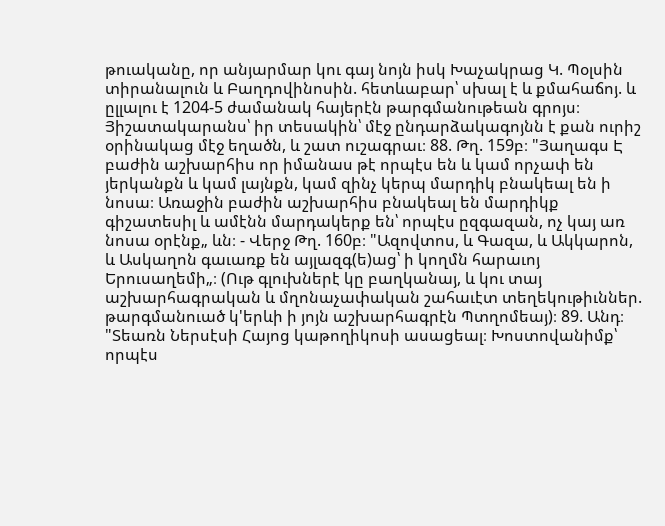թուականը, որ անյարմար կու գայ նոյն իսկ Խաչակրաց Կ. Պօլսին տիրանալուն և Բաղդովինոսին. հետևաբար՝ սխալ է և քմահաճոյ. և ըլլալու է 1204-5 ժամանակ հայերէն թարգմանութեան գրոյս։ Յիշատակարանս՝ իր տեսակին՝ մէջ ընդարձակագոյնն է քան ուրիշ օրինակաց մէջ եղածն, և շատ ուշագրաւ։ 88. Թղ. 159բ։ "Յաղագս Է բաժին աշխարհիս որ իմանաս թէ որպէս են և կամ որչափ են յերկանքն և կամ լայնքն, կամ զինչ կերպ մարդիկ բնակեալ են ի նոսա։ Առաջին բաժին աշխարհիս բնակեալ են մարդիկք գիշատեսիլ և ամէնն մարդակերք են՝ որպէս ըզգազան, ոչ կայ առ նոսա օրէնք„ ևն։ - Վերջ Թղ. 160բ։ "Ազովտոս, և Գազա, և Ակկարոն, և Ասկաղոն գաւառք են այլազգ(ե)աց՝ ի կողմն հարաւոյ Երուսաղեմի„։ (Ութ գլուխներէ կը բաղկանայ, և կու տայ աշխարհագրական և մղոնաչափական շահաւէտ տեղեկութիւններ. թարգմանուած կ'երևի ի յոյն աշխարհագրէն Պտղոմեայ)։ 89. Անդ։ "Տեառն Ներսէսի Հայոց կաթողիկոսի ասացեալ։ Խոստովանիմք՝ որպէս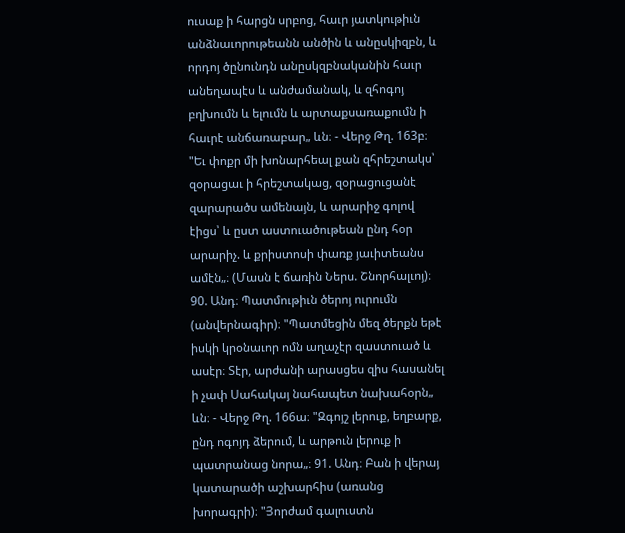ուսաք ի հարցն սրբոց, հաւր յատկութիւն անձնաւորութեանն անծին և անըսկիզբն, և որդոյ ծընունդն անըսկզբնականին հաւր անեղապէս և անժամանակ, և զհոգոյ բղխումն և ելումն և արտաքսառաքումն ի հաւրէ անճառաբար„ ևն։ - Վերջ Թղ. 163բ։ "Եւ փոքր մի խոնարհեալ քան զհրեշտակս՝ զօրացաւ ի հրեշտակաց, զօրացուցանէ զարարածս ամենայն, և արարիջ գոլով էիցս՝ և ըստ աստուածութեան ընդ հօր արարիչ. և քրիստոսի փառք յաւիտեանս ամէն„։ (Մասն է ճառին Ներս. Շնորհալւոյ)։ 90. Անդ։ Պատմութիւն ծերոյ ուրումն (անվերնագիր)։ "Պատմեցին մեզ ծերքն եթէ իսկի կրօնաւոր ոմն աղաչէր զաստուած և ասէր։ Տէր, արժանի արասցես զիս հասանել ի չափ Սահակայ նահապետ նախահօրն„ ևն։ - Վերջ Թղ. 166ա։ "Զգոյշ լերուք, եղբարք, ընդ ոգոյդ ձերում, և արթուն լերուք ի պատրանաց նորա„։ 91. Անդ։ Բան ի վերայ կատարածի աշխարհիս (առանց խորագրի)։ "Յորժամ գալուստն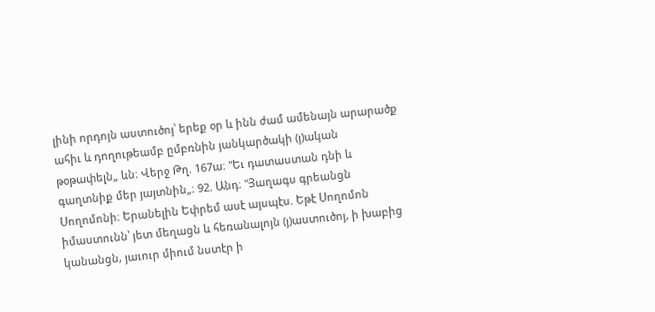լինի որդոյն աստուծոյ՝ երեք օր և ինն ժամ ամենայն արարածք ահիւ և դողութեամբ ըմբռնին յանկարծակի (յ)ական թօթափելն„ ևն։ Վերջ Թղ. 167ա։ "Եւ դատաստան դնի և գաղտնիք մեր յայտնին„։ 92. Անդ։ "Յաղագս գրեանցն Սողոմոնի։ Երանելին Եփրեմ ասէ այսպէս. Եթէ Սողոմոն իմաստունն՝ յետ մեղացն և հեռանալոյն (յ)աստուծոյ, ի խաբից կանանցն, յաւուր միում նստէր ի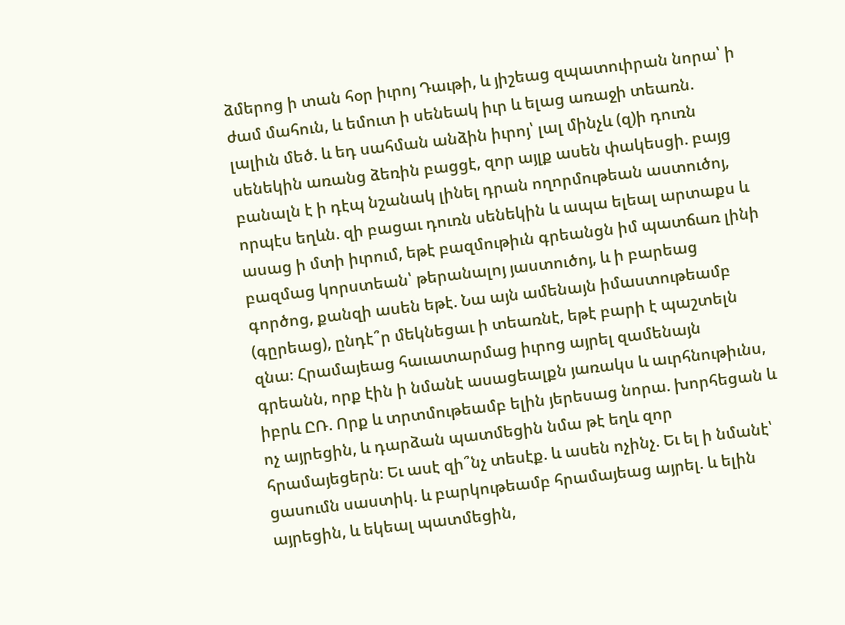ձմերոց ի տան հօր իւրոյ Դաւթի, և յիշեաց զպատուիրան նորա՝ ի ժամ մահուն, և եմուտ ի սենեակ իւր և ելաց առաջի տեառն. լալիւն մեծ. և եդ սահման անձին իւրոյ՝ լալ մինչև (զ)ի դուռն սենեկին առանց ձեռին բացցէ, զոր այլք ասեն փակեսցի. բայց բանալն է ի դէպ նշանակ լինել դրան ողորմութեան աստուծոյ, որպէս եղևն. զի բացաւ դուռն սենեկին և ապա ելեալ արտաքս և ասաց ի մտի իւրում, եթէ բազմութիւն գրեանցն իմ պատճառ լինի բազմաց կորստեան՝ թերանալոյ յաստուծոյ, և ի բարեաց գործոց, քանզի ասեն եթէ. Նա այն ամենայն իմաստութեամբ (գըրեաց), ընդէ՞ր մեկնեցաւ ի տեառնէ, եթէ բարի է պաշտելն զնա։ Հրամայեաց հաւատարմաց իւրոց այրել զամենայն գրեանն, որք էին ի նմանէ ասացեալքն յառակս և աւրհնութիւնս, իբրև ԸՌ. Որք և տրտմութեամբ ելին յերեսաց նորա. խորհեցան և ոչ այրեցին, և դարձան պատմեցին նմա թէ եղև զոր հրամայեցերն։ Եւ ասէ զի՞նչ տեսէք. և ասեն ոչինչ. Եւ ել ի նմանէ՝ ցասումն սաստիկ. և բարկութեամբ հրամայեաց այրել. և ելին այրեցին, և եկեալ պատմեցին,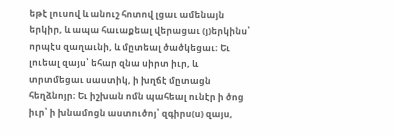եթէ լուսով և անուշ հոտով լցաւ ամենայն երկիր, և ապա հաւաքեալ վերացաւ (յ)երկինս՝ որպէս զաղաւնի, և մըտեալ ծածկեցաւ։ Եւ լուեալ զայս՝ եհար զնա սիրտ իւր, և տրտմեցաւ սաստիկ, ի խղճէ մըտացն հեղձնոյր։ Եւ իշխան ոմն պահեալ ունէր ի ծոց իւր՝ ի խնամոցն աստուծոյ՝ զգիրս(ս) զայս,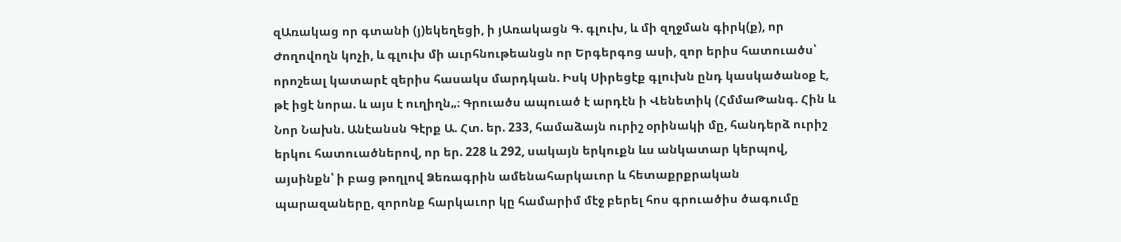զԱռակաց որ գտանի (յ)եկեղեցի, ի յԱռակացն Գ. գլուխ, և մի զղջման գիրկ(ք), որ Ժողովողն կոչի, և գլուխ մի աւրհնութեանցն որ Երգերգոց ասի, զոր երիս հատուածս՝ որոշեալ կատարէ զերիս հասակս մարդկան. Իսկ Սիրեցէք գլուխն ընդ կասկածանօք է, թէ իցէ նորա. և այս է ուղիղն„։ Գրուածս ապուած է արդէն ի Վենետիկ (ՀմմաԹանգ. Հին և Նոր Նախն. Անէանսն Գէրք Ա. Հտ. եր. 233, համաձայն ուրիշ օրինակի մը, հանդերձ ուրիշ երկու հատուածներով, որ եր. 228 և 292, սակայն երկուքն ևս անկատար կերպով, այսինքն՝ ի բաց թողլով Ձեռագրին ամենահարկաւոր և հետաքրքրական պարազաները, զորոնք հարկաւոր կը համարիմ մէջ բերել հոս գրուածիս ծագումը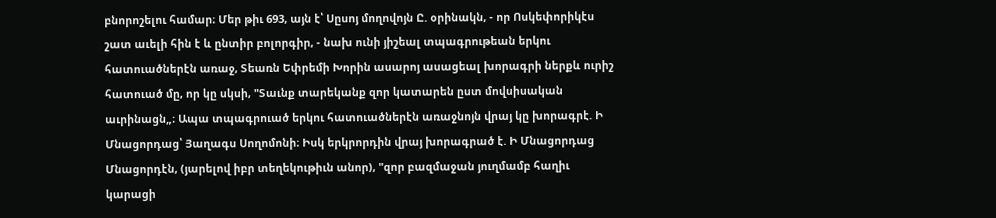բնորոշելու համար։ Մեր թիւ 693, այն է՝ Սըսոյ մողովոյն Ը. օրինակն, - որ Ոսկեփորիկէս շատ աւելի հին է և ընտիր բոլորգիր, - նախ ունի յիշեալ տպագրութեան երկու հատուածներէն առաջ, Տեառն Եփրեմի Խորին ասարոյ ասացեալ խորագրի ներքև ուրիշ հատուած մը, որ կը սկսի, "Տաւնք տարեկանք զոր կատարեն ըստ մովսիսական աւրինացն„։ Ապա տպագրուած երկու հատուածներէն առաջնոյն վրայ կը խորագրէ. Ի Մնացորդաց՝ Յաղագս Սողոմոնի։ Իսկ երկրորդին վրայ խորագրած է. Ի Մնացորդաց Մնացորդէն, (յարելով իբր տեղեկութիւն անոր), "զոր բազմաջան յուղմամբ հաղիւ կարացի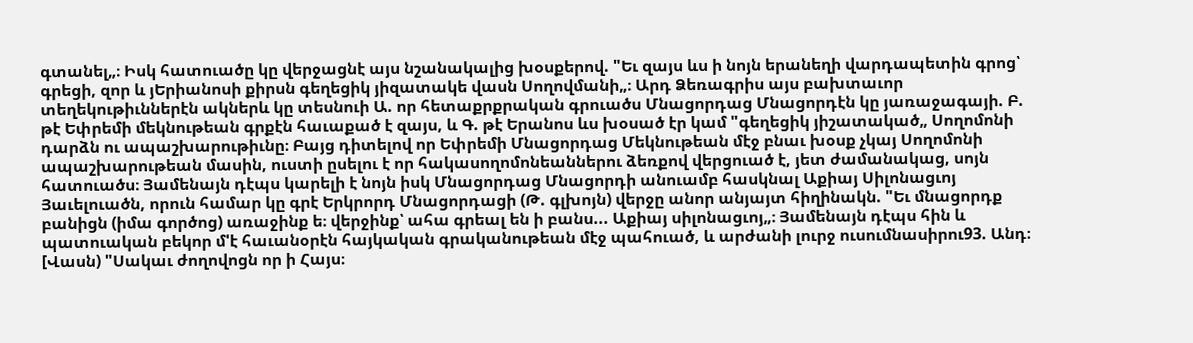գտանել„։ Իսկ հատուածը կը վերջացնէ այս նշանակալից խօսքերով. "Եւ զայս ևս ի նոյն երանեղի վարդապետին գրոց՝ գրեցի, զոր և յԵրիանոսի քիրսն գեղեցիկ յիզատակե վասն Սողովմանի„։ Արդ Ձեռագրիս այս բախտաւոր տեղեկութիւններէն ակներև կը տեսնուի Ա. որ հետաքրքրական գրուածս Մնացորդաց Մնացորդէն կը յառաջագայի. Բ. թէ Եփրեմի մեկնութեան գրքէն հաւաքած է զայս, և Գ. թէ Երանոս ևս խօսած էր կամ "գեղեցիկ յիշատակած„ Սողոմոնի դարձն ու ապաշխարութիւնը։ Բայց դիտելով որ Եփրեմի Մնացորդաց Մեկնութեան մէջ բնաւ խօսք չկայ Սողոմոնի ապաշխարութեան մասին, ուստի ըսելու է որ հակասողոմոնեաններու ձեռքով վերցուած է, յետ ժամանակաց, սոյն հատուածս։ Յամենայն դէպս կարելի է նոյն իսկ Մնացորդաց Մնացորդի անուամբ հասկնալ Աքիայ Սիլոնացւոյ Յաւելուածն, որուն համար կը գրէ Երկրորդ Մնացորդացի (Թ. գլխոյն) վերջը անոր անյայտ հիղինակն. "Եւ մնացորդք բանիցն (իմա գործոց) առաջինք ե։ վերջինք՝ ահա գրեալ են ի բանս... Աքիայ սիլոնացւոյ„։ Յամենայն դէպս հին և պատուական բեկոր մ'է հաւանօրէն հայկական գրականութեան մէջ պահուած, և արժանի լուրջ ուսումնասիրու93. Անդ։ [Վասն) "Սակաւ ժողովոցն որ ի Հայս։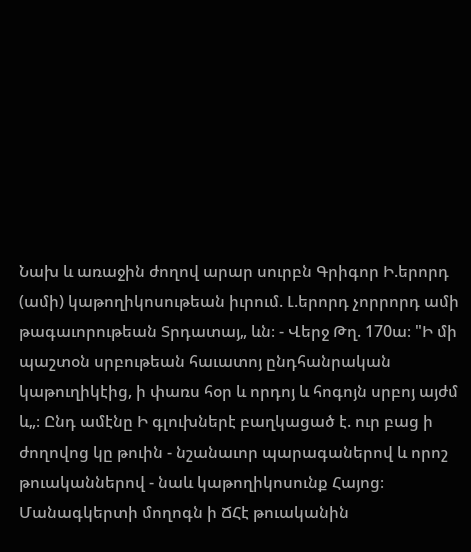Նախ և առաջին ժողով արար սուրբն Գրիգոր Ի.երորդ (ամի) կաթողիկոսութեան իւրում. Լ.երորդ չորրորդ ամի թագաւորութեան Տրդատայ„ ևն։ - Վերջ Թղ. 170ա։ "Ի մի պաշտօն սրբութեան հաւատոյ ընդհանրական կաթուղիկէից, ի փառս հօր և որդոյ և հոգոյն սրբոյ այժմ և„։ Ընդ ամէնը Ի գլուխներէ բաղկացած է. ուր բաց ի ժողովոց կը թուին - նշանաւոր պարագաներով և որոշ թուականներով - նաև կաթողիկոսունք Հայոց։ Մանագկերտի մողոգն ի ՃՀէ թուականին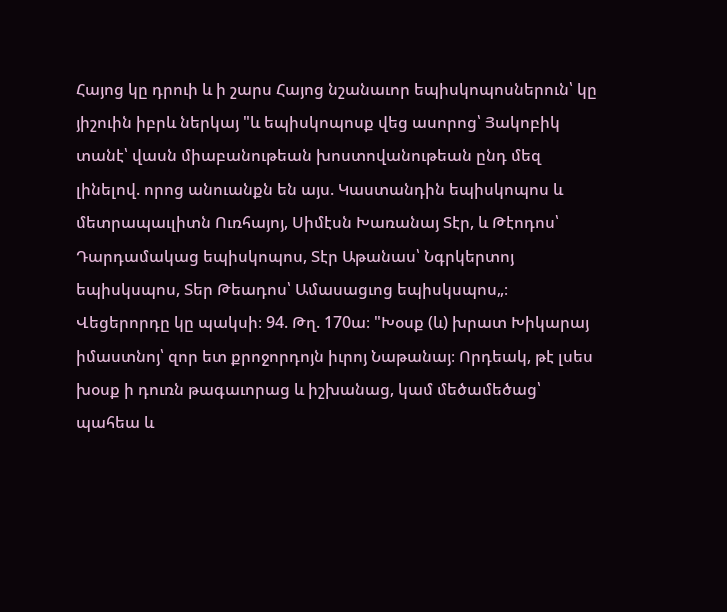Հայոց կը դրուի և ի շարս Հայոց նշանաւոր եպիսկոպոսներուն՝ կը յիշուին իբրև ներկայ "և եպիսկոպոսք վեց ասորոց՝ Յակոբիկ տանէ՝ վասն միաբանութեան խոստովանութեան ընդ մեզ լինելով. որոց անուանքն են այս. Կաստանդին եպիսկոպոս և մետրապաւլիտն Ուռհայոյ, Սիմէսն Խառանայ Տէր, և Թէոդոս՝ Դարդամակաց եպիսկոպոս, Տէր Աթանաս՝ Նգրկերտոյ եպիսկսպոս, Տեր Թեադոս՝ Ամասացւոց եպիսկսպոս„։ Վեցերորդը կը պակսի։ 94. Թղ. 170ա։ "Խօսք (և) խրատ Խիկարայ իմաստնոյ՝ զոր ետ քրոջորդոյն իւրոյ Նաթանայ։ Որդեակ, թէ լսես խօսք ի դուռն թագաւորաց և իշխանաց, կամ մեծամեծաց՝ պահեա և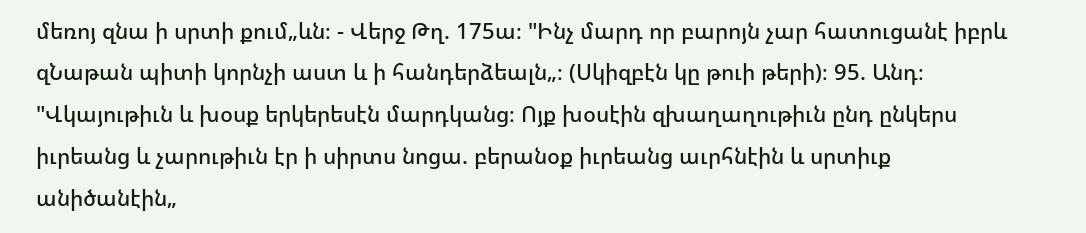մեռոյ զնա ի սրտի քում„ևն։ - Վերջ Թղ. 175ա։ "Ինչ մարդ որ բարոյն չար հատուցանէ իբրև զՆաթան պիտի կորնչի աստ և ի հանդերձեալն„։ (Սկիզբէն կը թուի թերի)։ 95. Անդ։ "Վկայութիւն և խօսք երկերեսէն մարդկանց։ Ոյք խօսէին զխաղաղութիւն ընդ ընկերս իւրեանց և չարութիւն էր ի սիրտս նոցա. բերանօք իւրեանց աւրհնէին և սրտիւք անիծանէին„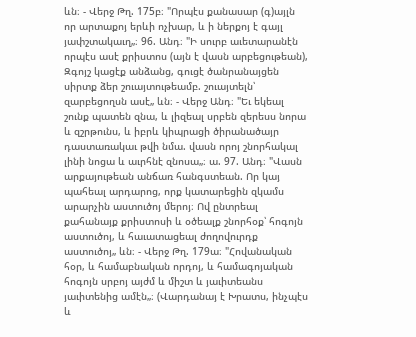ևն։ - Վերջ Թղ. 175բ։ "Որպէս քանասար (գ)այլն որ արտաքոյ երևի ոչխար, և ի ներքոյ է գայլ յափշտակաւղ„։ 96. Անդ։ "Ի սուրբ աւետարանէն որպէս ասէ քրիստոս (այն է վասն արբեցութեան), Զգոյշ կացէք անձանց, գուցէ ծանրանայցեն սիրտք ձեր շուայտութեամբ. շուայտելն՝ զարբեցողսն ասէ„ ևն։ - Վերջ Անդ։ "Եւ եկեալ շունք պատեն զնա, և լիզեալ սրբեն զերեսս նորա և զշրթունս, և իբրև կիպրացի ծիրանածայր դաստառակաւ թվի նմա. վասն որոյ շնորհակալ լինի նոցա և աւրհնէ զնոսա„։ ա. 97. Անդ։ "Վասն արքայութեան անճառ հանգստեան. Որ կայ պահեալ արդարոց, որք կատարեցին զկամս արարչին աստուծոյ մերոյ։ Ով ընտրեալ քահանայք քրիստոսի և օծեալք շնորհօք՝ հոգոյն աստուծոյ, և հաւատացեալ ժողովուրդք աստուծոյ„ ևն։ - Վերջ Թղ. 179ա։ "Հովանական հօր, և համաբնական որդոյ, և համագոյական հոգոյն սրբոյ այժմ և միշտ և յաւիտեանս յաւիտենից ամէն„։ (Վարդանայ է Խրատս, ինչպէս և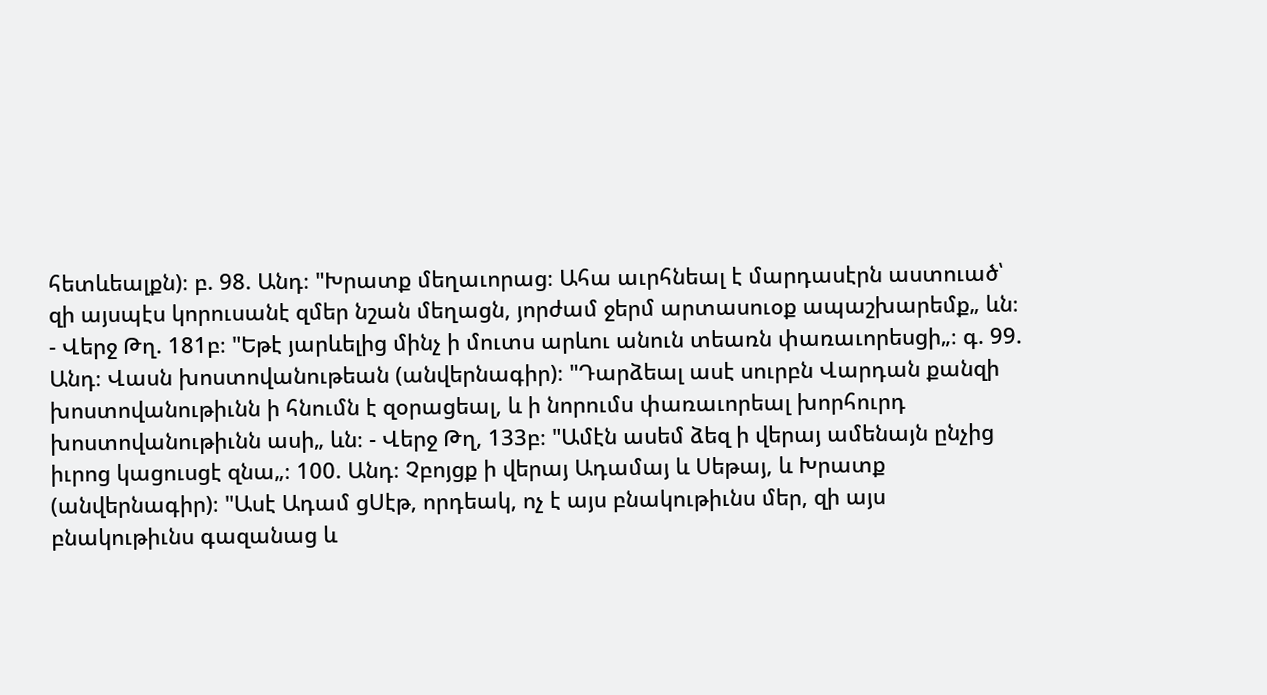հետևեալքն)։ բ. 98. Անդ։ "Խրատք մեղաւորաց։ Ահա աւրհնեալ է մարդասէրն աստուած՝ զի այսպէս կորուսանէ զմեր նշան մեղացն, յորժամ ջերմ արտասուօք ապաշխարեմք„ ևն։ - Վերջ Թղ. 181բ։ "Եթէ յարևելից մինչ ի մուտս արևու անուն տեառն փառաւորեսցի„։ գ. 99. Անդ։ Վասն խոստովանութեան (անվերնագիր)։ "Դարձեալ ասէ սուրբն Վարդան քանզի խոստովանութիւնն ի հնումն է զօրացեալ, և ի նորումս փառաւորեալ խորհուրդ խոստովանութիւնն ասի„ ևն։ - Վերջ Թղ, 133բ։ "Ամէն ասեմ ձեզ ի վերայ ամենայն ընչից իւրոց կացուսցէ զնա„։ 100. Անդ։ Չբոյցք ի վերայ Ադամայ և Սեթայ, և Խրատք (անվերնագիր)։ "Ասէ Ադամ ցՍէթ, որդեակ, ոչ է այս բնակութիւնս մեր, զի այս բնակութիւնս գազանաց և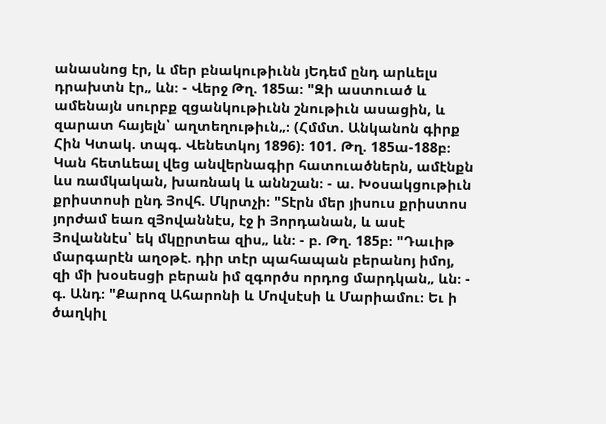անասնոց էր, և մեր բնակութիւնն յԵդեմ ընդ արևելս դրախտն էր„ ևն։ - Վերջ Թղ. 185ա։ "Զի աստուած և ամենայն սուրբք զցանկութիւնն շնութիւն ասացին, և զարատ հայելն՝ աղտեղութիւն„։ (Հմմտ. Անկանոն գիրք Հին Կտակ. տպգ. Վենետկոյ 1896)։ 101. Թղ. 185ա-188բ։ Կան հետևեալ վեց անվերնագիր հատուածներն, ամէնքն ևս ռամկական, խառնակ և աննշան։ - ա. Խօսակցութիւն քրիստոսի ընդ Յովհ. Մկրտչի։ "Տէրն մեր յիսուս քրիստոս յորժամ եառ զՅովաննէս, էջ ի Յորդանան, և ասէ Յովաննէս՝ եկ մկըրտեա զիս„ ևն։ - բ. Թղ. 185բ։ "Դաւիթ մարգարէն աղօթէ. դիր տէր պահապան բերանոյ իմոյ, զի մի խօսեսցի բերան իմ զգործս որդոց մարդկան„ ևն։ - գ. Անդ։ "Քարոզ Ահարոնի և Մովսէսի և Մարիամու։ Եւ ի ծաղկիլ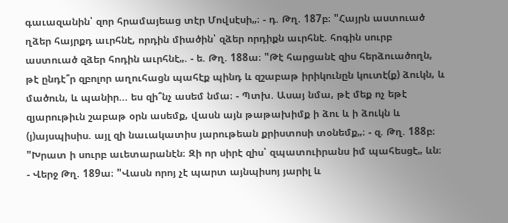գաւազանին՝ զոր հրամայեաց տէր Մովսէսի„։ - դ. Թղ. 187բ։ "Հայրն աստուած ղձեր հայրքդ աւրհնէ, որդին միածին՝ զձեր որդիքն աւրհնէ. հոգին սուրբ աստուած զձեր հոդին աւրհնէ„. - ե. Թղ. 188ա։ "Թէ հարցանէ զիս հերձուածողն, թէ ընդէ՞ր զբոլոր աղուհացն պահէք պինդ և զշաբաթ իրիկունըն կուտէ(ք) ձուկն, և մածուն, և պանիր... ես զի՞նչ ասեմ նմա։ - Պտխ. Ասայ նմա, թէ մեք ոչ եթէ զյարութիւն շաբաթ օրն ասեմք, վասն այն թաթախիմք ի ձու և ի ձուկն և (յ)այսպիսիս. այլ զի նաւակատիս յարութեան քրիստոսի տօնեմք„։ - զ. Թղ. 188բ։ "Խրատ ի սուրբ աւետարանէն։ Զի որ սիրէ զիս՝ զպատուիրանս իմ պահեսցէ„ ևն։ - Վերջ Թղ. 189ա։ "Վասն որոյ չէ պարտ այնպիսոյ յարիլ և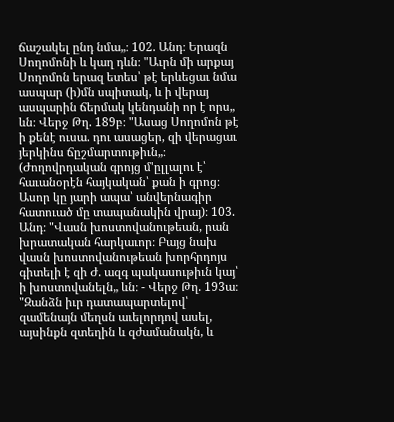ճաշակել ընդ նմա„։ 102. Անդ։ Երազն Սողոմոնի և կաղ դևն։ "Աւրն մի արքայ Սողոմոն երազ ետես՝ թէ երևեցաւ նմա ասպար (ի)մն սպիտակ, և ի վերայ ասպարին ճերմակ կենդանի որ է որս„ ևն։ Վերջ Թղ. 189բ։ "Ասաց Սողոմոն թէ ի քենէ ուսա. դու ասացեր, զի վերացաւ յերկինս ճըշմարտութիւն„։ (Ժողովրդական գրոյց մ'ըլլալու է՝ հաւանօրէն հայկական՝ քան ի գրոց։ Ասոր կը յարի ապա՝ անվերնագիր հատուած մը տապանակին վրայ)։ 103. Անդ։ "Վասն խոստովանութեան, րան խրատական հարկաւոր։ Բայց նախ վասն խոստովանութեան խորհրդոյս գիտելի է զի Ժ. ազգ պակասութիւն կայ՝ ի խոստովանելն„ ևն։ - Վերջ Թղ. 193ա։ "Զանձն իւր դատապարտելով՝ զամենայն մեղսն աւելորդով ասել, այսինքն զտեղին և զժամանակն, և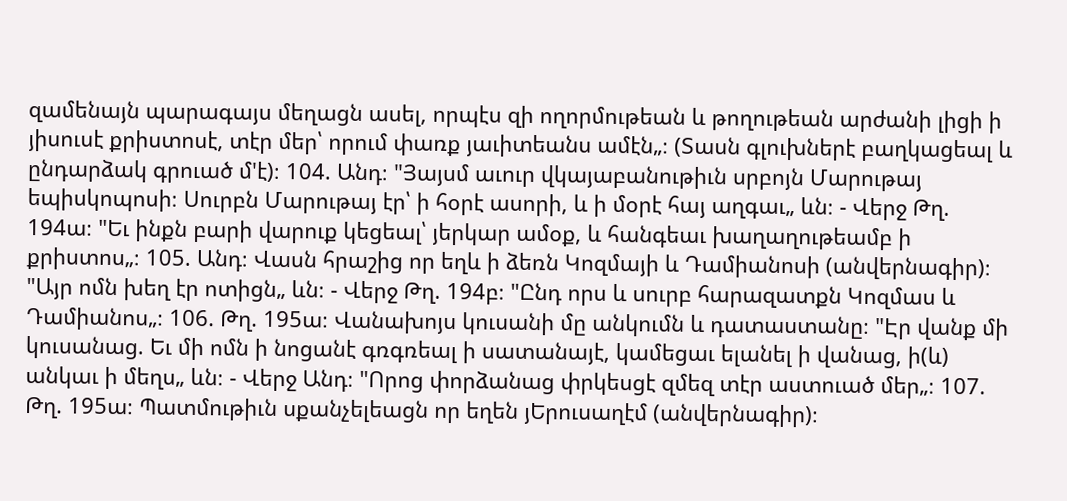զամենայն պարագայս մեղացն ասել, որպէս զի ողորմութեան և թողութեան արժանի լիցի ի յիսուսէ քրիստոսէ, տէր մեր՝ որում փառք յաւիտեանս ամէն„։ (Տասն գլուխներէ բաղկացեալ և ընդարձակ գրուած մ'է)։ 104. Անդ։ "Յայսմ աւուր վկայաբանութիւն սրբոյն Մարութայ եպիսկոպոսի։ Սուրբն Մարութայ էր՝ ի հօրէ ասորի, և ի մօրէ հայ աղգաւ„ ևն։ - Վերջ Թղ. 194ա։ "Եւ ինքն բարի վարուք կեցեալ՝ յերկար ամօք, և հանգեաւ խաղաղութեամբ ի քրիստոս„։ 105. Անդ։ Վասն հրաշից որ եղև ի ձեռն Կոզմայի և Դամիանոսի (անվերնագիր)։ "Այր ոմն խեղ էր ոտիցն„ ևն։ - Վերջ Թղ. 194բ։ "Ընդ որս և սուրբ հարազատքն Կոզմաս և Դամիանոս„։ 106. Թղ. 195ա։ Վանախոյս կուսանի մը անկումն և դատաստանը։ "Էր վանք մի կուսանաց. Եւ մի ոմն ի նոցանէ գռգռեալ ի սատանայէ, կամեցաւ ելանել ի վանաց, ի(և) անկաւ ի մեղս„ ևն։ - Վերջ Անդ։ "Որոց փորձանաց փրկեսցէ զմեզ տէր աստուած մեր„։ 107. Թղ. 195ա։ Պատմութիւն սքանչելեացն որ եղեն յԵրուսաղէմ (անվերնագիր)։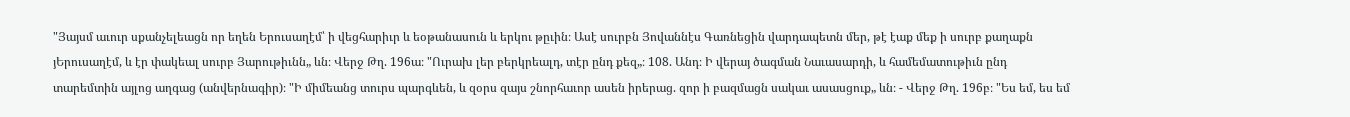"Յայսմ աւուր սքանչելեացն որ եղեն Երուսաղէմ՝ ի վեցհարիւր և եօթանասուն և երկու թըւին։ Ասէ սուրբն Յովաննէս Գառնեցին վարդապետն մեր, թէ էաք մեք ի սուրբ քաղաքն յԵրուսաղէմ, և էր փակեալ սուրբ Յարութիւնն„ ևն։ Վերջ Թղ. 196ա։ "Ուրախ լեր բերկրեալդ, տէր ընդ քեզ„։ 108. Անդ։ Ի վերայ ծագման Նաւասարդի, և համեմատութիւն ընդ տարեմտին այլոց աղգաց (անվերնագիր)։ "Ի միմեանց տուրս պարգևեն, և զօրս զայս շնորհաւոր ասեն իրերաց. զոր ի բազմացն սակաւ ասասցուք„ ևն։ - Վերջ Թղ. 196բ։ "Ես եմ, ես եմ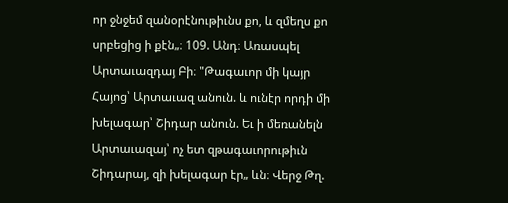որ ջնջեմ զանօրէնութիւնս քո, և զմեղս քո սրբեցից ի քէն„։ 109. Անդ։ Առասպել Արտաւազդայ Բի։ "Թագաւոր մի կայր Հայոց՝ Արտաւազ անուն. և ունէր որդի մի խելագար՝ Շիդար անուն. Եւ ի մեռանելն Արտաւազայ՝ ոչ ետ զթագաւորութիւն Շիդարայ, զի խելագար էր„ ևն։ Վերջ Թղ.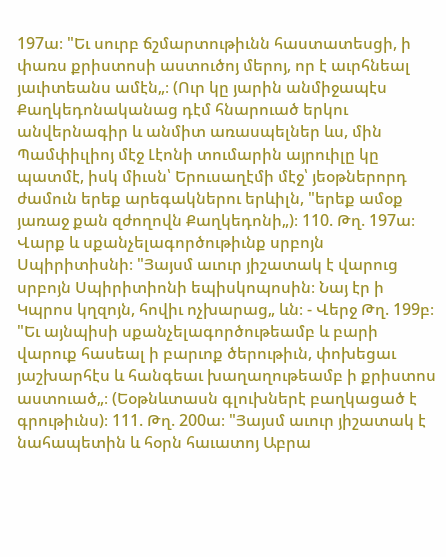197ա։ "Եւ սուրբ ճշմարտութիւնն հաստատեսցի, ի փառս քրիստոսի աստուծոյ մերոյ, որ է աւրհնեալ յաւիտեանս ամէն„։ (Ուր կը յարին անմիջապէս Քաղկեդոնականաց դէմ հնարուած երկու անվերնագիր և անմիտ առասպելներ ևս, մին Պամփիւլիոյ մէջ Լէոնի տումարին այրուիլը կը պատմէ, իսկ միւսն՝ Երուսաղէմի մէջ՝ յեօթներորդ ժամուն երեք արեգակներու երևիլն, "երեք ամօք յառաջ քան զժողովն Քաղկեդոնի„)։ 110. Թղ. 197ա։ Վարք և սքանչելագործութիւնք սրբոյն Սպիրիտիսնի։ "Յայսմ աւուր յիշատակ է վարուց սրբոյն Սպիրիտիոնի եպիսկոպոսին։ Նայ էր ի Կպրոս կղզոյն, հովիւ ոչխարաց„ ևն։ - Վերջ Թղ. 199բ։ "Եւ այնպիսի սքանչելագործութեամբ և բարի վարուք հասեալ ի բարւոք ծերութիւն, փոխեցաւ յաշխարհէս և հանգեաւ խաղաղութեամբ ի քրիստոս աստուած„։ (Եօթնևտասն գլուխներէ բաղկացած է գրութիւնս)։ 111. Թղ. 200ա։ "Յայսմ աւուր յիշատակ է նահապետին և հօրն հաւատոյ Աբրա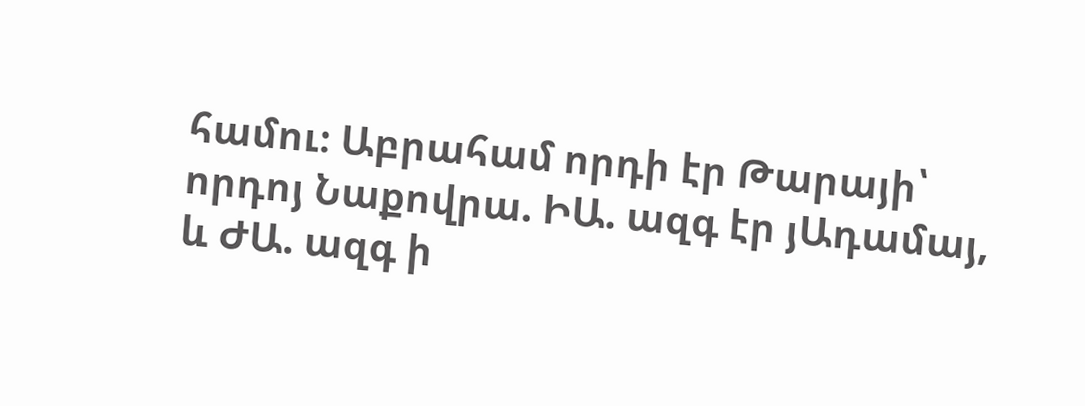համու։ Աբրահամ որդի էր Թարայի՝ որդոյ Նաքովրա. ԻԱ. ազգ էր յԱդամայ, և ԺԱ. ազգ ի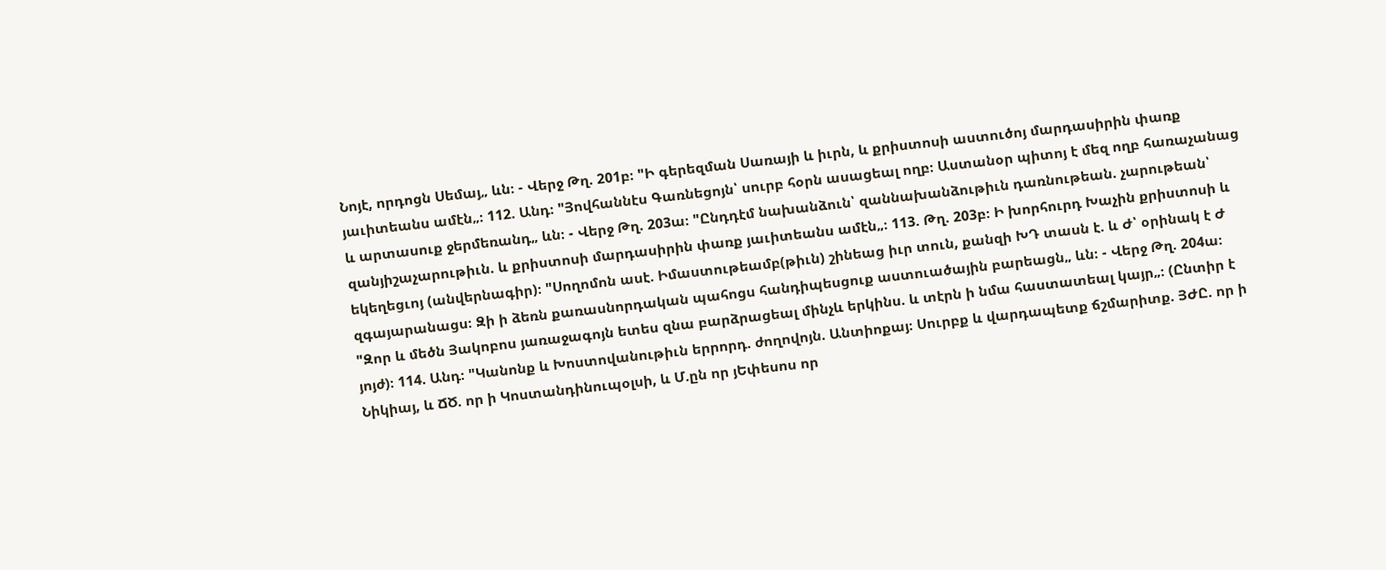Նոյէ, որդոցն Սեմայ„ ևն։ - Վերջ Թղ. 201բ։ "Ի գերեզման Սառայի և իւրն, և քրիստոսի աստուծոյ մարդասիրին փառք յաւիտեանս ամէն„։ 112. Անդ։ "Յովհաննէս Գառնեցոյն՝ սուրբ հօրն ասացեալ ողբ։ Աստանօր պիտոյ է մեզ ողբ հառաչանաց և արտասուք ջերմեռանդ„ ևն։ - Վերջ Թղ. 203ա։ "Ընդդէմ նախանձուն՝ զաննախանձութիւն դառնութեան. չարութեան՝ զանյիշաչարութիւն. և քրիստոսի մարդասիրին փառք յաւիտեանս ամէն„։ 113. Թղ. 203բ։ Ի խորհուրդ Խաչին քրիստոսի և եկեղեցւոյ (անվերնագիր)։ "Սողոմոն ասէ. Իմաստութեամբ(թիւն) շինեաց իւր տուն, քանզի ԽԴ տասն է. և Ժ՝ օրինակ է Ժ զգայարանացս։ Զի ի ձեռն քառասնորդական պահոցս հանդիպեսցուք աստուածային բարեացն„ ևն։ - Վերջ Թղ. 204ա։ "Զոր և մեծն Յակոբոս յառաջագոյն ետես զնա բարձրացեալ մինչև երկինս. և տէրն ի նմա հաստատեալ կայր„։ (Ընտիր է յոյժ)։ 114. Անդ։ "Կանոնք և Խոստովանութիւն երրորդ. ժողովոյն. Անտիոքայ։ Սուրբք և վարդապետք ճշմարիտք. ՅԺԸ. որ ի Նիկիայ, և ՃԾ. որ ի Կոստանդինուպօլսի, և Մ.ըն որ յԵփեսոս որ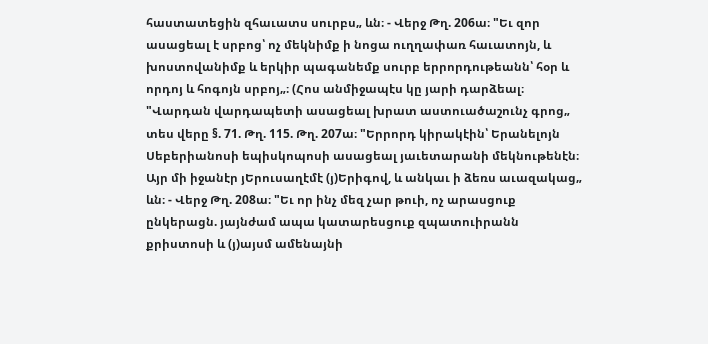հաստատեցին զհաւատս սուրբս„ ևն։ - Վերջ Թղ. 206ա։ "Եւ զոր ասացեալ է սրբոց՝ ոչ մեկնիմք ի նոցա ուղղափառ հաւատոյն, և խոստովանիմք և երկիր պագանեմք սուրբ երրորդութեանն՝ հօր և որդոյ և հոգոյն սրբոյ„։ (Հոս անմիջապէս կը յարի դարձեալ։ "Վարդան վարդապետի ասացեալ խրատ աստուածաշունչ գրոց„ տես վերը §. 71. Թղ. 115. Թղ. 207ա։ "Երրորդ կիրակէին՝ Երանելոյն Սեբերիանոսի եպիսկոպոսի ասացեալ յաւետարանի մեկնութենէն։ Այր մի իջանէր յԵրուսաղէմէ (յ)Երիգով, և անկաւ ի ձեռս աւազակաց„ ևն։ - Վերջ Թղ. 208ա։ "Եւ որ ինչ մեզ չար թուի, ոչ արասցուք ընկերացն. յայնժամ ապա կատարեսցուք զպատուիրանն քրիստոսի և (յ)այսմ ամենայնի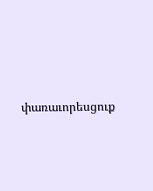փառաւորեսցուք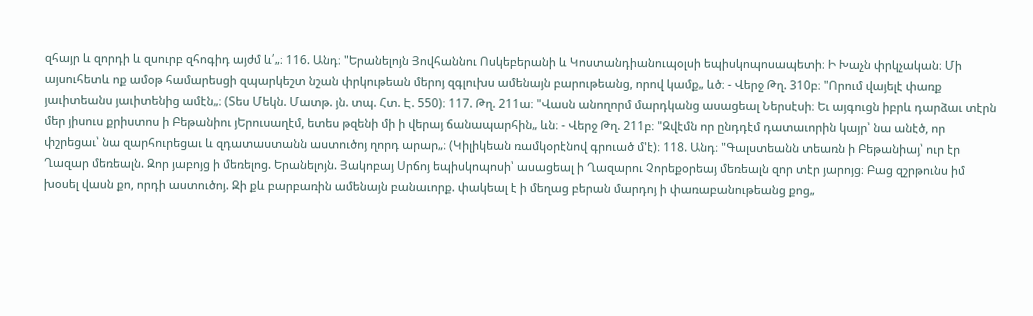զհայր և զորդի և զսուրբ զհոգիդ այժմ և՛„։ 116. Անդ։ "Երանելոյն Յովհաննու Ոսկեբերանի և Կոստանդիանուպօլսի եպիսկոպոսապետի։ Ի Խաչն փրկչական։ Մի այսուհետև ոք ամօթ համարեսցի զպարկեշտ նշան փրկութեան մերոյ զգլուխս ամենայն բարութեանց, որով կամք„ ևծ։ - Վերջ Թղ. 310բ։ "Որում վայելէ փառք յաւիտեանս յաւիտենից ամէն„։ (Տես Մեկն. Մատթ. յն. տպ. Հտ. Է. 550)։ 117. Թղ. 211ա։ "Վասն անողորմ մարդկանց ասացեալ Ներսէսի։ Եւ այգուցն իբրև դարձաւ տէրն մեր յիսուս քրիստոս ի Բեթանիու յԵրուսաղէմ, ետես թզենի մի ի վերայ ճանապարհին„ ևն։ - Վերջ Թղ. 211բ։ "Զվէմն որ ընդդէմ դատաւորին կայր՝ նա անէծ, որ փշրեցաւ՝ նա զարհուրեցաւ և զդատաստանն աստուծոյ ղորդ արար„։ (Կիլիկեան ռամկօրէնով գրուած մ'է)։ 118. Անդ։ "Գալստեանն տեառն ի Բեթանիայ՝ ուր էր Ղազար մեռեալն. Զոր յաբոյց ի մեռելոց. Երանելոյն. Յակոբայ Սրճոյ եպիսկոպոսի՝ ասացեալ ի Ղազարու Չորեքօրեայ մեռեալն զոր տէր յարոյց։ Բաց զշրթունս իմ խօսել վասն քո, որդի աստուծոյ. Զի քև բարբառին ամենայն բանաւորք. փակեալ է ի մեղաց բերան մարդոյ ի փառաբանութեանց քոց„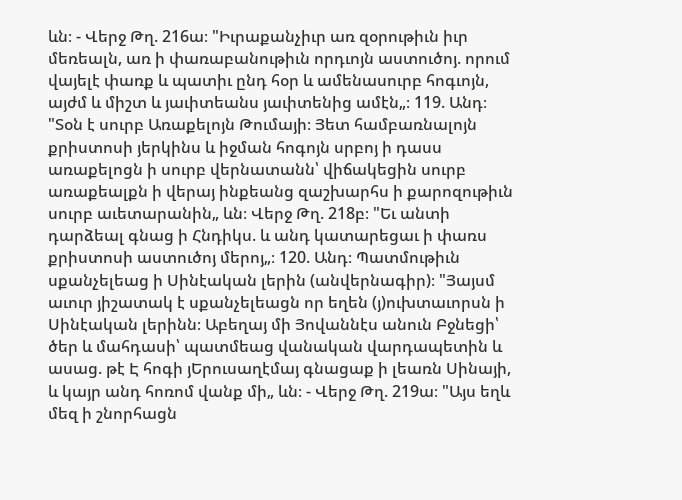ևն։ - Վերջ Թղ. 216ա։ "Իւրաքանչիւր առ զօրութիւն իւր մեռեալն, առ ի փառաբանութիւն որդւոյն աստուծոյ. որում վայելէ փառք և պատիւ ընդ հօր և ամենասուրբ հոգւոյն, այժմ և միշտ և յաւիտեանս յաւիտենից ամէն„։ 119. Անդ։ "Տօն է սուրբ Առաքելոյն Թումայի։ Յետ համբառնալոյն քրիստոսի յերկինս և իջման հոգոյն սրբոյ ի դասս առաքելոցն ի սուրբ վերնատանն՝ վիճակեցին սուրբ առաքեալքն ի վերայ ինքեանց զաշխարհս ի քարոզութիւն սուրբ աւետարանին„ ևն։ Վերջ Թղ. 218բ։ "Եւ անտի դարձեալ գնաց ի Հնդիկս. և անդ կատարեցաւ ի փառս քրիստոսի աստուծոյ մերոյ„։ 120. Անդ։ Պատմութիւն սքանչելեաց ի Սինէական լերին (անվերնագիր)։ "Յայսմ աւուր յիշատակ է սքանչելեացն որ եղեն (յ)ուխտաւորսն ի Սինէական լերինն։ Աբեղայ մի Յովաննէս անուն Բջնեցի՝ ծեր և մահդասի՝ պատմեաց վանական վարդապետին և ասաց. թէ Է հոգի յԵրուսաղէմայ գնացաք ի լեառն Սինայի, և կայր անդ հոռոմ վանք մի„ ևն։ - Վերջ Թղ. 219ա։ "Այս եղև մեզ ի շնորհացն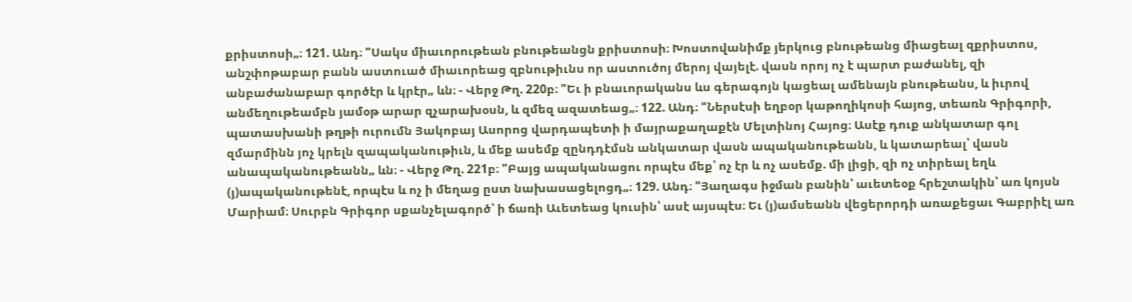քրիստոսի„։ 121. Անդ։ "Սակս միաւորութեան բնութեանցն քրիստոսի։ Խոստովանիմք յերկուց բնութեանց միացեալ զքրիստոս, անշփոթաբար բանն աստուած միաւորեաց զբնութիւնս որ աստուծոյ մերոյ վայելէ. վասն որոյ ոչ է պարտ բաժանել, զի անբաժանաբար գործէր և կրէր„ ևն։ - Վերջ Թղ. 220բ։ "Եւ ի բնաւորականս ևս գերագոյն կացեալ ամենայն բնութեանս, և իւրով անմեղութեամբն յամօթ արար զչարախօսն, և զմեզ ազատեաց„։ 122. Անդ։ "Ներսէսի եղբօր կաթողիկոսի հայոց, տեառն Գրիգորի, պատասխանի թղթի ուրումն Յակոբայ Ասորոց վարդապետի ի մայրաքաղաքէն Մելտինոյ Հայոց։ Ասէք դուք անկատար գոլ զմարմինն յոչ կրելն զապականութիւն, և մեք ասեմք զընդդէմսն անկատար վասն ապականութեանն, և կատարեալ՝ վասն անապականութեանն„ ևն։ - Վերջ Թղ. 221բ։ "Բայց ապականացու որպէս մեք՝ ոչ էր և ոչ ասեմք. մի լիցի, զի ոչ տիրեալ եղև (յ)ապականութենէ, որպէս և ոչ ի մեղաց ըստ նախասացելոցդ„։ 129. Անդ։ "Յաղագս իջման բանին՝ աւետեօք հրեշտակին՝ առ կոյսն Մարիամ։ Սուրբն Գրիգոր սքանչելագործ՝ ի ճառի Աւետեաց կուսին՝ ասէ այսպէս։ Եւ (յ)ամսեանն վեցերորդի առաքեցաւ Գաբրիէլ առ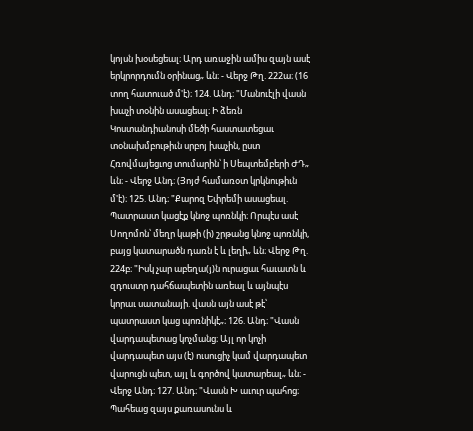կոյսն խօսեցեալ։ Արդ առաջին ամիս զայն ասէ երկրորդումն օրինաց„ ևն։ - Վերջ Թղ. 222ա։ (16 տող հատուած մ'է)։ 124. Անդ։ "Մանուէլի վասն խաչի տօնին ասացեալ։ Ի ձեռն Կոստանդիանոսի մեծի հաստատեցաւ տօնախմբութիւն սրբոյ խաչին, ըստ Հռովմայեցւոց տումարին՝ ի Սեպտեմբերի ԺԴ„ ևն։ - Վերջ Անդ։ (Յոյժ համառօտ կրկնութիւն մ'է)։ 125. Անդ։ "Քարոզ Եփրեմի ասացեալ. Պատրաստ կացէք կնոջ պոռնկի։ Որպէս ասէ Սողոմոն՝ մեղր կաթի (ի) շրթանց կնոջ պոռնկի, բայց կատարածն դառն է և լեղի„ ևն։ Վերջ Թղ. 224բ։ "Իսկ չար աբեղա(յ)ն ուրացաւ հաւատն և զդուստր դահճապետին առեալ և այնպէս կորաւ սատանայի. վասն այն ասէ թէ՝ պատրաստ կաց պոռնիկէ„։ 126. Անդ։ "Վասն վարդապետաց կոչմանց։ Այլ որ կոչի վարդապետ այս (է) ուսուցիչ կամ վարդապետ վարուցն պետ, այլ և գործով կատարեալ„ ևն։ - Վերջ Անդ։ 127. Անդ։ "Վասն Խ աւուր պահոց։ Պահեաց զայս քառասունս և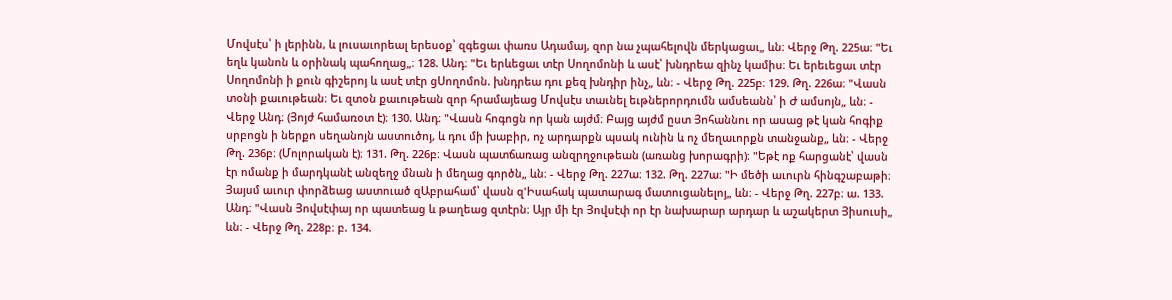Մովսէս՝ ի լերինն, և լուսաւորեալ երեսօք՝ զգեցաւ փառս Ադամայ, զոր նա չպահելովն մերկացաւ„ ևն։ Վերջ Թղ. 225ա։ "Եւ եղև կանոն և օրինակ պահողաց„։ 128. Անդ։ "Եւ երևեցաւ տէր Սողոմոնի և ասէ՝ խնդրեա զինչ կամիս։ Եւ երեւեցաւ տէր Սողոմոնի ի քուն գիշերոյ և ասէ տէր ցՍողոմոն. խնդրեա դու քեզ խնդիր ինչ„ ևն։ - Վերջ Թղ. 225բ։ 129. Թղ. 226ա։ "Վասն տօնի քաւութեան։ Եւ զտօն քաւութեան զոր հրամայեաց Մովսէս տաւնել եւթներորդումն ամսեանն՝ ի Ժ ամսոյն„ ևն։ - Վերջ Անդ։ (Յոյժ համառօտ է)։ 130. Անդ։ "Վասն հոգոցն որ կան այժմ։ Բայց այժմ ըստ Յոհաննու որ ասաց թէ կան հոգիք սրբոցն ի ներքո սեղանոյն աստուծոյ, և դու մի խաբիր, ոչ արդարքն պսակ ունին և ոչ մեղաւորքն տանջանք„ ևն։ - Վերջ Թղ. 236բ։ (Մոլորական է)։ 131. Թղ. 226բ։ Վասն պատճառաց անզրղջութեան (առանց խորագրի)։ "Եթէ ոք հարցանէ՝ վասն էր ոմանք ի մարդկանէ անզեղջ մնան ի մեղաց գործն„ ևն։ - Վերջ Թղ. 227ա։ 132. Թղ. 227ա։ "Ի մեծի աւուրն հինգշաբաթի։ Յայսմ աւուր փորձեաց աստուած զԱբրահամ՝ վասն զ'Իսահակ պատարագ մատուցանելոյ„ ևն։ - Վերջ Թղ. 227բ։ ա. 133. Անդ։ "Վասն Յովսէփայ որ պատեաց և թաղեաց զտէրն։ Այր մի էր Յովսէփ որ էր նախարար արդար և աշակերտ Յիսուսի„ ևն։ - Վերջ Թղ. 228բ։ բ. 134.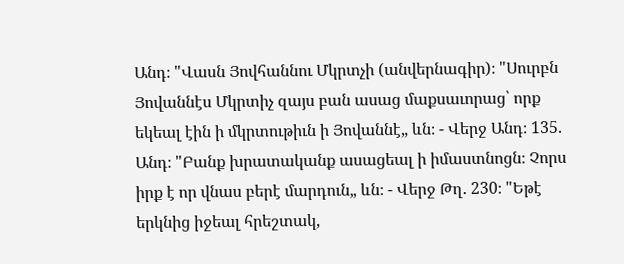Անդ։ "Վասն Յովհաննու Մկրտչի (անվերնագիր)։ "Սուրբն Յովաննէս Մկրտիչ զայս բան ասաց մաքսաւորաց՝ որք եկեալ էին ի մկրտութիւն ի Յովաննէ„ ևն։ - Վերջ Անդ։ 135. Անդ։ "Բանք խրատականք ասացեալ ի իմաստնոցն։ Չորս իրք է որ վնաս բերէ մարդուն„ ևն։ - Վերջ Թղ. 230։ "Եթէ երկնից իջեալ հրեշտակ,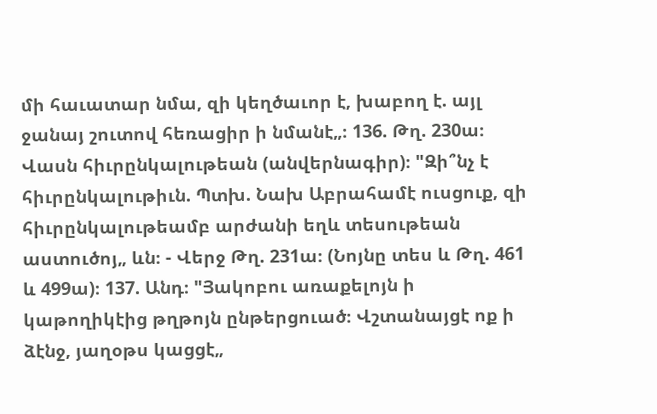մի հաւատար նմա, զի կեղծաւոր է, խաբող է. այլ ջանայ շուտով հեռացիր ի նմանէ„։ 136. Թղ. 230ա։ Վասն հիւրընկալութեան (անվերնագիր)։ "Զի՞նչ է հիւրընկալութիւն. Պտխ. Նախ Աբրահամէ ուսցուք, զի հիւրընկալութեամբ արժանի եղև տեսութեան աստուծոյ„ ևն։ - Վերջ Թղ. 231ա։ (Նոյնը տես և Թղ. 461 և 499ա)։ 137. Անդ։ "Յակոբու առաքելոյն ի կաթողիկէից թղթոյն ընթերցուած։ Վշտանայցէ ոք ի ձէնջ, յաղօթս կացցէ„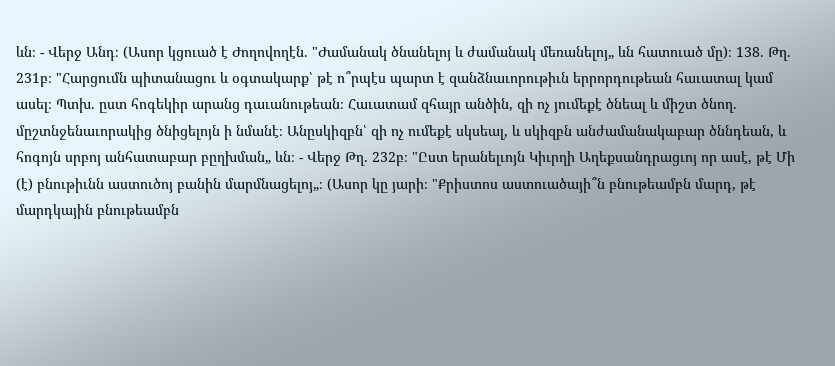ևն։ - Վերջ Անդ։ (Ասոր կցուած է Ժողովողէն. "Ժամանակ ծնանելոյ և ժամանակ մեռանելոյ„ ևն հատուած մը)։ 138. Թղ. 231բ։ "Հարցումն պիտանացու և օգտակարք՝ թէ ո՞րպէս պարտ է զանձնաւորութիւն երրորդութեան հաւատալ կամ ասել։ Պտխ. ըստ հոգեկիր արանց դաւանութեան։ Հաւատամ զհայր անծին, զի ոչ յումեքէ ծնեալ և միշտ ծնող. մըշտնջենաւորակից ծնիցելոյն ի նմանէ։ Անըսկիզբն՝ զի ոչ ումեքէ սկսեալ, և սկիզբն անժամանակաբար ծննդեան, և հոգոյն սրբոյ անհատաբար բըղխման„ ևն։ - Վերջ Թղ. 232բ։ "Ըստ երանելւոյն Կիւրղի Աղեքսանդրացւոյ որ ասէ, թէ Մի (է) բնութիւնն աստուծոյ բանին մարմնացելոյ„։ (Ասոր կը յարի։ "Քրիստոս աստուածայի՞ն բնութեամբն մարդ, թէ մարդկային բնութեամբն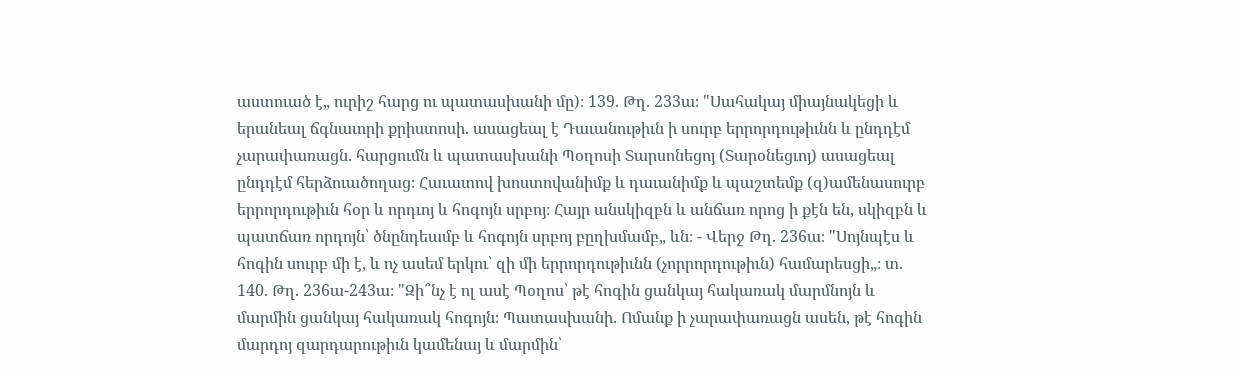աստուած է„ ուրիշ հարց ու պատասխանի մը)։ 139. Թղ. 233ա։ "Սահակայ միայնակեցի և երանեալ ճգնաւորի քրիստոսի. ասացեալ է Դաւանութիւն ի սուրբ երրորդութիւնն և ընդդէմ չարափառացն. հարցումն և պատասխանի Պօղոսի Տարսոնեցոյ (Տարօնեցւոյ) ասացեալ ընդդէմ հերձուածողաց։ Հաւատով խոստովանիմք և դաւանիմք և պաշտեմք (զ)ամենասուրբ երրորդութիւն հօր և որդւոյ և հոգոյն սրբոյ։ Հայր անսկիզբն և անճառ որոց ի քէն են, սկիզբն և պատճառ որդոյն՝ ծնընդեամբ և հոգոյն սրբոյ բըղխմամբ„ ևն։ - Վերջ Թղ. 236ա։ "Սոյնպէս և հոգին սուրբ մի է, և ոչ ասեմ երկու՝ զի մի երրորդութիւնն (չորրորդութիւն) համարեսցի„։ տ. 140. Թղ. 236ա-243ա։ "Զի՞նչ է ոլ ասէ Պօղոս՝ թէ հոգին ցանկայ հակառակ մարմնոյն և մարմին ցանկայ հակառակ հոգոյն։ Պատասխանի. Ոմանք ի չարափառացն ասեն, թէ հոգին մարդոյ զարդարութիւն կամենայ և մարմին՝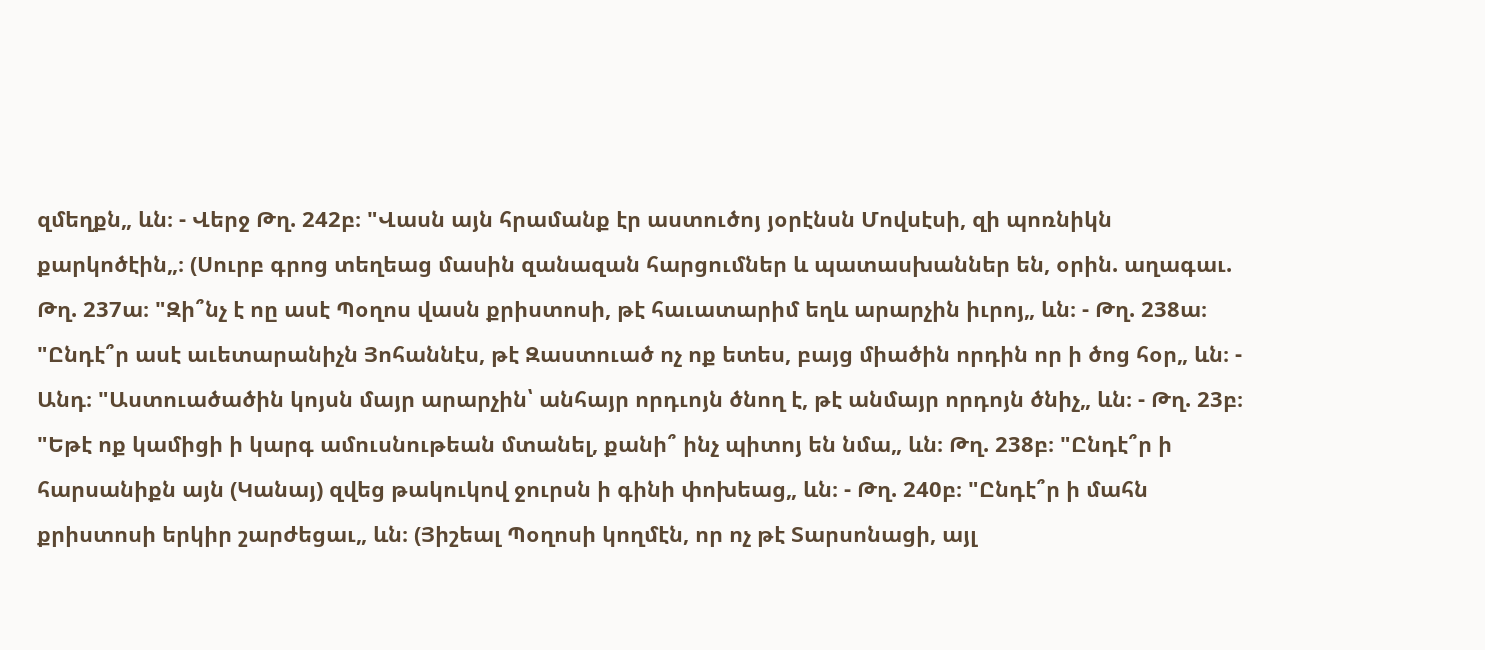զմեղքն„ ևն։ - Վերջ Թղ. 242բ։ "Վասն այն հրամանք էր աստուծոյ յօրէնսն Մովսէսի, զի պոռնիկն քարկոծէին„։ (Սուրբ գրոց տեղեաց մասին զանազան հարցումներ և պատասխաններ են, օրին. աղագաւ. Թղ. 237ա։ "Զի՞նչ է ոը ասէ Պօղոս վասն քրիստոսի, թէ հաւատարիմ եղև արարչին իւրոյ„ ևն։ - Թղ. 238ա։ "Ընդէ՞ր ասէ աւետարանիչն Յոհաննէս, թէ Զաստուած ոչ ոք ետես, բայց միածին որդին որ ի ծոց հօր„ ևն։ - Անդ։ "Աստուածածին կոյսն մայր արարչին՝ անհայր որդւոյն ծնող է, թէ անմայր որդոյն ծնիչ„ ևն։ - Թղ. 23բ։ "Եթէ ոք կամիցի ի կարգ ամուսնութեան մտանել, քանի՞ ինչ պիտոյ են նմա„ ևն։ Թղ. 238բ։ "Ընդէ՞ր ի հարսանիքն այն (Կանայ) զվեց թակուկով ջուրսն ի գինի փոխեաց„ ևն։ - Թղ. 240բ։ "Ընդէ՞ր ի մահն քրիստոսի երկիր շարժեցաւ„ ևն։ (Յիշեալ Պօղոսի կողմէն, որ ոչ թէ Տարսոնացի, այլ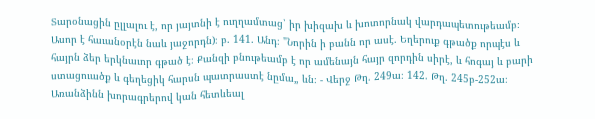Տարօնացին ըլլալու է, որ յայտնի է ուղղամտաց՝ իր խիզախ և խոտորնակ վարդապետութեամբ։ Ասոր է հաւանօրէն նաև յաջորդն)։ բ. 141. Անդ։ "Նորին ի բանն որ ասէ. Եղերուք գթածք որպէս և հայրն ձեր երկնաւոր գթած է։ Քանզի բնութեամբ է որ ամենայն հայր զորդին սիրէ, և հոգայ և բարի ստացուածք և գեղեցիկ հարսն պատրաստէ նըմա„ ևն։ - Վերջ Թղ. 249ա։ 142. Թղ. 245բ-252ա։ Առանձինն խորագրերով կան հետևեալ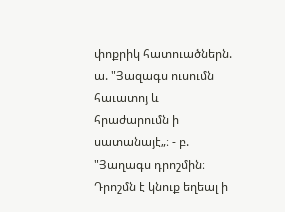փոքրիկ հատուածներն. ա. "Յազագս ուսումն հաւատոյ և հրաժարումն ի սատանայէ„։ - բ. "Յաղագս դրոշմին։ Դրոշմն է կնուք եղեալ ի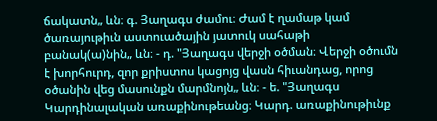ճակատն„ ևն։ գ. Յաղագս ժամու։ Ժամ է ղամաթ կամ ծառայութիւն աստուածային յատուկ սահաթի բանակ(ա)նին„ ևն։ - դ. "Յաղագս վերջի օծման։ Վերջի օծումն է խորհուրդ, զոր քրիստոս կացոյց վասն հիւանդաց, որոց օծանին վեց մասունքն մարմնոյն„ ևն։ - ե. "Յաղագս Կարդինալական առաքինութեանց։ Կարդ. առաքինութիւնք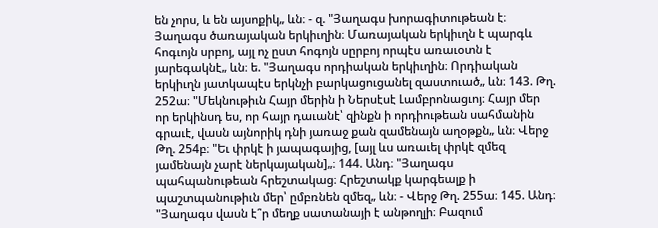են չորս, և են այսոքիկ„ ևն։ - զ. "Յաղագս խորագիտութեան է։ Յաղագս ծառայական երկիւղին։ Մառայական երկիւղն է պարգև հոգւոյն սրբոյ, այլ ոչ ըստ հոգոյն սըրբոյ որպէս առաւօտն է յարեգակնէ„ ևն։ ե. "Յաղագս որդիական երկիւղին։ Որդիական երկիւղն յատկապէս երկնչի բարկացուցանել զաստուած„ ևն։ 143. Թղ. 252ա։ "Մեկնութիւն Հայր մերին ի Ներսէսէ Լամբրոնացւոյ։ Հայր մեր որ երկինսդ ես, որ հայր դաւանէ՝ զինքն ի որդիութեան սահմանին գրաւէ, վասն այնորիկ դնի յառաջ քան զամենայն աղօթքն„ ևն։ Վերջ Թղ. 254բ։ "Եւ փրկէ ի յապագայից, [այլ ևս առաւել փրկէ զմեզ յամենայն չարէ ներկայական]„։ 144. Անդ։ "Յաղագս պահպանութեան հրեշտակաց։ Հրեշտակք կարգեալք ի պաշտպանութիւն մեր՝ ըմբռնեն զմեզ„ ևն։ - Վերջ Թղ. 255ա։ 145. Անդ։ "Յաղագս վասն է՞ր մեղք սատանայի է անթողլի։ Բազում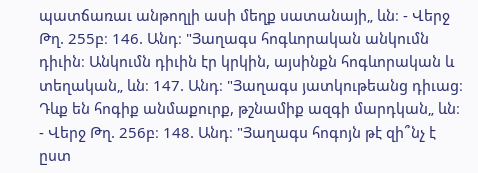պատճառաւ անթողլի ասի մեղք սատանայի„ ևն։ - Վերջ Թղ. 255բ։ 146. Անդ։ "Յաղագս հոգևորական անկումն դիւին։ Անկումն դիւին էր կրկին, այսինքն հոգևորական և տեղական„ ևն։ 147. Անդ։ "Յաղագս յատկութեանց դիւաց։ Դևք են հոգիք անմաքուրք, թշնամիք ազգի մարդկան„ ևն։ - Վերջ Թղ. 256բ։ 148. Անդ։ "Յաղագս հոգոյն թէ զի՞նչ է ըստ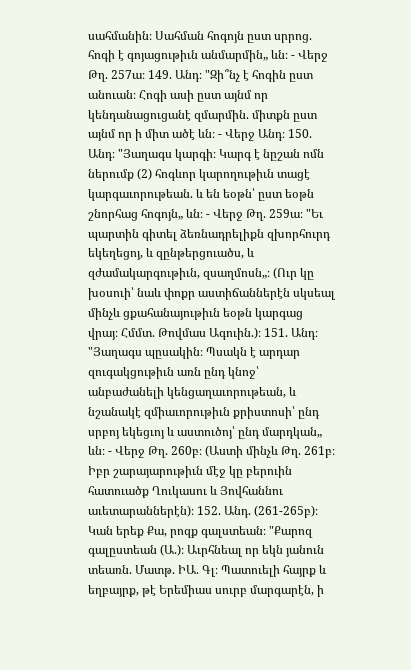սահմանին։ Սահման հոգոյն ըստ սրրոց. հոգի է գոյացութիւն անմարմին„ ևն։ - Վերջ Թղ. 257ա։ 149. Անդ։ "Զի՞նչ է հոգին ըստ անուան։ Հոգի ասի ըստ այնմ որ կենդանացուցանէ զմարմին. միտքն ըստ այնմ որ ի միտ ածէ ևն։ - Վերջ Անդ։ 150. Անդ։ "Յաղագս կարգի։ Կարգ է նըշան ոմն ներումք (2) հոգևոր կարողութիւն տացէ կարգաւորութեան. և են եօթն՝ ըստ եօթն շնորհաց հոգոյն„ ևն։ - Վերջ Թղ. 259ա։ "Եւ պարտին գիտել ձեռնադրելիքն զխորհուրդ եկեղեցոյ, և զընթերցուածս, և զժամակարգութիւն, զսաղմոսն„։ (Ուր կը խօսուի՝ նաև փոքր աստիճաններէն սկսեալ մինչև ցքահանայութիւն եօթն կարգաց վրայ։ Հմմտ. Թովմաս Ագուին.)։ 151. Անդ։ "Յաղագս պըսակին։ Պսակն է արդար զուգակցութիւն առն ընդ կնոջ՝ անբաժանելի կենցաղաւորութեան, և նշանակէ զմիաւորութիւն քրիստոսի՝ ընդ սրբոյ եկեցւոյ և աստուծոյ՝ ընդ մարդկան„ ևն։ - Վերջ Թղ. 260բ։ (Աստի մինչև Թղ. 261բ։ Իբր շարայարութիւն մէջ կը բերուին հատուածք Ղուկասու և Յովհաննու աւետարաններէն)։ 152. Անդ. (261-265բ)։ Կան երեք Քա, րոզք գալստեան։ "Քարոզ գալըստեան (Ա.)։ Աւրհնեալ որ եկն յանուն տեառն. Մատթ. ԻԱ. Գլ։ Պատուելի հայրք և եղբայրք, թէ Երեմիաս սուրբ մարգարէն, ի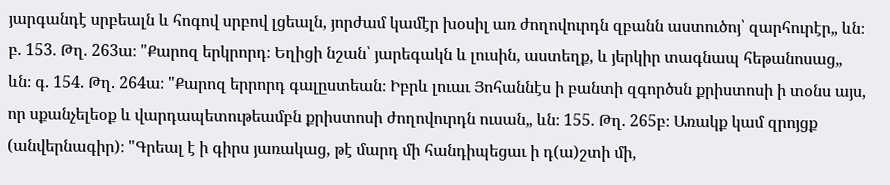յարգանդէ սրբեալն և հոգով սրբով լցեալն, յորժամ կամէր խօսիլ առ ժողովուրդն զբանն աստուծոյ՝ զարհուրէր„ ևն։ բ. 153. Թղ. 263ա։ "Քարոզ երկրորդ։ Եղիցի նշան՝ յարեգակն և լուսին, աստեղք, և յերկիր տագնապ հեթանոսաց„ ևն։ գ. 154. Թղ. 264ա։ "Քարոզ երրորդ գալըստեան։ Իբրև լուաւ Յոհաննէս ի բանտի զգործսն քրիստոսի ի տօնս այս, որ սքանչելեօք և վարդապետութեամբն քրիստոսի ժողովուրդն ուսան„ ևն։ 155. Թղ. 265բ։ Առակք կամ զրոյցք (անվերնագիր)։ "Գրեալ է ի գիրս յառակաց, թէ մարդ մի հանդիպեցաւ ի դ(ա)շտի մի,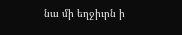նա մի եղջիւրն ի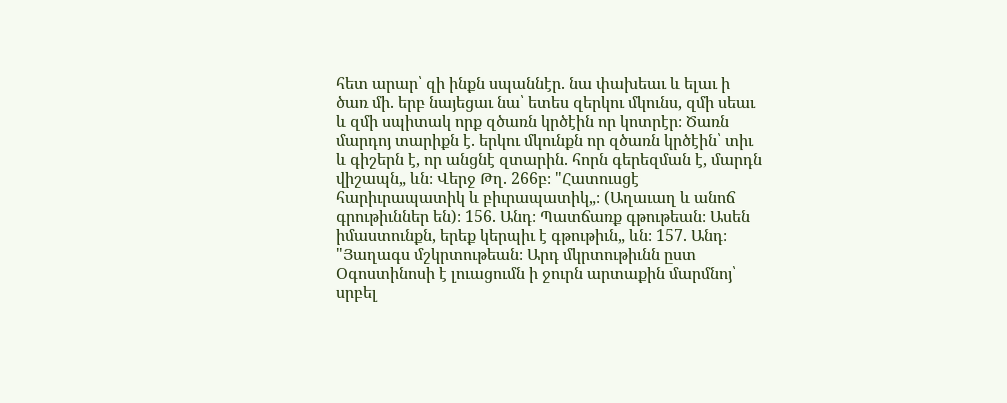հետ արար՝ զի ինքն սպաննէր. նա փախեաւ և ելաւ ի ծառ մի. երբ նայեցաւ նա՝ ետես զերկու մկունս, զմի սեաւ և զմի սպիտակ որք զծառն կրծէին որ կոտրէր։ Ծառն մարդոյ տարիքն է. երկու մկունքն որ զծառն կրծէին՝ տիւ և գիշերն է, որ անցնէ զտարին. հորն գերեզման է, մարդն վիշապն„ ևն։ Վերջ Թղ. 266բ։ "Հատուսցէ հարիւրապատիկ և բիւրապատիկ„։ (Աղաւաղ և անոճ գրութիւններ են)։ 156. Անդ։ Պատճառք գթութեան։ Ասեն իմաստունքն, երեք կերպիւ է գթութիւն„ ևն։ 157. Անդ։ "Յաղագս մշկրտութեան։ Արդ մկրտութիւնն ըստ Օգոստինոսի է լուացումն ի ջուրն արտաքին մարմնոյ՝ սրբել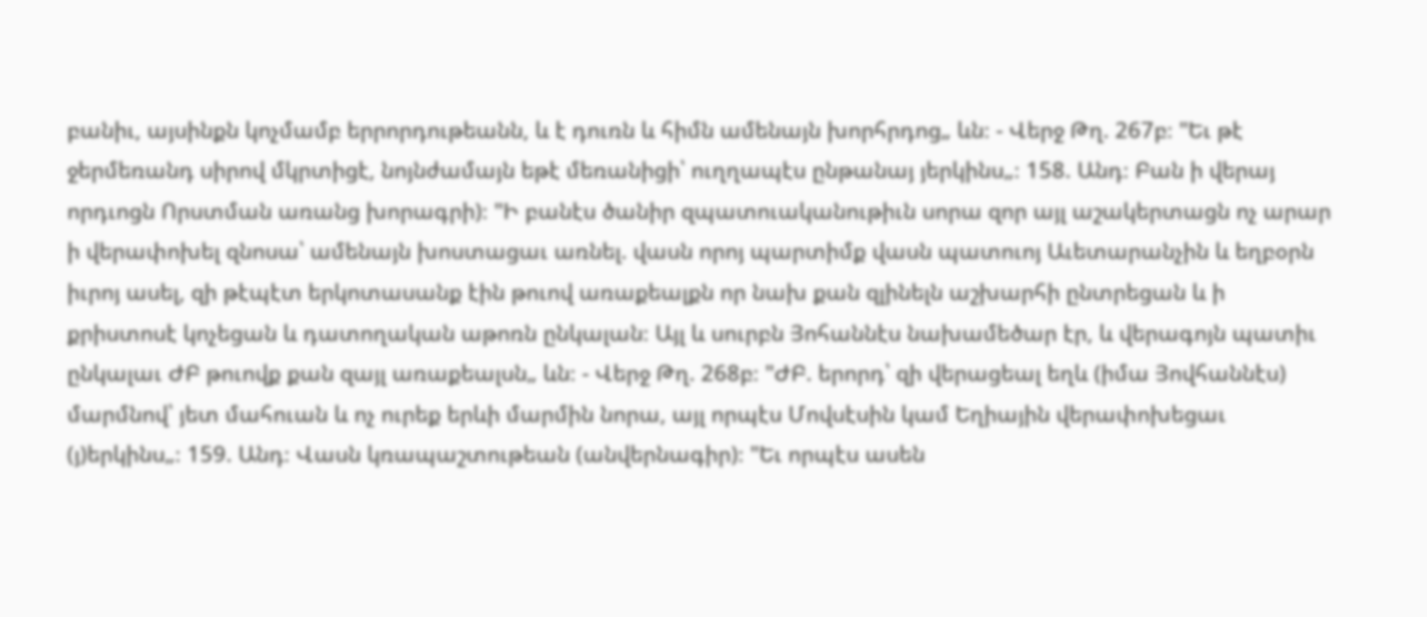բանիւ, այսինքն կոչմամբ երրորդութեանն, և է դուռն և հիմն ամենայն խորհրդոց„ ևն։ - Վերջ Թղ. 267բ։ "Եւ թէ ջերմեռանդ սիրով մկրտիցէ, նոյնժամայն եթէ մեռանիցի՝ ուղղապէս ընթանայ յերկինս„։ 158. Անդ։ Բան ի վերայ որդւոցն Որստման առանց խորագրի)։ "Ի բանէս ծանիր զպատուականութիւն սորա զոր այլ աշակերտացն ոչ արար ի վերափոխել զնոսա՝ ամենայն խոստացաւ առնել. վասն որոյ պարտիմք վասն պատուոյ Աւետարանչին և եղբօրն իւրոյ ասել, զի թէպէտ երկոտասանք էին թուով առաքեալքն որ նախ քան զլինելն աշխարհի ընտրեցան և ի քրիստոսէ կոչեցան և դատողական աթոռն ընկալան։ Այլ և սուրբն Յոհաննէս նախամեծար էր, և վերագոյն պատիւ ընկալաւ ԺԲ թուովք քան զայլ առաքեալսն„ ևն։ - Վերջ Թղ. 268բ։ "ԺԲ. երորդ՝ զի վերացեալ եղև (իմա Յովհաննէս) մարմնով՝ յետ մահուան և ոչ ուրեք երևի մարմին նորա, այլ որպէս Մովսէսին կամ Եղիային վերափոխեցաւ (յ)երկինս„։ 159. Անդ։ Վասն կռապաշտութեան (անվերնագիր)։ "Եւ որպէս ասեն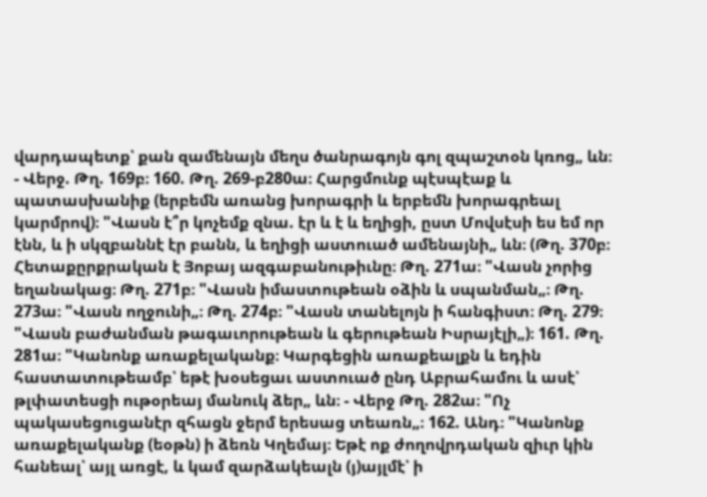վարդապետք՝ քան զամենայն մեղս ծանրագոյն գոլ զպաշտօն կռոց„ ևն։ - Վերջ. Թղ. 169բ։ 160. Թղ. 269-բ280ա։ Հարցմունք պէսպէաք և պատասխանիք (երբեմն առանց խորագրի և երբեմն խորագրեալ կարմրով)։ "Վասն է՞ր կոչեմք զնա. էր և է և եղիցի, ըստ Մովսէսի ես եմ որ էնն, և ի սկզբաննէ էր բանն, և եղիցի աստուած ամենայնի„ ևն։ (Թղ. 370բ։ Հետաքըրքրական է Յոբայ ազգաբանութիւնը։ Թղ. 271ա։ "Վասն չորից եղանակաց։ Թղ. 271բ։ "Վասն իմաստութեան օձին և սպանման„։ Թղ. 273ա։ "Վասն ողջունի„։ Թղ. 274բ։ "Վասն տանելոյն ի հանգիստ։ Թղ. 279։ "Վասն բաժանման թագաւորութեան և գերութեան Իսրայէլի„)։ 161. Թղ. 281ա։ "Կանոնք առաքելականք։ Կարգեցին առաքեալքն և եդին հաստատութեամբ՝ եթէ խօսեցաւ աստուած ընդ Աբրահամու և ասէ՝ թլփատեսցի ութօրեայ մանուկ ձեր„ ևն։ - Վերջ Թղ. 282ա։ "Ոչ պակասեցուցանէր զհացն ջերմ երեսաց տեառն„։ 162. Անդ։ "Կանոնք առաքելականք (եօթն) ի ձեռն Կղեմայ։ Եթէ ոք ժողովրդական զիւր կին հանեալ՝ այլ առցէ, և կամ զարձակեալն (յ)այլմէ՝ ի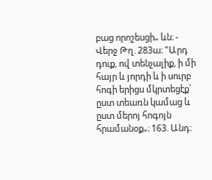բաց որոշեսցի„ ևն։ - Վերջ Թղ. 283ա։ "Արդ դուք, ով տենչալիք, ի մի հայր և յորդի և ի սուրբ հոգի երիցս մկրտեցէք՝ ըստ տեառն կամաց և ըստ մերոյ հոգոյն հրամանօք„։ 163. Անդ։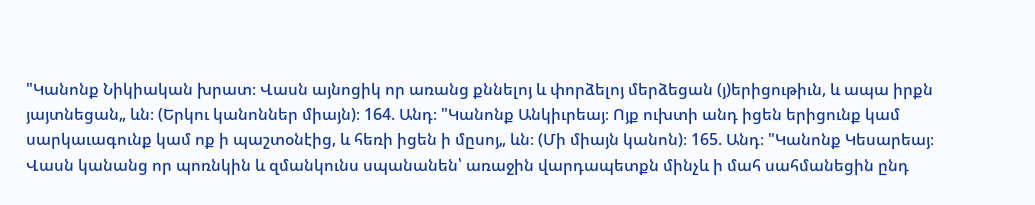"Կանոնք Նիկիական խրատ։ Վասն այնոցիկ որ առանց քննելոյ և փորձելոյ մերձեցան (յ)երիցութիւն, և ապա իրքն յայտնեցան„ ևն։ (Երկու կանոններ միայն)։ 164. Անդ։ "Կանոնք Անկիւրեայ։ Ոյք ուխտի անդ իցեն երիցունք կամ սարկաւագունք կամ ոք ի պաշտօնէից, և հեռի իցեն ի մըսոյ„ ևն։ (Մի միայն կանոն)։ 165. Անդ։ "Կանոնք Կեսարեայ։ Վասն կանանց որ պոռնկին և զմանկունս սպանանեն՝ առաջին վարդապետքն մինչև ի մահ սահմանեցին ընդ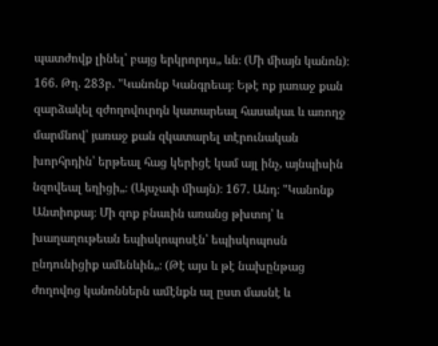պատժովք լինել՝ բայց երկրորդս„ ևն։ (Մի միայն կանոն)։ 166. Թղ. 283բ. "Կանոնք Կանգրեայ։ Եթէ ոք յառաջ քան զարձակել զժողովուրդն կատարեալ հասակաւ և առողջ մարմնով՝ յառաջ քան զկատարել տէրունական խորհրդին՝ երթեալ հաց կերիցէ կամ այլ ինչ, այնպիսին նզովեալ եղիցի„։ (Այսչափ միայն)։ 167. Անդ։ "Կանոնք Անտիոքայ։ Մի զոք բնաւին առանց թխտոյ՝ և խաղաղութեան եպիսկոպոսէն՝ եպիսկոպոսն ընդունիցիք ամենևին„։ (Թէ այս և թէ նախընթաց ժողովոց կանոններն ամէնքն ալ ըստ մասնէ և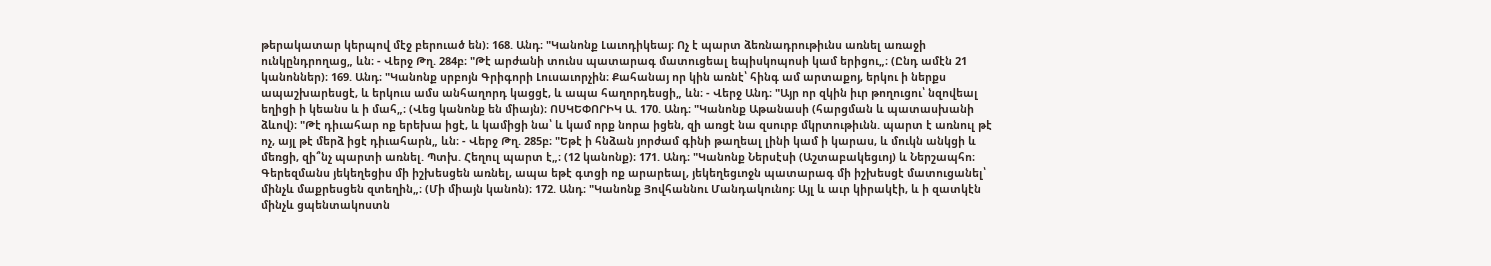թերակատար կերպով մէջ բերուած են)։ 168. Անդ։ "Կանոնք Լաւոդիկեայ։ Ոչ է պարտ ձեռնադրութիւնս առնել առաջի ունկընդրողաց„ ևն։ - Վերջ Թղ. 284բ։ "Թէ արժանի տունս պատարագ մատուցեալ եպիսկոպոսի կամ երիցու„։ (Ընդ ամէն 21 կանոններ)։ 169. Անդ։ "Կանոնք սրբոյն Գրիգորի Լուսաւորչին։ Քահանայ որ կին առնէ՝ հինգ ամ արտաքոյ, երկու ի ներքս ապաշխարեսցէ, և երկուս ամս անհաղորդ կացցէ, և ապա հաղորդեսցի„ ևն։ - Վերջ Անդ։ "Այր որ զկին իւր թողուցու՝ նզովեալ եղիցի ի կեանս և ի մահ„։ (Վեց կանոնք են միայն)։ ՈՍԿԵՓՈՐԻԿ Ա. 170. Անդ։ "Կանոնք Աթանասի (հարցման և պատասխանի ձևով)։ "Թէ դիւահար ոք երեխա իցէ, և կամիցի նա՝ և կամ որք նորա իցեն, զի առցէ նա զսուրբ մկրտութիւնն. պարտ է առնուլ թէ ոչ, այլ թէ մերձ իցէ դիւահարն„ ևն։ - Վերջ Թղ. 285բ։ "Եթէ ի հնձան յորժամ գինի թաղեալ լինի կամ ի կարաս, և մուկն անկցի և մեռցի, զի՞նչ պարտի առնել. Պտխ. Հեղուլ պարտ է„։ (12 կանոնք)։ 171. Անդ։ "Կանոնք Ներսէսի (Աշտաբակեցւոյ) և Ներշապհո։ Գերեզմանս յեկեղեցիս մի իշխեսցեն առնել, ապա եթէ գտցի ոք արարեալ, յեկեղեցւոջն պատարագ մի իշխեսցէ մատուցանել՝ մինչև մաքրեսցեն զտեղին„։ (Մի միայն կանոն)։ 172. Անդ։ "Կանոնք Յովհաննու Մանդակունոյ։ Այլ և աւր կիրակէի, և ի զատկէն մինչև ցպենտակոստն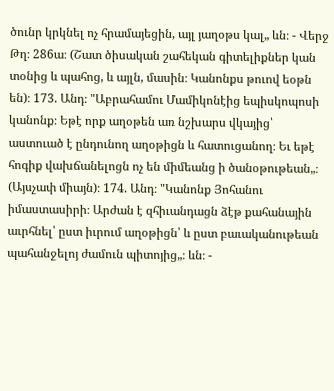ծունր կրկնել ոչ հրամայեցին, այլ յաղօթս կալ„ ևն։ - Վերջ Թղ։ 286ա։ (Շատ ծիսական շահեկան գիտելիքներ կան տօնից և պահոց, և այլն, մասին։ Կանոնքս թուով եօթն են)։ 173. Անդ։ "Աբրահամու Մամիկոնէից եպիսկոպոսի կանոնք։ Եթէ որք աղօթեն առ նշխարս վկայից՝ աստուած է ընդունող աղօթիցն և հատուցանող։ Եւ եթէ հոգիք վախճանելոցն ոչ են միմեանց ի ծանօթութեան„։ (Այսչափ միայն)։ 174. Անդ։ "Կանոնք Յոհանու իմաստասիրի։ Արժան է զհիւանդացն ձէթ քահանային աւրհնել՝ ըստ իւրում աղօթիցն՝ և ըստ բաւականութեան պահանջելոյ ժամուն պիտոյից„։ ևն։ -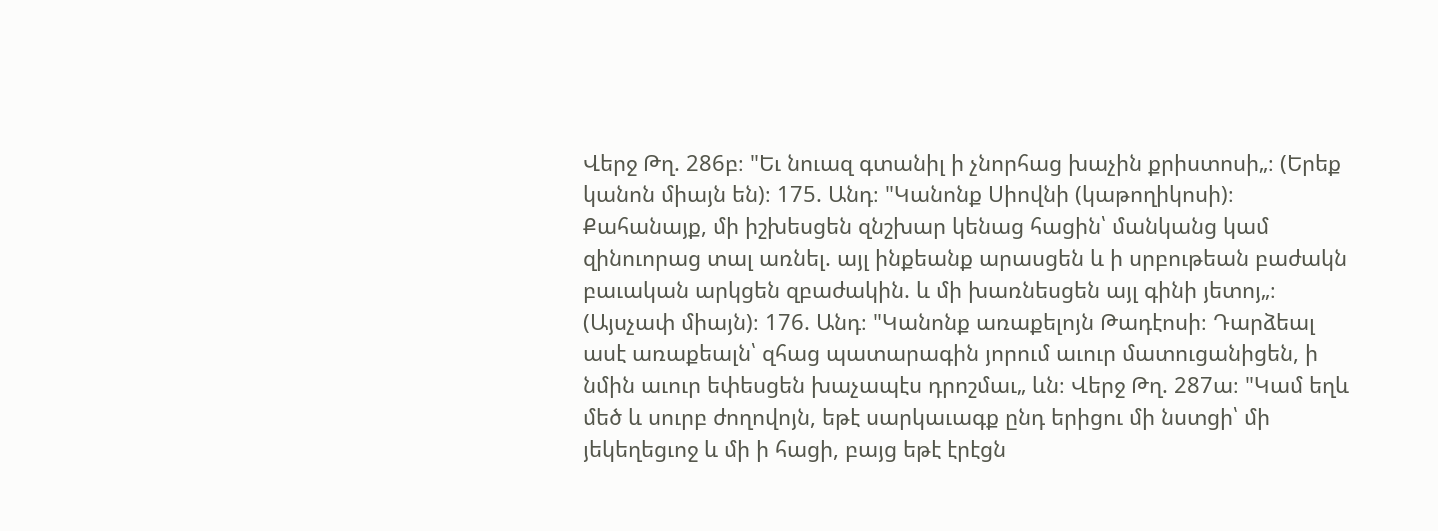Վերջ Թղ. 286բ։ "Եւ նուազ գտանիլ ի չնորհաց խաչին քրիստոսի„։ (Երեք կանոն միայն են)։ 175. Անդ։ "Կանոնք Սիովնի (կաթողիկոսի)։ Քահանայք, մի իշխեսցեն զնշխար կենաց հացին՝ մանկանց կամ զինուորաց տալ առնել. այլ ինքեանք արասցեն և ի սրբութեան բաժակն բաւական արկցեն զբաժակին. և մի խառնեսցեն այլ գինի յետոյ„։ (Այսչափ միայն)։ 176. Անդ։ "Կանոնք առաքելոյն Թադէոսի։ Դարձեալ ասէ առաքեալն՝ զհաց պատարագին յորում աւուր մատուցանիցեն, ի նմին աւուր եփեսցեն խաչապէս դրոշմաւ„ ևն։ Վերջ Թղ. 287ա։ "Կամ եղև մեծ և սուրբ ժողովոյն, եթէ սարկաւագք ընդ երիցու մի նստցի՝ մի յեկեղեցւոջ և մի ի հացի, բայց եթէ էրէցն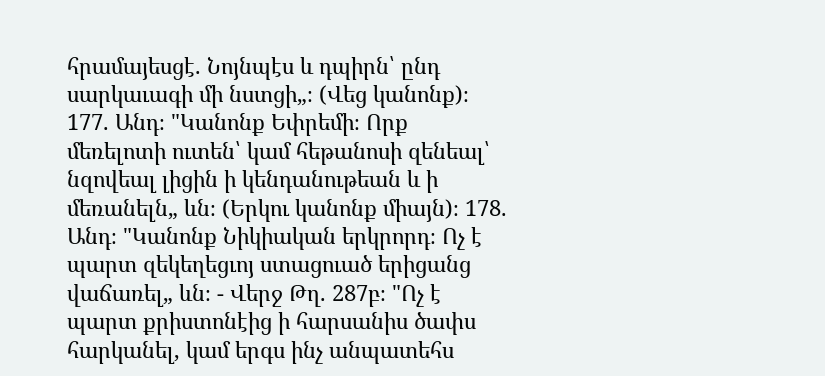հրամայեսցէ. Նոյնպէս և դպիրն՝ ընդ սարկաւագի մի նստցի„։ (Վեց կանոնք)։ 177. Անդ։ "Կանոնք Եփրեմի։ Որք մեռելոտի ուտեն՝ կամ հեթանոսի զենեալ՝ նզովեալ լիցին ի կենդանութեան և ի մեռանելն„ ևն։ (Երկու կանոնք միայն)։ 178. Անդ։ "Կանոնք Նիկիական երկրորդ։ Ոչ է պարտ զեկեղեցւոյ ստացուած երիցանց վաճառել„ ևն։ - Վերջ Թղ. 287բ։ "Ոչ է պարտ քրիստոնէից ի հարսանիս ծափս հարկանել, կամ երգս ինչ անպատեհս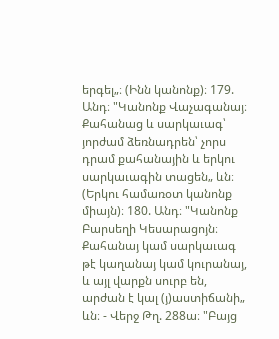երգել„։ (Ինն կանոնք)։ 179. Անդ։ "Կանոնք Վաչագանայ։ Քահանաց և սարկաւագ՝ յորժամ ձեռնադրեն՝ չորս դրամ քահանային և երկու սարկաւագին տացեն„ ևն։ (Երկու համառօտ կանոնք միայն)։ 180. Անդ։ "Կանոնք Բարսեղի Կեսարացոյն։ Քահանայ կամ սարկաւագ թէ կաղանայ կամ կուրանայ, և այլ վարքն սուրբ են, արժան է կալ (յ)աստիճանի„ ևն։ - Վերջ Թղ. 288ա։ "Բայց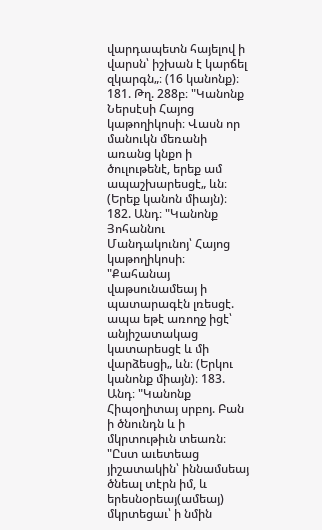վարդապետն հայելով ի վարսն՝ իշխան է կարճել զկարգն„։ (16 կանոնք)։ 181. Թղ. 288բ։ "Կանոնք Ներսէսի Հայոց կաթողիկոսի։ Վասն որ մանուկն մեռանի առանց կնքո ի ծուլութենէ, երեք ամ ապաշխարեսցէ„ ևն։ (Երեք կանոն միայն)։ 182. Անդ։ "Կանոնք Յոհաննու Մանդակունոյ՝ Հայոց կաթողիկոսի։ "Քահանայ վաթսունամեայ ի պատարագէն լռեսցէ. ապա եթէ առողջ իցէ՝ անյիշատակաց կատարեսցէ և մի վարձեսցի„ ևն։ (Երկու կանոնք միայն)։ 183. Անդ։ "Կանոնք Հիպօղիտայ սրբոյ. Բան ի ծնունդն և ի մկրտութիւն տեառն։ "Ըստ աւետեաց յիշատակին՝ իննամսեայ ծնեալ տէրն իմ, և երեսնօրեայ(ամեայ) մկրտեցաւ՝ ի նմին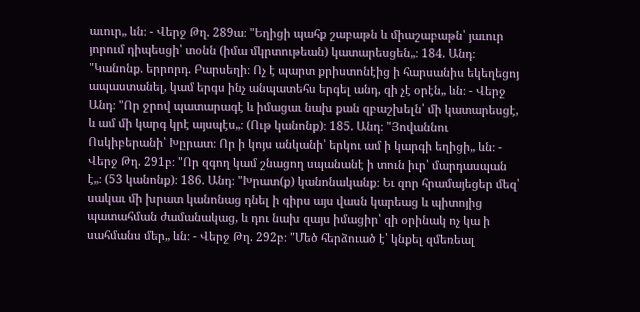աւուր„ ևն։ - Վերջ Թղ. 289ա։ "Եղիցի պահք շաբաթն և միաշաբաթն՝ յաւուր յորում դիպեսցի՝ տօնն (իմա մկրտութեան) կատարեսցեն„։ 184. Անդ։ "Կանոնք. երրորդ. Բարսեղի։ Ոչ է պարտ քրիստոնէից ի հարսանիս եկեղեցոյ ապաստանել, կամ երգս ինչ անպատեհս երգել անդ, զի չէ օրէն„ ևն։ - Վերջ Անդ։ "Որ ջրով պատարագէ և իմացաւ նախ քան զբաշխելն՝ մի կատարեսցէ, և ամ մի կարգ կրէ այսպէս„։ (Ութ կանոնք)։ 185. Անդ։ "Յովաննու Ոսկիբերանի՝ Խըրատ։ Որ ի կոյս անկանի՝ երկու ամ ի կարգի եղիցի„ ևն։ - Վերջ Թղ. 291բ։ "Որ զգող կամ շնացող սպանանէ ի տուն իւր՝ մարդասպան է„։ (53 կանոնք)։ 186. Անդ։ "Խրատ(ք) կանոնականք։ Եւ զոր հրամայեցեր մեզ՝ սակաւ մի խրատ կանոնաց դնել ի գիրս այս վասն կարեաց և պիտոյից պատահման ժամանակաց, և դու նախ զայս իմացիր՝ զի օրինակ ոչ կա ի սահմանս մեր„ ևն։ - Վերջ Թղ. 292բ։ "Մեծ հերձուած է՝ կնքել զմեռեալ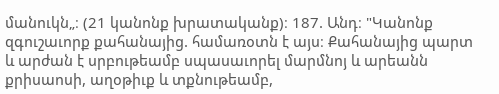մանուկն„։ (21 կանոնք խրատականք)։ 187. Անդ։ "Կանոնք զգուշաւորք քահանայից. համառօտն է այս։ Քահանայից պարտ և արժան է սրբութեամբ սպասաւորել մարմնոյ և արեանն քրիսաոսի, աղօթիւք և տքնութեամբ,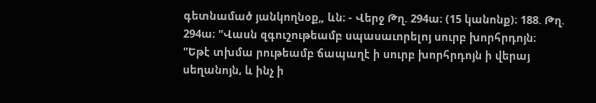գետնամած յանկողնօք„ ևն։ - Վերջ Թղ. 294ա։ (15 կանոնք)։ 188. Թղ. 294ա։ "Վասն զգուշութեամբ սպասաւորելոյ սուրբ խորհրդոյն։ "Եթէ տխմա րութեամբ ճապաղէ ի սուրբ խորհրդոյն ի վերայ սեղանոյն, և ինչ ի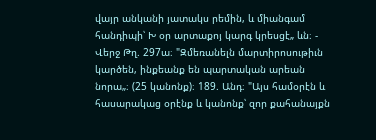վայր անկանի յատակս րեմին, և միանգամ հանդիպի՝ Խ օր արտաքոյ կարգ կրեսցէ„ ևն։ - Վերջ Թղ. 297ա։ "Զմեռանելն մարտիրոսութիւն կարծեն, ինքեանք են պարտական արեան նորա„։ (25 կանոնք)։ 189. Անդ։ "Այս համօրէն և հասարակաց օրէնք և կանոնք՝ զոր քահանայքն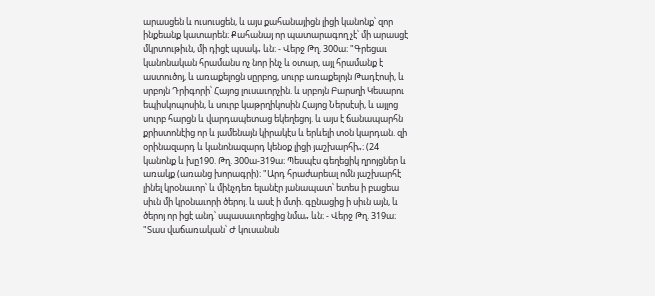արասցեն և ուսուսցեն, և այս քահանայիցն լիցի կանոնք՝ զոր ինքեանք կատարեն։ Քահանայ որ պատարագող չէ՝ մի արասցէ մկրտութիւն, մի դիցէ պսակ„ ևն։ - Վերջ Թղ. 300ա։ "Գրեցաւ կանոնական հրամանս ոչ նոր ինչ և օտար, այլ հրամանք է աստուծոյ, և առաքելոցն սըրբոց, սուրբ առաքելոյն Թադէոսի, և սրբոյն Դրիգորի՝ Հայոց լուսաւորչին. և սրբոյն Բարսղի Կեսարու եպիսկոպոսին, և սուրբ կաթրղիկոսին Հայոց Ներսէսի, և այլոց սուրբ հարցն և վարդապետաց եկեղեցոյ. և այս է ճանապարհն քրիստոնէից որ և յամենայն կիրակէս և երևելի տօն կարդան. զի օրինազարդ և կանոնազարդ կենօք լիցի յաշխարհի„։ (24 կանոնք և խը190. Թղ. 300ա-319ա։ Պեսպէս գեղեցիկ ղրոյցներ և առակք (առանց խորագրի)։ "Արդ հրաժարեալ ոմն յաշխարհէ լինել կրօնաւոր՝ և մինչդեռ ելանէր յանապատ՝ ետես ի բացեա սիւն մի կրօնաւորի ծերոյ. և ասէ ի մտի. գընացից ի սիւն այն, և ծերոյ որ իցէ անդ՝ սպասաւորեցից նմա„ ևն։ - Վերջ Թղ. 319ա։ "Տաս վաճառական՝ Ժ կուսանսն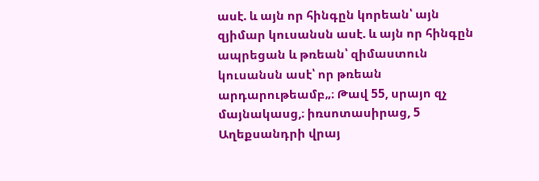ասէ. և այն որ հինգըն կորեան՝ այն զյիմար կուսանսն ասէ. և այն որ հինգըն ապրեցան և թռեան՝ զիմաստուն կուսանսն ասէ՝ որ թռեան արդարութեամբ„։ Թավ 55, սրայո զչ մայնակասց,։ իռսոտասիրաց, 5 Աղեքսանդրի վրայ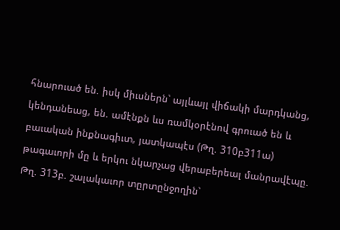հնարուած են. իսկ միւսներն՝ այլևայլ վիճակի մարդկանց, կենդանեաց, են. ամէնքն ևս ռամկօրէնով գրուած են և բաւական ինքնագիւտ, յատկապէս (Թղ. 310բ311ա) թագաւորի մը և երկու նկարչաց վերաբերեալ մանրավէպը. Թղ. 313բ. շալակաւոր տըրտընջողին՝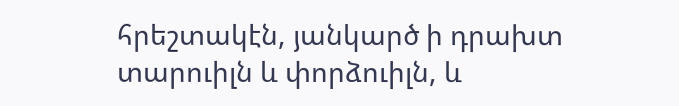հրեշտակէն, յանկարծ ի դրախտ տարուիլն և փորձուիլն, և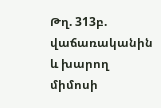Թղ. 313բ. վաճառականին և խարող միմոսի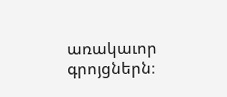առակաւոր գրոյցներն։